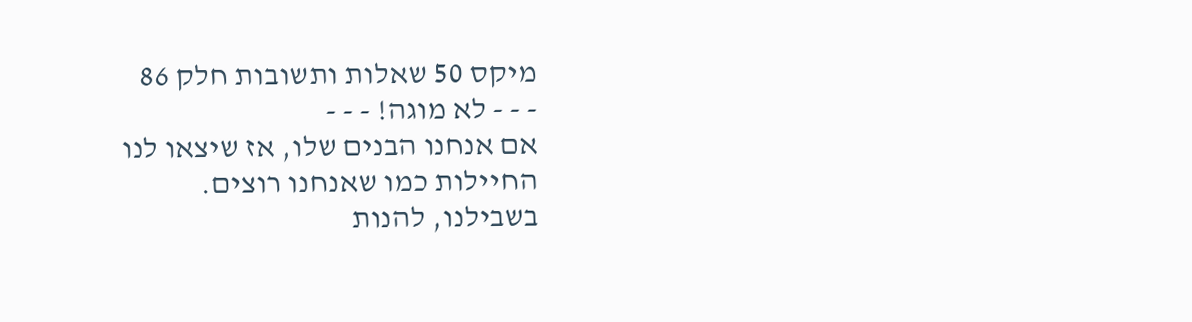מיקס 50 שאלות ותשובות חלק 86
- - - לא מוגה! - - -
אם אנחנו הבנים שלו, אז שיצאו לנו החיילות כמו שאנחנו רוצים.
בשבילנו, להנות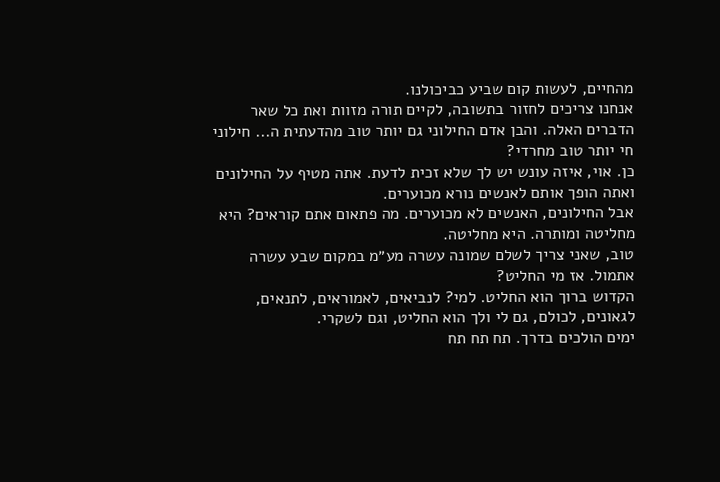מהחיים, לעשות קום שביע כביכולנו.
אנחנו צריכים לחזור בתשובה, לקיים תורה מזוות ואת כל שאר הדברים האלה. והבן אדם החילוני גם יותר טוב מהדעתית ה... חילוני חי יותר טוב מחרדי?
כן. אוי, איזה עונש יש לך שלא זכית לדעת. אתה מטיף על החילונים ואתה הופך אותם לאנשים נורא מכוערים.
אבל החילונים, האנשים לא מכוערים. מה פתאום אתם קוראים? היא מחליטה ומותרה. היא מחליטה.
טוב, שאני צריך לשלם שמונה עשרה מע״מ במקום שבע עשרה אתמול. אז מי החליט?
הקדוש ברוך הוא החליט. למי? לנביאים, לאמוראים, לתנאים, לגאונים, לכולם, גם לי ולך הוא החליט, וגם לשקרי.
ימים הולכים בדרך. תח תח תח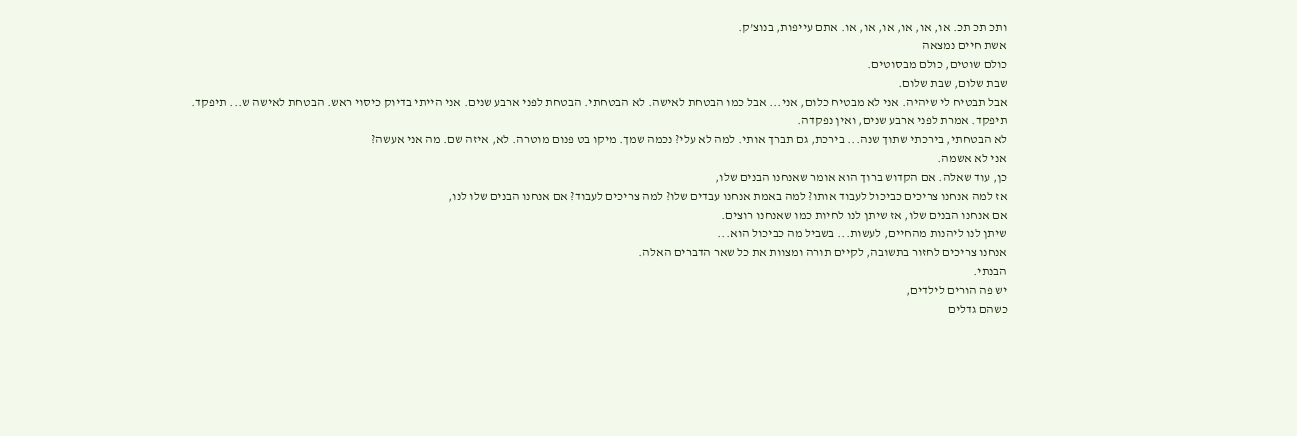ותכ תכ תכ. או, או, או, או, או, או. אתם עייפות, בנוצ'ק.
אשת חיים נמצאה
כולם שוטים, כולם מבסוטים.
שבת שלום, שבת שלום.
אבל תבטיח לי שיהיה. אני לא מבטיח כלום, אני... אבל כמו הבטחת לאישה. לא הבטחתי. הבטחת לפני ארבע שנים. אני הייתי בדיוק כיסוי ראש. הבטחת לאישה ש... תיפקד. תיפקד. אמרת לפני ארבע שנים, ואין נפקדה.
לא הבטחתי, בירכתי שתוך שנה... בירכת, גם תברך אותי. למה לא עלי? נכמה שמך. מיקו בט פנום מוטרה. לא, איזה שם. מה אני אעשה?
אני לא אשמה.
כן, עוד שאלה. אם הקדוש ברוך הוא אומר שאנחנו הבנים שלו,
אז למה אנחנו צריכים כביכול לעבוד אותו? למה באמת אנחנו עבדים שלו? למה צריכים לעבוד? אם אנחנו הבנים שלו לנו,
אם אנחנו הבנים שלו, אז שיתן לנו לחיות כמו שאנחנו רוצים.
שיתן לנו ליהנות מהחיים, לעשות... בשביל מה כביכול הוא...
אנחנו צריכים לחזור בתשובה, לקיים תורה ומצוות את כל שאר הדברים האלה.
הבנתי.
יש פה הורים לילדים,
כשהם גדלים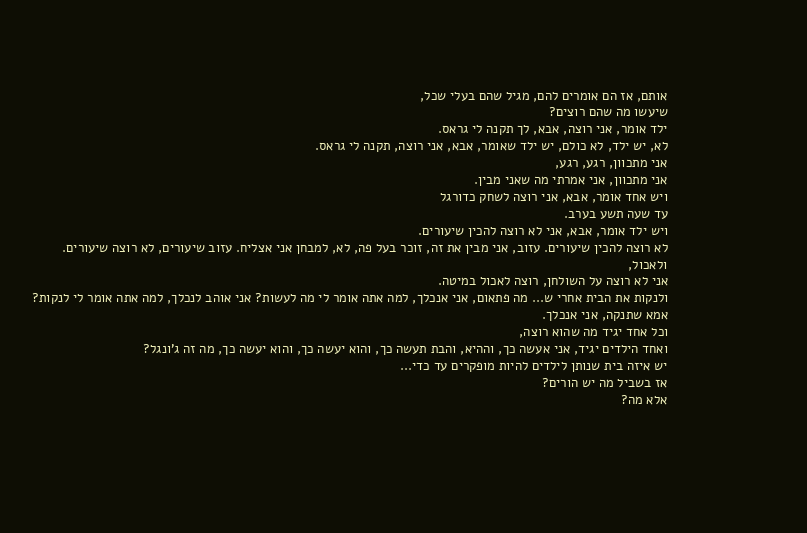אותם, אז הם אומרים להם, מגיל שהם בעלי שכל,
שיעשו מה שהם רוצים?
ילד אומר, אני רוצה, אבא, לך תקנה לי גראס.
לא, יש ילד, לא כולם, יש ילד שאומר, אבא, אני רוצה, תקנה לי גראס.
אני מתכוון, רגע, רגע,
אני מתכוון, אני אמרתי מה שאני מבין.
ויש אחד אומר, אבא, אני רוצה לשחק כדורגל
עד שעה תשע בערב.
ויש ילד אומר, אבא, אני לא רוצה להכין שיעורים.
לא רוצה להכין שיעורים. עזוב, אני מבין את זה, זוכר בעל פה, לא, למבחן אני אצליח. עזוב שיעורים, לא רוצה שיעורים.
ולאכול,
אני לא רוצה על השולחן, רוצה לאכול במיטה.
ולנקות את הבית אחרי ש... מה פתאום, אני אנכלך, למה אתה אומר לי מה לעשות? אני אוהב לנכלך, למה אתה אומר לי לנקות? אמא שתנקה, אני אנכלך.
וכל אחד יגיד מה שהוא רוצה,
ואחד הילדים יגיד, אני אעשה כך, וההיא, והבת תעשה כך, והוא יעשה כך, והוא יעשה כך, מה זה ג'ונגל?
יש איזה בית שנותן לילדים להיות מופקרים עד כדי...
אז בשביל מה יש הורים?
אלא מה?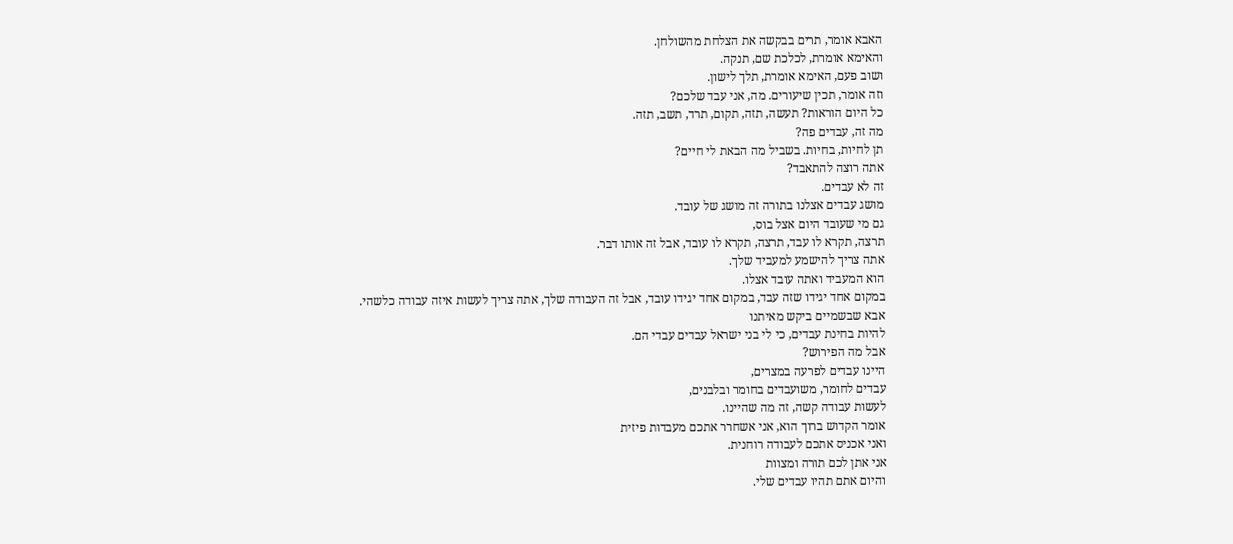האבא אומר, תרים בבקשה את הצלחת מהשולחן.
והאימא אומרת, לכלכת שם, תנקה.
ושוב פעם, האימא אומרת, תלך לישון.
וזה אומר, תכין שיעורים. מה, אני עבד שלכם?
כל היום הוראות? תעשה, תזה, תקום, תרד, תשב, תזה.
מה זה, עבדים פה?
תן לחיות, בחיות. בשביל מה הבאת לי חיים?
אתה רוצה להתאבד?
זה לא עבדים.
מושג עבדים אצלנו בתורה זה מושג של עובד.
גם מי שעובד היום אצל בוס,
תרצה, תקרא לו עבד, תרצה, תקרא לו עובד, אבל זה אותו דבר.
אתה צריך להישמע למעביד שלך.
הוא המעביד ואתה עובד אצלו.
במקום אחד יגידו שזה עבד, במקום אחד יגידו עובד, אבל זה העבודה שלך, אתה צריך לעשות איזה עבודה כלשהי.
אבא שבשמיים ביקש מאיתנו
להיות בחינת עבדים, כי לי בני ישראל עבדים עבדי הם.
אבל מה הפירוש?
היינו עבדים לפרעה במצרים,
עבדים לחומר, משועבדים בחומר ובלבנים,
לעשות עבודה קשה, זה מה שהיינו.
אומר הקדוש ברוך הוא, אני אשחרר אתכם מעבדות פיזית
ואני אכניס אתכם לעבודה רוחנית.
אני אתן לכם תורה ומצוות
והיום אתם תהיו עבדים שלי.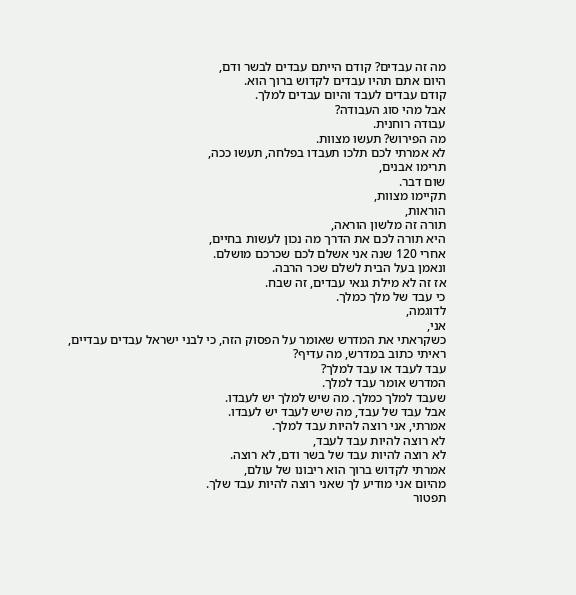מה זה עבדים? קודם הייתם עבדים לבשר ודם,
היום אתם תהיו עבדים לקדוש ברוך הוא.
קודם עבדים לעבד והיום עבדים למלך.
אבל מהי סוג העבודה?
עבודה רוחנית.
מה הפירוש? תעשו מצוות.
לא אמרתי לכם תלכו תעבדו בפלחה, תעשו ככה,
תרימו אבנים,
שום דבר.
תקיימו מצוות,
הוראות,
תורה זה מלשון הוראה,
היא תורה לכם את הדרך מה נכון לעשות בחיים,
אחרי 120 שנה אני אשלם לכם שכרכם מושלם.
ונאמן בעל הבית לשלם שכר הרבה.
אז זה לא מילת גנאי עבדים, זה שבח.
כי עבד של מלך כמלך.
לדוגמה,
אני,
כשקראתי את המדרש שאומר על הפסוק הזה, כי לבני ישראל עבדים עבדיים,
ראיתי כתוב במדרש, מה עדיף?
עבד לעבד או עבד למלך?
המדרש אומר עבד למלך.
שעבד למלך כמלך. מה שיש למלך יש לעבדו.
אבל עבד של עבד, מה שיש לעבד יש לעבדו.
אמרתי, אני רוצה להיות עבד למלך.
לא רוצה להיות עבד לעבד,
לא רוצה להיות עבד של בשר ודם, לא רוצה.
אמרתי לקדוש ברוך הוא ריבונו של עולם,
מהיום אני מודיע לך שאני רוצה להיות עבד שלך.
תפטור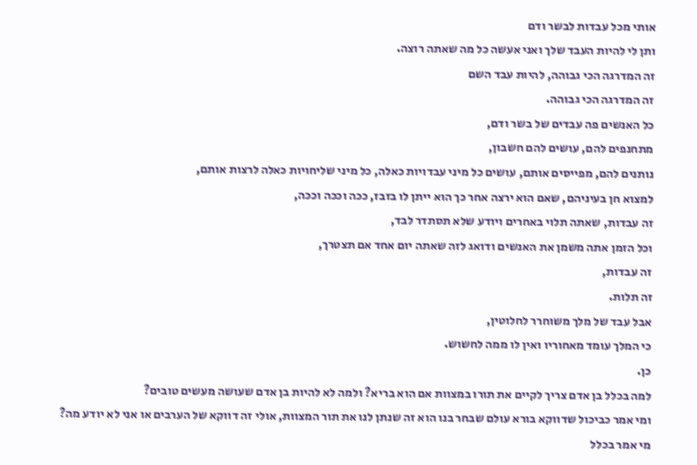אותי מכל עבדות לבשר ודם
ותן לי להיות העבד שלך ואני אעשה כל מה שאתה רוצה.
זה המדרגה הכי גבוהה, להיות עבד השם
זה המדרגה הכי גבוהה.
כל האנשים פה עבדים של בשר ודם,
מתחנפים להם, עושים להם חשבון,
נותנים להם, מפייסים אותם, עושים כל מיני עבדויות כאלה, כל מיני שליחויות כאלה לרצות אותם,
למצוא חן בעיניהם, שאם הוא ירצה אחר כך הוא ייתן לו בזבז, ככה וככה וככה,
זה עבדות, שאתה תלוי באחרים ויודע שלא תסתדר לבד,
וכל הזמן אתה משמן את האנשים ודואג לזה שאתה יום אחד אם תצטרך,
זה עבדות,
זה תלות.
אבל עבד של מלך משוחרר לחלוטין,
כי המלך עומד מאחוריו ואין לו ממה לחשוש.
כן.
למה בכלל בן אדם צריך לקיים את תורו במצוות אם הוא בריא? ולמה לא להיות בן אדם שעושה מעשים טובים?
ומי אמר כביכול שדווקא בורא עולם שבחר בנו הוא זה שנתן לנו את תור המצוות, אולי זה דווקא של הערבים או אני לא יודע מה?
מי אמר בכלל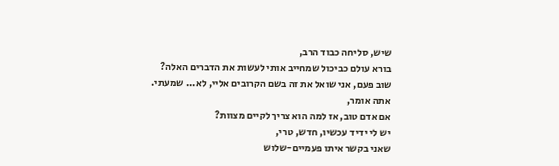שיש, סליחה כבוד הרב,
בורא עולם כביכול שמחייב אותי לעשות את הדברים האלה?
שוב פעם, אני שואל את זה בשם הקרובים אליי, לא... שמעתי.
אתה אומר,
אם אדם טוב, אז למה הוא צריך לקיים מצוות?
יש לי ידיד עכשיו, חדש, טרי,
שאני בקשר איתו פעמיים-שלוש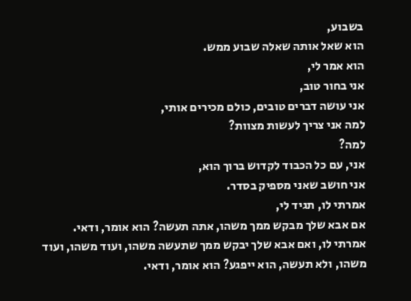בשבוע,
הוא שאל אותה שאלה שבוע ממש.
הוא אמר לי,
אני בחור טוב,
אני עושה דברים טובים, כולם מכירים אותי,
למה אני צריך לעשות מצוות?
למה?
אני, עם כל הכבוד לקדוש ברוך הוא,
אני חושב שאני מספיק בסדר.
אמרתי לו, תגיד לי,
אם אבא שלך מבקש ממך משהו, אתה תעשה? הוא אומר, ודאי.
אמרתי לו, ואם אבא שלך יבקש ממך שתעשה משהו, ועוד משהו, ועוד משהו, ולא תעשה, הוא ייפגע? הוא אומר, ודאי.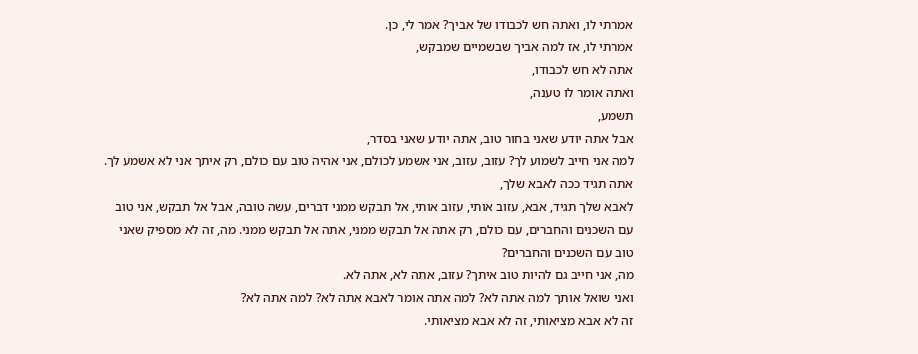אמרתי לו, ואתה חש לכבודו של אביך? אמר לי, כן.
אמרתי לו, אז למה אביך שבשמיים שמבקש,
אתה לא חש לכבודו,
ואתה אומר לו טענה,
תשמע,
אבל אתה יודע שאני בחור טוב, אתה יודע שאני בסדר,
למה אני חייב לשמוע לך? עזוב, עזוב, אני אשמע לכולם, אני אהיה טוב עם כולם, רק איתך אני לא אשמע לך.
אתה תגיד ככה לאבא שלך,
לאבא שלך תגיד, אבא, עזוב אותי, עזוב אותי, אל תבקש ממני דברים, עשה טובה, אבל אל תבקש, אני טוב עם השכנים והחברים, עם כולם, רק אתה אל תבקש ממני, אתה אל תבקש ממני. מה, זה לא מספיק שאני טוב עם השכנים והחברים?
מה, אני חייב גם להיות טוב איתך? עזוב, אתה לא, אתה לא.
ואני שואל אותך למה אתה לא? למה אתה אומר לאבא אתה לא? למה אתה לא?
זה לא אבא מציאותי, זה לא אבא מציאותי.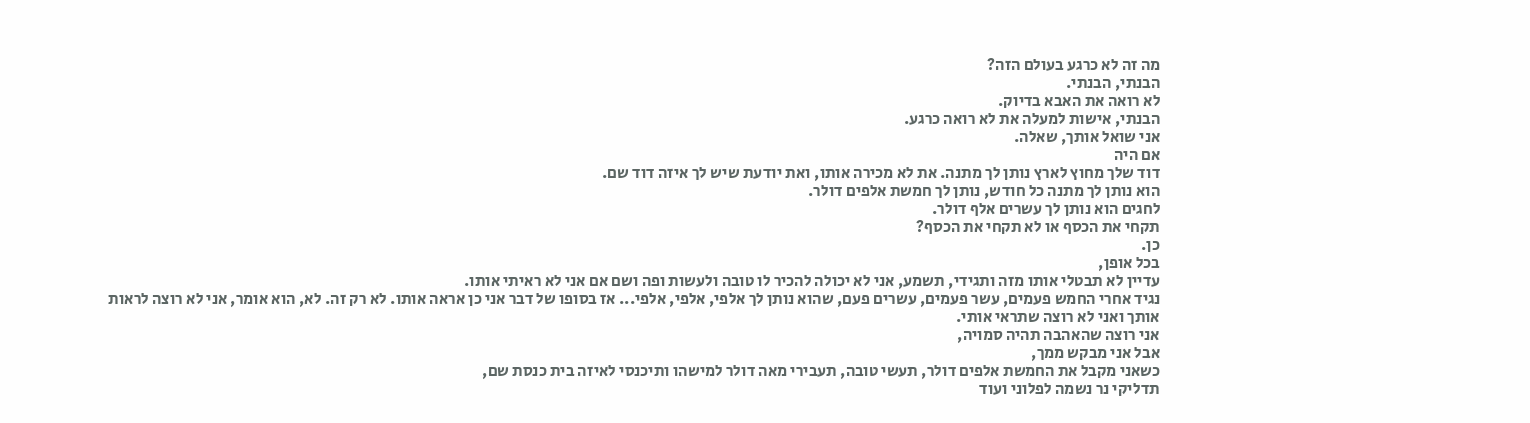מה זה לא כרגע בעולם הזה?
הבנתי, הבנתי.
לא רואה את האבא בדיוק.
הבנתי, אישות למעלה את לא רואה כרגע.
אני שואל אותך, שאלה.
אם היה
דוד שלך מחוץ לארץ נותן לך מתנה. את לא מכירה אותו, ואת יודעת שיש לך איזה דוד שם.
הוא נותן לך מתנה כל חודש, נותן לך חמשת אלפים דולר.
לחגים הוא נותן לך עשרים אלף דולר.
תקחי את הכסף או לא תקחי את הכסף?
כן.
בכל אופן,
עדיין לא תבטלי אותו מזה ותגידי, תשמע, אני לא יכולה להכיר לו טובה ולעשות ופה ושם אם אני לא ראיתי אותו.
נגיד אחרי החמש פעמים, עשר פעמים, עשרים פעם, שהוא נותן לך אלפי, אלפי, אלפי... אז בסופו של דבר אני כן אראה אותו. לא רק זה. לא, הוא אומר, אני לא רוצה לראות אותך ואני לא רוצה שתראי אותי.
אני רוצה שהאהבה תהיה סמויה,
אבל אני מבקש ממך,
כשאני מקבל את החמשת אלפים דולר, תעשי טובה, תעבירי מאה דולר למישהו ותיכנסי לאיזה בית כנסת שם,
תדליקי נר נשמה לפלוני ועוד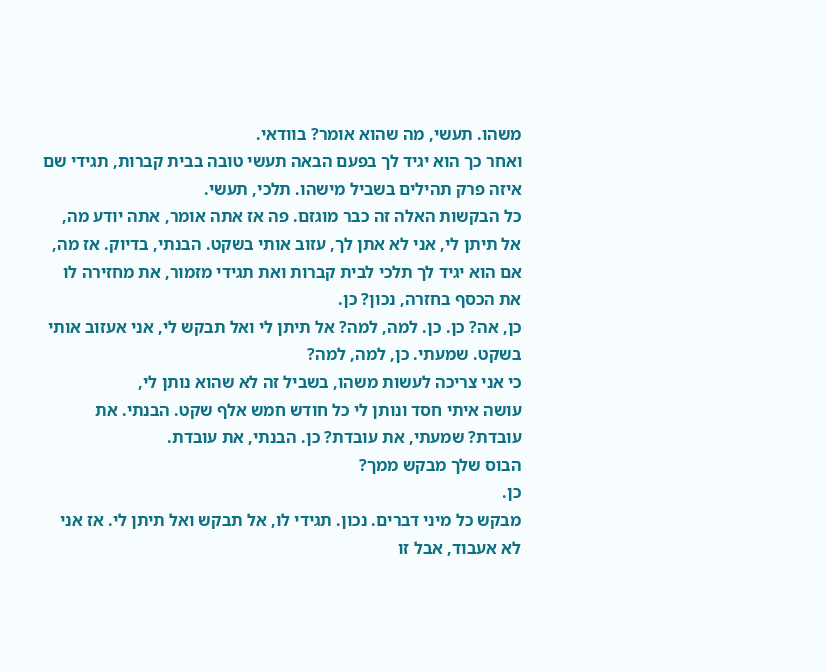משהו. תעשי, מה שהוא אומר? בוודאי.
ואחר כך הוא יגיד לך בפעם הבאה תעשי טובה בבית קברות, תגידי שם איזה פרק תהילים בשביל מישהו. תלכי, תעשי.
כל הבקשות האלה זה כבר מוגזם. פה אז אתה אומר, אתה יודע מה, אל תיתן לי, אני לא אתן לך, עזוב אותי בשקט. הבנתי, בדיוק. אז מה, אם הוא יגיד לך תלכי לבית קברות ואת תגידי מזמור, את מחזירה לו את הכסף בחזרה, נכון? כן.
כן, אה? כן. כן. למה, למה? אל תיתן לי ואל תבקש לי, אני אעזוב אותי בשקט. שמעתי. כן, למה, למה?
כי אני צריכה לעשות משהו, בשביל זה לא שהוא נותן לי,
עושה איתי חסד ונותן לי כל חודש חמש אלף שקט. הבנתי. את עובדת? שמעתי, את עובדת? כן. הבנתי, את עובדת.
הבוס שלך מבקש ממך?
כן.
מבקש כל מיני דברים. נכון. תגידי לו, אל תבקש ואל תיתן לי. אז אני לא אעבוד, אבל זו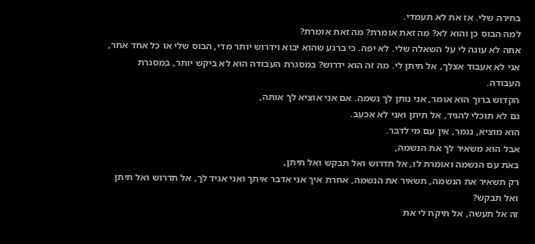בחירה שלי. אז את לא תעמדי.
למה הבוס כן והוא לא? מה זאת אומרת? מה זאת אומרת?
אתה לא עונה לי על השאלה שלי. לא יפה. כי ברגע שהוא יבוא וידרוש יותר מדי, הבוס שלי או כל אחד אחר, אני לא אעבוד אצלך, אל תיתן לי. מה זה הוא ידרוש? במסגרת העבודה הוא לא ביקש יותר, במסגרת העבודה.
הקדוש ברוך הוא אומר, אני נותן לך נשמה. אם אני אוציא לך אותה,
גם לא תוכלי להגיד, אל תיתן ואני לא אכעב.
הוא מוציא, נגמר, אין עם מי לדבר.
אבל הוא משאיר לך את הנשמה,
באת עם הנשמה ואומרת לו, אל תדרוש ואל תבקש ואל תיתן,
רק תשאיר את הנשמה, תשאיר את הנשמה, אחרת איך אני אדבר איתך ואני אגיד לך, אל תדרוש ואל תיתן ואל תבקש?
זה אל תעשה, אל תיקח לי את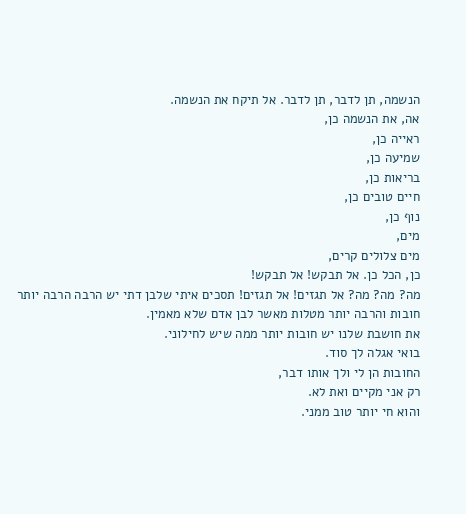הנשמה, תן לדבר, תן לדבר. אל תיקח את הנשמה.
אה, את הנשמה כן,
ראייה כן,
שמיעה כן,
בריאות כן,
חיים טובים כן,
נוף כן,
מים,
מים צלולים קרים,
כן, הכל כן. אל תבקש! אל תבקש!
מה? מה? מה? אל תגזים! אל תגזים! תסכים איתי שלבן דתי יש הרבה הרבה יותר חובות והרבה יותר מטלות מאשר לבן אדם שלא מאמין.
את חושבת שלנו יש חובות יותר ממה שיש לחילוני.
בואי אגלה לך סוד.
החובות הן לי ולך אותו דבר,
רק אני מקיים ואת לא.
והוא חי יותר טוב ממני.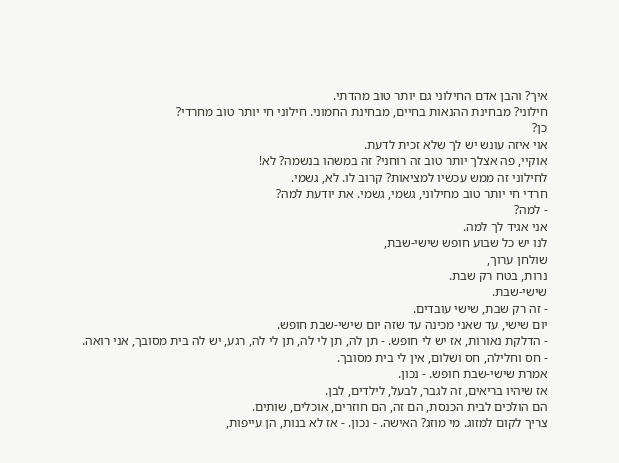איך? והבן אדם החילוני גם יותר טוב מהדתי.
חילוני? מבחינת ההנאות בחיים, מבחינת החמוני. חילוני חי יותר טוב מחרדי?
כן?
אוי איזה עונש יש לך שלא זכית לדעת.
אוקיי, פה אצלך יותר טוב זה רוחני? זה במשהו בנשמה? לא!
לחילוני זה ממש עכשיו למציאות? קרוב לו. לא, גשמי.
חרדי חי יותר טוב מחילוני, גשמי, גשמי. את יודעת למה?
- למה?
אני אגיד לך למה.
לנו יש כל שבוע חופש שישי-שבת,
שולחן ערוך,
נרות, בטח רק שבת.
שישי-שבת.
- זה רק שבת, שישי עובדים.
יום שישי, עד שאני מכינה עד שזה יום שישי-שבת חופש.
- הדלקת נאורות, אז יש לי חופש. - תן לה, תן לי לה, תן לי לה, רגע, יש לה בית מסובך, אני רואה.
- חס וחלילה, חס ושלום, אין לי בית מסובך.
אמרת שישי-שבת חופש. - נכון.
אז שיהיו בריאים, זה לגבר, לבעל, לילדים, לבן.
הם הולכים לבית הכנסת, הם זה, הם חוזרים, אוכלים, שותים.
צריך לקום למזוג. מי מוזג? האישה. - נכון. - אז לא בנות, הן עייפות,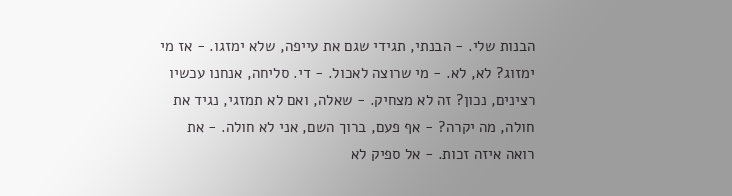הבנות שלי. - הבנתי, תגידי שגם את עייפה, שלא ימזגו. - אז מי ימזוג? לא, לא. - מי שרוצה לאכול. - די. סליחה, אנחנו עכשיו רצינים, נכון? זה לא מצחיק. - שאלה, ואם לא תמזגי, נגיד את חולה, מה יקרה? - אף פעם, ברוך השם, אני לא חולה. - את רואה איזה זכות. - אל ספיק לא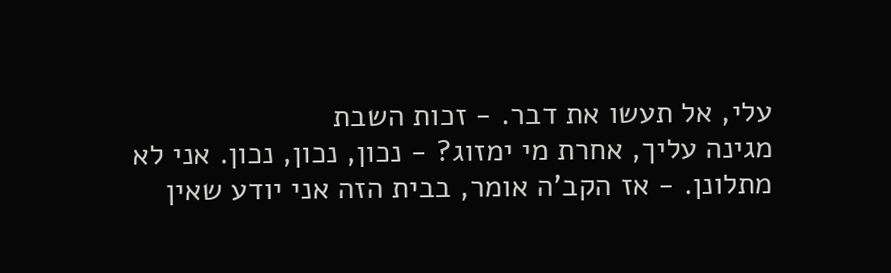עלי, אל תעשו את דבר. - זכות השבת
מגינה עליך, אחרת מי ימזוג? - נכון, נכון, נכון. אני לא מתלונן. - אז הקב'ה אומר, בבית הזה אני יודע שאין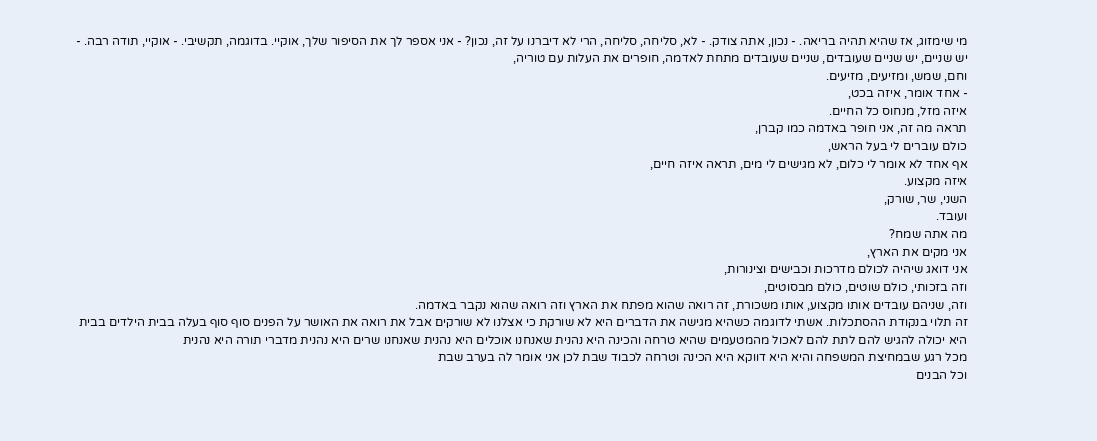מי שימזוג, אז שהיא תהיה בריאה. - נכון, אתה צודק. - לא, סליחה, סליחה, הרי לא דיברנו על זה, נכון? - אני אספר לך את הסיפור שלך, אוקיי. בדוגמה, תקשיבי. - אוקיי, תודה רבה. - יש שניים, יש שניים שעובדים, שניים שעובדים מתחת לאדמה, חופרים את העלות עם טוריה,
וחם, שמש, ומזיעים, מזיעים.
- אחד אומר, איזה בכט,
איזה מזל, מנחוס כל החיים.
תראה מה זה, אני חופר באדמה כמו קברן,
כולם עוברים לי בעל הראש,
אף אחד לא אומר לי כלום, לא מגישים לי מים, תראה איזה חיים,
איזה מקצוע.
השני, שר, שורק,
ועובד.
מה אתה שמח?
אני מקים את הארץ,
אני דואג שיהיה לכולם מדרכות וכבישים וצינורות,
וזה בזכותי, כולם שוטים, כולם מבסוטים,
וזה, שניהם עובדים אותו מקצוע, אותו משכורת, זה רואה שהוא מפתח את הארץ וזה רואה שהוא נקבר באדמה.
זה תלוי בנקודת ההסתכלות. אשתי לדוגמה כשהיא מגישה את הדברים היא לא שורקת כי אצלנו לא שורקים אבל את רואה את האושר על הפנים סוף סוף בעלה בבית הילדים בבית היא יכולה להגיש להם לתת להם לאכול מהמטעמים שהיא טרחה והכינה היא נהנית שאנחנו אוכלים היא נהנית שאנחנו שרים היא נהנית מדברי תורה היא נהנית
מכל רגע שבמחיצת המשפחה והיא היא דווקא היא הכינה וטרחה לכבוד שבת לכן אני אומר לה בערב שבת
וכל הבנים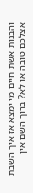והבנות אשת חיים מי ימצא אז איך השבת אצלכם טובה או לא? ברוך השם אין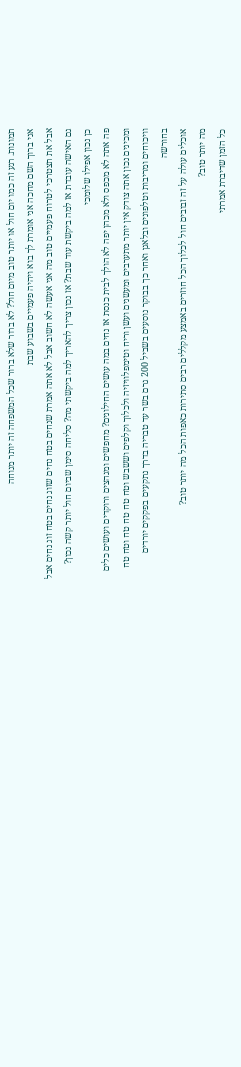תמונות. רגע זה כמו יום חול או יותר טוב מיום חול? לא ברור שלא ברור שכל המשפחה זה יותר מנוחה
אני ברוך השם מחכה אני אומרת לך בוא ויהיה פעמיים בשבוע שבת
אבל את תצטרכי לטרוח פעמיים טוב מה אני אעשה לא חשוב אבל לא אתה אמרת שנחים בטח נחים שזוג נחים בטח זוג נחים אבל גם האישה עובדת אז למה ביקשת עוד שבת? אז נכון צריך להאריך למה ביקשתי מה? סליחה סימן שביום חול יותר קשה נכון?
כן נכון אפילו שלומכי
פה אתה לא מכפס ולא מכהן יפה לא הולך לבית כנסת אז נחים במה עושים החילונים? מחפשים ומגהצים ורוקדים ועושים כלים ומכינים נכון אתה צודק אין יותר מתערבים ומעשנים ועשן וריח וטימפלוויזיה ולכלוך וקלפים וששבש וטח טח טח טח וטח טח וויכוחים ומריבות וטלפונים ובלאגן ואחר כך בבוקר נוסעים בשביל 200 גרם בשר עד טבריה בדרך נתקעים בפקקים יורדים בחורשה
אוכלים עולה על זה זבובים חול לכלוך הכל חוזרים באמצע מקללים רבים סתירות כאפות הכל מה יותר טוב?
מה יותר טוב?
כל הזמן שדיברת אמרתי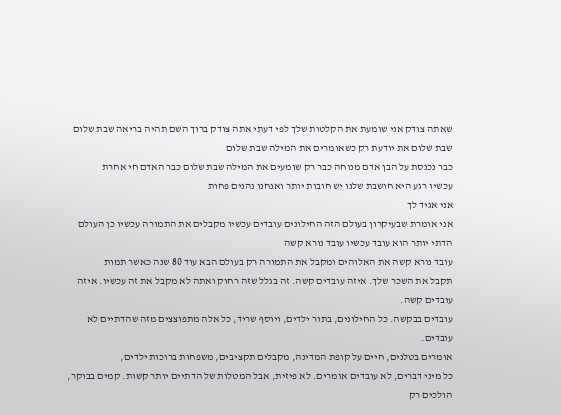שאתה צודק אני שומעת את הקלטות שלך לפי דעתי אתה צודק ברוך השם תהיה בריאה שבת שלום שבת שלום את יודעת רק כשאומרים את המילה שבת שלום
כבר נכנסת על הבן אדם מנוחה כבר רק שומעים את המילה שבת שלום כבר האדם חי אחרת
עכשיו רגע היא חושבת שלנו יש חובות יותר ואנחנו נהנים פחות
אני אגיד לך
אני אומרת שבעיקרון בעולם הזה החילונים עובדים עכשיו מקבלים את התמורה עכשיו כן העולם הדתי יותר הוא עובד עכשיו עובד נורא קשה
עובד נורא קשה את האלוהים ומקבל את התמורה רק בעולם הבא עוד 80 שנה כאשר תמות
תקבל את השכר שלך. איזה עובדים קשה. זה בגלל שזה רחוק ואתה לא מקבל את זה עכשיו. איזה עובדים קשה.
עובדים בבקשה. כל החילונים, בתור ילדים, ויוסף שריד, כל אלה מתפוצצים מזה שהדתיים לא עובדים.
אומרים בטלנים, חיים על קופת המדינה, מקבלים תקציבים, משפחות ברוכות ילדים,
כל מיני דברים, לא עובדים אומרים. לא פיזית, אבל המטלות של הדתיים יותר קשות. קמים בבוקר, הולכים רק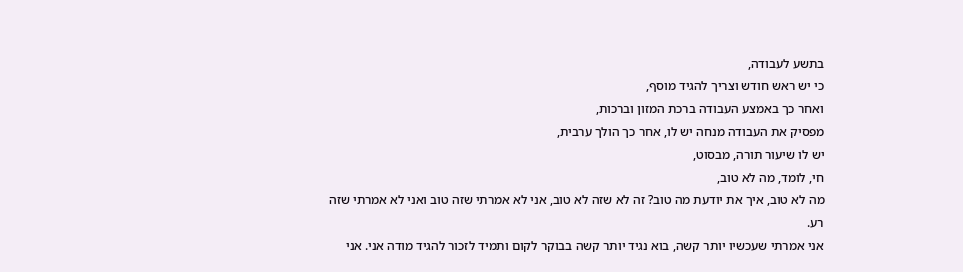בתשע לעבודה,
כי יש ראש חודש וצריך להגיד מוסף,
ואחר כך באמצע העבודה ברכת המזון וברכות,
מפסיק את העבודה מנחה יש לו, אחר כך הולך ערבית,
יש לו שיעור תורה, מבסוט,
חי, לומד, מה לא טוב,
מה לא טוב, איך את יודעת מה טוב? זה לא שזה לא טוב, אני לא אמרתי שזה טוב ואני לא אמרתי שזה רע.
אני אמרתי שעכשיו יותר קשה, בוא נגיד יותר קשה בבוקר לקום ותמיד לזכור להגיד מודה אני. אני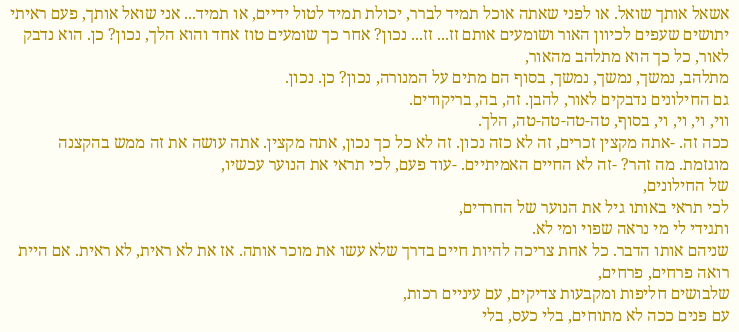אשאל אותך שואל. או לפני שאתה אוכל תמיד לברר, יכולת תמיד לטול ידיים, או תמיד... אני שואל אותך, פעם ראיתי יתושים שעפים לכיוון האור ושומעים אותם זז... זז... נכון? אחר כך שומעים טוז אחד והוא הלך, נכון? כן. הוא נדבק לאור, כל כך הוא מתלהב מהאור,
מתלהב, נמשך, נמשך, נמשך, בסוף הם מתים על המנורה, נכון? כן. נכון.
גם החילונים נדבקים לאור, להבן. זה, בה, בריקודים.
ווי, וי, וי, וי, בסוף, טה-טה-טה-טה, הלך.
ככה זה. -אתה מקצין זכרים, זה לא כזה נכון. זה לא כל כך נכון, אתה מקצין. אתה עושה את זה ממש בהקצנה מוגזמת. מה זהר? -זה לא החיים האמיתיים. -עוד פעם, לכי תראי את הנוער עכשיו,
של החילונים,
לכי תראי באותו גיל את הנוער של החרדים,
ותגידי לי מי נראה שפוי ומי לא.
שניהם אותו הדבר. כל אחת צריכה להיות חיים בדרך שלא עשו את מוכר אותה. אז את לא ראית, לא ראית. אם היית רואה פרחים, פרחים,
שלבושים חליפות ומקבעות צדיקים, עם עיניים רכות,
עם פנים ככה לא מתוחים, בלי כעס, בלי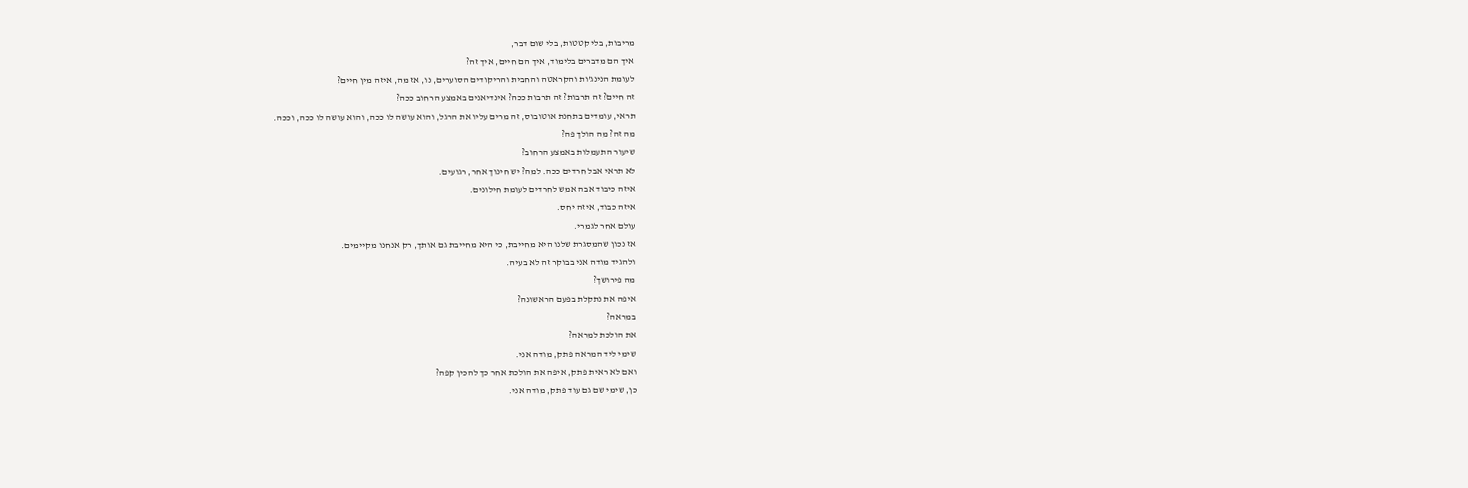מריבות, בלי קטטות, בלי שום דבר,
איך הם מדברים בלימוד, איך הם חיים, איך זה?
לעומת הנינג'ות והקראטה והחבית והריקודים הסוערים, נו, אז מה, איזה מין חיים?
זה חיים? זה תרבות? זה תרבות ככה? אינדיאנים באמצע הרחוב ככה?
תראי, עומדים בתחנת אוטובוס, זה מרים עליו את הרגל, והוא עושה לו ככה, והוא עושה לו ככה, וככה.
מה זה? מה הולך פה?
שיעור התעמלות באמצע הרחוב?
לא תראי אבל חרדים ככה. למה? יש חינוך אחר, רגועים.
איזה כיבוד אבה אמש לחרדים לעומת חילונים.
איזה כבוד, איזה יחס.
עולם אחר לגמרי.
אז נכון שהמסגרת שלנו היא מחייבת, כי היא מחייבת גם אותך, רק אנחנו מקיימים.
ולהגיד מודה אני בבוקר זה לא בעיה.
מה פירושך?
איפה את נתקלת בפעם הראשונה?
במראה?
את הולכת למראה?
שימי ליד המראה פתק, מודה אני.
ואם לא ראית פתק, איפה את הולכת אחר כך להכין קפה?
כן, שימי שם גם עוד פתק, מודה אני.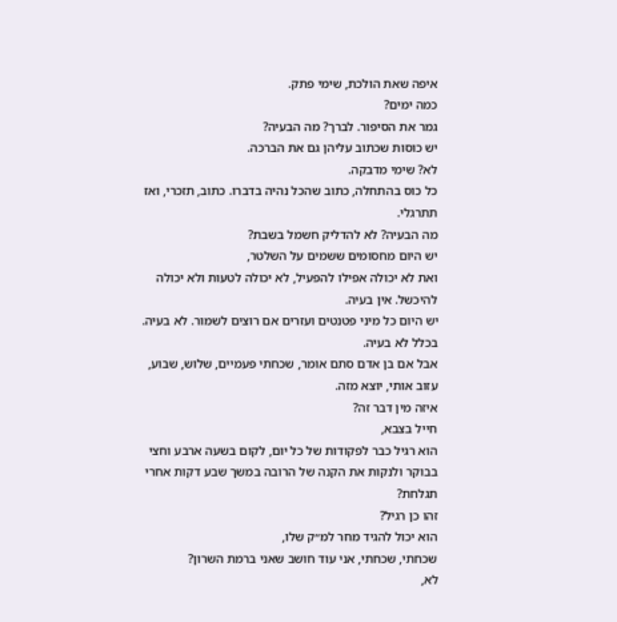איפה שאת הולכת, שימי פתק.
כמה ימים?
גמר את הסיפור. לברך? מה הבעיה?
יש כוסות שכתוב עליהן גם את הברכה.
לא? שימי מדבקה.
כל כוס בהתחלה, כתוב שהכל נהיה בדברו. כתוב, תזכרי, ואז תתרגלי.
מה הבעיה? לא להדליק חשמל בשבת?
יש היום מחסומים ששמים על השלטר,
ואת לא יכולה אפילו להפעיל, לא יכולה לטעות ולא יכולה להיכשל. אין בעיה.
יש היום כל מיני פטנטים ועזרים אם רוצים לשמור. לא בעיה.
בכלל לא בעיה.
אבל אם בן אדם סתם אומר, שכחתי פעמיים, שלוש, שבוע, עזוב אותי, יוצא מזה.
איזה מין דבר זה?
חייל בצבא,
הוא רגיל כבר לפקודות של כל יום, לקום בשעה ארבע וחצי בבוקר ולנקות את הקנה של הרובה במשך שבע דקות אחרי תגלחת?
זהו כן רגיל?
הוא יכול להגיד מחר למ״ק שלו,
שכחתי, שכחתי, אני עוד חושב שאני ברמת השרון?
לא,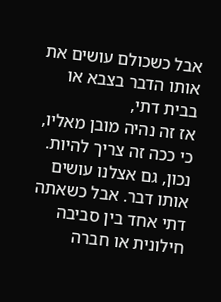אבל כשכולם עושים את אותו הדבר בצבא או בבית דתי,
אז זה נהיה מובן מאליו, כי ככה זה צריך להיות. נכון, גם אצלנו עושים אותו דבר. אבל כשאתה דתי אחד בין סביבה חילונית או חברה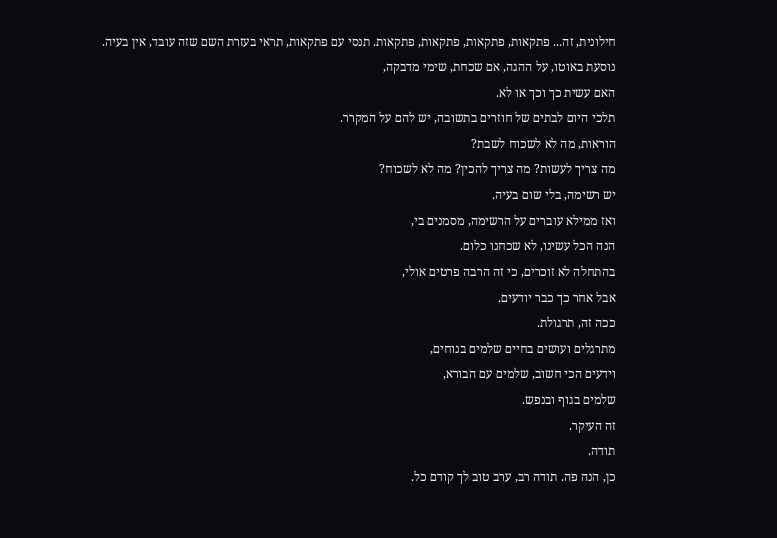חילונית, זה... פתקאות, פתקאות, פתקאות, פתקאות. תנסי עם פתקאות, תראי בעזרת השם שזה עובד, אין בעיה.
נוסעת באוטו, על ההגה, אם שכחת, שימי מדבקה,
האם עשית כך וכך או לא.
תלכי היום לבתים של חוזרים בתשובה, יש להם על המקרר.
הוראות, מה לא לשכוח לשבת?
מה צריך לעשות? מה צריך להכין? מה לא לשכוח?
יש רשימה, בלי שום בעיה.
ואז ממילא עוברים על הרשימה, מסמנים בי,
הנה הכל עשינו, לא שכחנו כלום.
בהתחלה לא זוכרים, כי זה הרבה פרטים אולי,
אבל אחר כך כבר יודעים.
ככה זה, תרגולת.
מתרגלים ועושים בחיים שלמים בנוחים,
וידעים הכי חשוב, שלמים עם הבורא,
שלמים בגוף ובנפש.
זה העיקר.
תודה.
כן, הנה פה. תודה רב, ערב טוב לך קודם כל.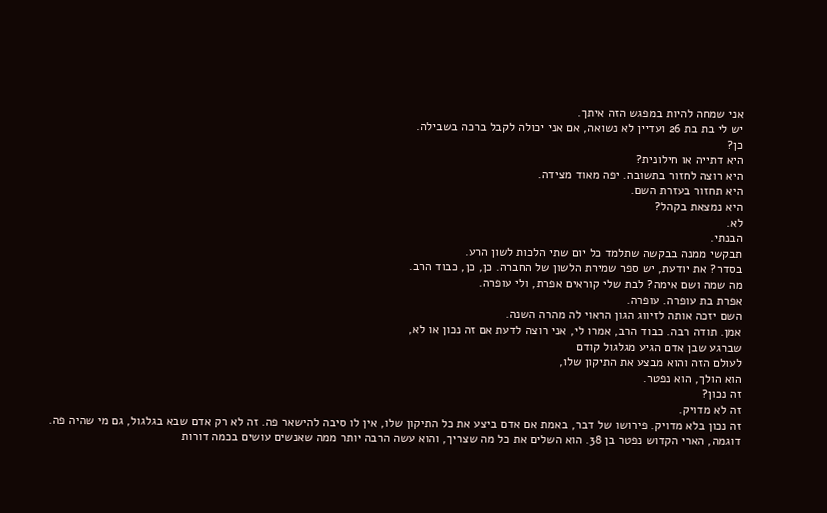אני שמחה להיות במפגש הזה איתך.
יש לי בת בת 26 ועדיין לא נשואה, אם אני יכולה לקבל ברכה בשבילה.
כן?
היא דתייה או חילונית?
היא רוצה לחזור בתשובה. יפה מאוד מצידה.
היא תחזור בעזרת השם.
היא נמצאת בקהל?
לא.
הבנתי.
תבקשי ממנה בבקשה שתלמד כל יום שתי הלכות לשון הרע.
בסדר? את יודעת, יש ספר שמירת הלשון של החברה. כן, כן, כבוד הרב.
מה שמה ושם אימה? לבת שלי קוראים אפרת, ולי עופרה.
אפרת בת עופרה. עופרה.
השם יזכה אותה לזיווג הגון הראוי לה מהרה השנה.
אמן. תודה רבה. כבוד הרב, אמרו לי, אני רוצה לדעת אם זה נכון או לא,
שברגע שבן אדם הגיע מגלגול קודם
לעולם הזה והוא מבצע את התיקון שלו,
הוא הולך, הוא נפטר.
זה נכון?
זה לא מדויק.
זה נכון בלא מדויק. פירושו של דבר, באמת אם אדם ביצע את כל התיקון שלו, אין לו סיבה להישאר פה. זה לא רק אדם שבא בגלגול, גם מי שהיה פה.
דוגמה, הארי הקדוש נפטר בן 38. הוא השלים את כל מה שצריך, והוא עשה הרבה יותר ממה שאנשים עושים בכמה דורות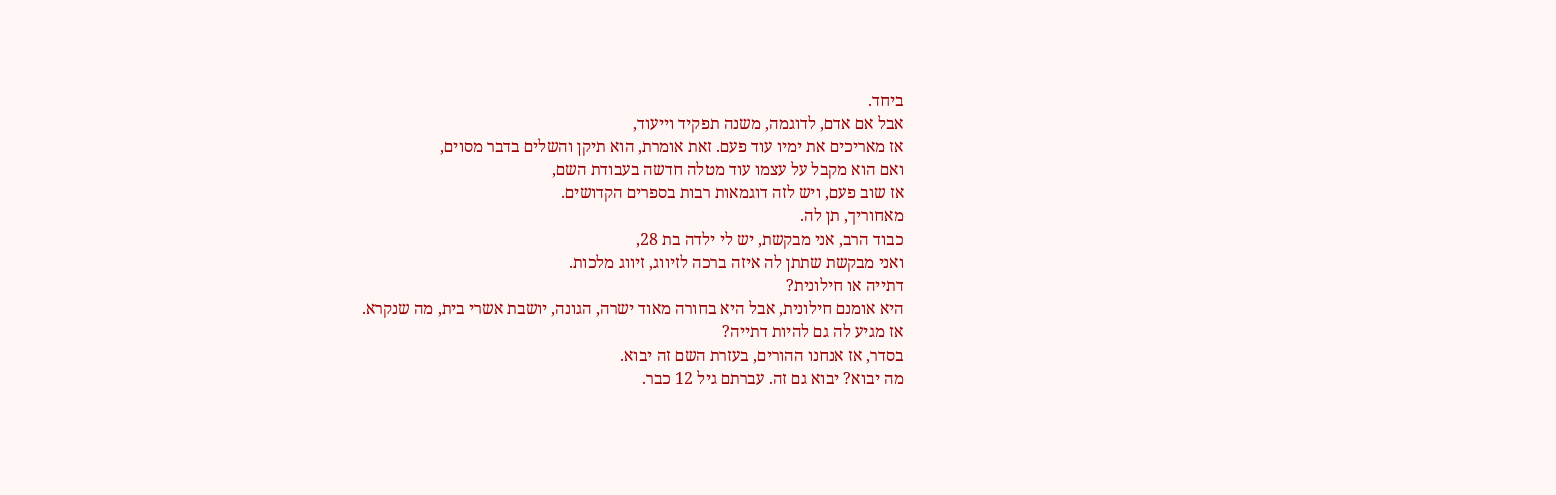ביחד.
אבל אם אדם, לדוגמה, משנה תפקיד וייעוד,
אז מאריכים את ימיו עוד פעם. זאת אומרת, הוא תיקן והשלים בדבר מסוים,
ואם הוא מקבל על עצמו עוד מטלה חדשה בעבודת השם,
אז שוב פעם, ויש לזה דוגמאות רבות בספרים הקדושים.
מאחוריך, תן לה.
כבוד הרב, אני מבקשת, יש לי ילדה בת 28,
ואני מבקשת שתתן לה איזה ברכה לזיווג, זיווג מלכות.
דתייה או חילונית?
היא אומנם חילונית, אבל היא בחורה מאוד ישרה, הגונה, יושבת אשרי בית, מה שנקרא.
אז מגיע לה גם להיות דתייה?
בסדר, אז אנחנו ההורים, בעזרת השם זה יבוא.
מה יבוא? יבוא גם זה. עברתם גיל 12 כבר.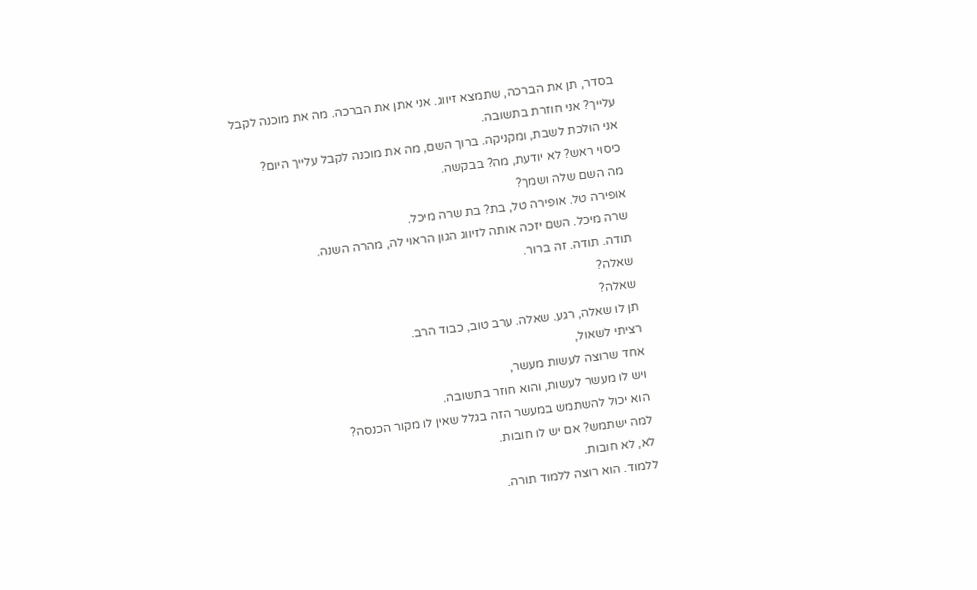בסדר, תן את הברכה, שתמצא זיווג. אני אתן את הברכה. מה את מוכנה לקבל עלייך? אני חוזרת בתשובה.
אני הולכת לשבת, ומקניקה. ברוך השם, מה את מוכנה לקבל עלייך היום?
כיסוי ראש? לא יודעת, מה? בבקשה.
מה השם שלה ושמך?
אופירה טל. אופירה טל, בת? בת שרה מיכל.
שרה מיכל. השם יזכה אותה לזיווג הגון הראוי לה, מהרה השנה.
תודה. תודה. זה ברור.
שאלה?
שאלה?
תן לו שאלה, רגע. שאלה. ערב טוב, כבוד הרב.
רציתי לשאול,
אחד שרוצה לעשות מעשר,
ויש לו מעשר לעשות, והוא חוזר בתשובה.
הוא יכול להשתמש במעשר הזה בגלל שאין לו מקור הכנסה?
למה ישתמש? אם יש לו חובות.
לא, לא חובות.
ללמוד. הוא רוצה ללמוד תורה.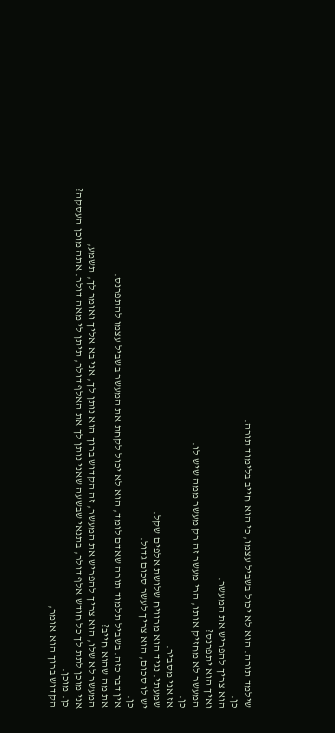שילמד תורה. הוא לא יכול בשביל עצמו, כי הוא חייב בלימוד תורה.
כן.
הוא צריך להפריש את המעשר.
ואיך הוא יתפרנס?
המעשר לא מחזיק אותו, הרי מעשר זה רק מעשר ממה שיש לו.
כן.
אז אני מסביר.
שמעתי. נגיד הוא מרוויח שלושת אלפים שקל.
יש לו סכום, הוא צריך לעשר סכום גדול.
כן.
אין דבר כזה. בשביל תלמוד תורה שאדם לומד, הוא לא יכול לקחת את המעשר בשביל עצמו להתפרנס.
את מה שהוא חייב?
המעשר לא שלו, הוא צריך להפריש את המעשר, זה הקדוש ברוך הוא נותן לך, אני בא אליך ואומר לך, תשמע,
אני מוכן לתת לך כל חודש אלף דולר, בתנאי שבשעה שאני נותן לך את האלף דולר, תיתן לי מאה דולר. אתה מוכן העסקה?
כן. מוכן.
הקדוש ברוך הוא אומר,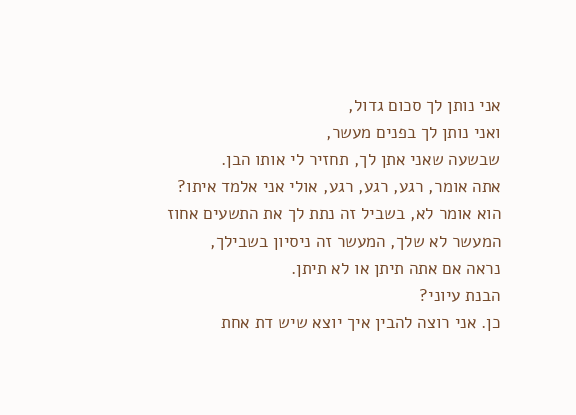אני נותן לך סכום גדול,
ואני נותן לך בפנים מעשר,
שבשעה שאני אתן לך, תחזיר לי אותו הבן.
אתה אומר, רגע, רגע, רגע, אולי אני אלמד איתו?
הוא אומר לא, בשביל זה נתת לך את התשעים אחוז
המעשר לא שלך, המעשר זה ניסיון בשבילך,
נראה אם אתה תיתן או לא תיתן.
הבנת עיוני?
כן. אני רוצה להבין איך יוצא שיש דת אחת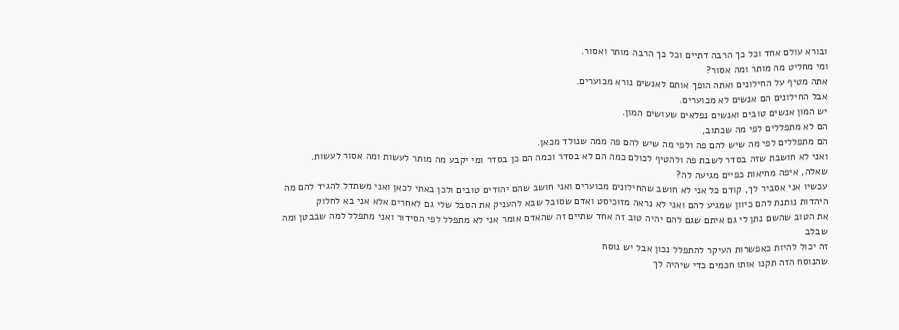ובורא עולם אחד וכל כך הרבה דתיים וכל כך הרבה מותר ואסור.
ומי מחליט מה מותר ומה אסור?
אתה מטיף על החילונים ואתה הופך אותם לאנשים נורא מכוערים.
אבל החילונים הם אנשים לא מכוערים.
יש המון אנשים טובים ואנשים נפלאים שעושים המון.
הם לא מתפללים לפי מה שכתוב,
הם מתפללים לפי מה שיש להם פה ולפי מה שיש להם פה ממה שנולד מכאן.
ואני לא חושבת שזה בסדר לשבת פה ולהטיף לכולם כמה הם לא בסדר וכמה הם כן בסדר ומי יקבע מה מותר לעשות ומה אסור לעשות.
שאלה, איפה מחיאות כפיים מגיעה לה?
עכשיו אני אסביר לך, קודם כל אני לא חושב שהחילונים מכוערים ואני חושב שהם יהודים טובים ולכן באתי לכאן ואני משתדל להגיד להם מה היהדות נותנת להם כיוון שמגיע להם ואני לא נראה מזוכיסט ואדם שסובל שבא להעניק את הסבל שלי גם לאחרים אלא אני בא לחלוק
את הטוב שהשם נתן לי גם איתם שגם להם יהיה טוב זה אחד שתיים זה שהאדם אומר אני לא מתפלל לפי הסידור ואני מתפלל למה שבבטן ומה שבלב
זה יכול להיות כאפשרות העיקר להתפלל נכון אבל יש נוסח
שהנוסח הזה תקנו אותו חכמים כדי שיהיה לך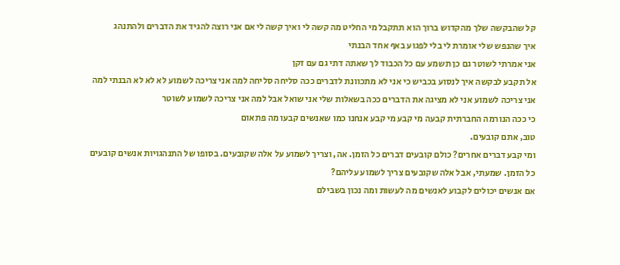קל שהבקשה שלך מהקדוש ברוך הוא תתקבל מי החליט מה קשה לי ואיך קשה לי אם אני רוצה להגיד את הדברים ולהתנהג
איך שהנפש שלי אומרת לי בלי לפגוע באף אחד הבנתי
אני אמרתי לשוטר גם כן תשמע עם כל הכבוד לך שאתה דתי גם עם זקן
אל תקבע לבקשה איך לנסוע בכביש כי אני לא מתכוונת לדברים ככה סליחה סליחה למה אני צריכה לשמוע לא לא לא הבנתי למה אני צריכה לשמוע אני לא מציגה את הדברים ככה בשאלות שלי אני שואל אבל למה אני צריכה לשמוע לשוטר
כי ככה הנורמה החברתית קבעה מי קבע מי קבע אנחנו כמו שאנשים קבעו מה פתאום
טוב, אתם קובעים.
ומי קבע דברים אחרים? כולם קובעים דברים כל הזמן. אה, וצריך לשמוע על אלה שקובעים. בסופו של התנהגויות אנשים קובעים כל הזמן. שמעתי, אבל אלה שקובעים צריך לשמוע עליהם?
אם אנשים יכולים לקבוע לאנשים מה לעשות ומה נכון בשבילם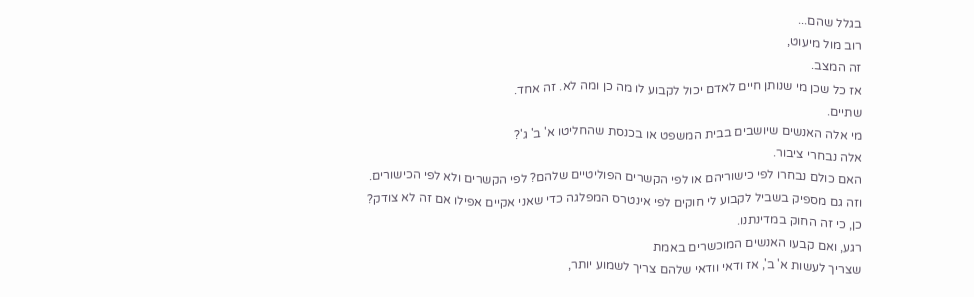בגלל שהם...
רוב מול מיעוט,
זה המצב.
אז כל שכן מי שנותן חיים לאדם יכול לקבוע לו מה כן ומה לא. זה אחד.
שתיים.
מי אלה האנשים שיושבים בבית המשפט או בכנסת שהחליטו א' ב' ג'?
אלה נבחרי ציבור.
האם כולם נבחרו לפי כישוריהם או לפי הקשרים הפוליטיים שלהם? לפי הקשרים ולא לפי הכישורים.
וזה גם מספיק בשביל לקבוע לי חוקים לפי אינטרס המפלגה כדי שאני אקיים אפילו אם זה לא צודק?
כן, כי זה החוק במדינתנו.
רגע, ואם קבעו האנשים המוכשרים באמת
שצריך לעשות א' ב', אז ודאי וודאי שלהם צריך לשמוע יותר,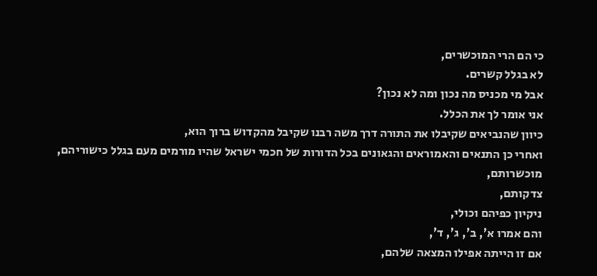כי הם הרי המוכשרים,
לא בגלל קשרים.
אבל מי מכניס מה נכון ומה לא נכון?
אני אומר לך את הכלל.
כיוון שהנביאים שקיבלו את התורה דרך משה רבנו שקיבל מהקדוש ברוך הוא,
ואחרי כן התנאים והאמוראים והגאונים בכל הדורות של חכמי ישראל שהיו מורמים מעם בגלל כישוריהם, מוכשרותם,
צדקותם,
ניקיון כפיהם וכולי,
והם אמרו א', ב', ג', ד',
אם זו הייתה אפילו המצאה שלהם,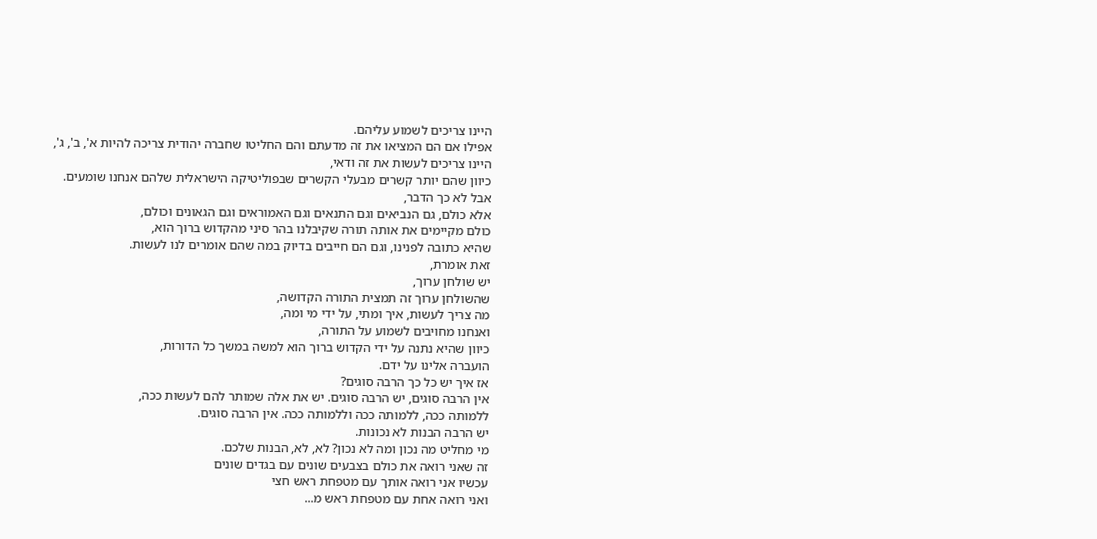היינו צריכים לשמוע עליהם.
אפילו אם הם המציאו את זה מדעתם והם החליטו שחברה יהודית צריכה להיות א', ב', ג',
היינו צריכים לעשות את זה ודאי,
כיוון שהם יותר קשרים מבעלי הקשרים שבפוליטיקה הישראלית שלהם אנחנו שומעים.
אבל לא כך הדבר,
אלא כולם, גם הנביאים וגם התנאים וגם האמוראים וגם הגאונים וכולם,
כולם מקיימים את אותה תורה שקיבלנו בהר סיני מהקדוש ברוך הוא,
שהיא כתובה לפנינו, וגם הם חייבים בדיוק במה שהם אומרים לנו לעשות.
זאת אומרת,
יש שולחן ערוך,
שהשולחן ערוך זה תמצית התורה הקדושה,
מה צריך לעשות, איך ומתי, על ידי מי ומה,
ואנחנו מחויבים לשמוע על התורה,
כיוון שהיא נתנה על ידי הקדוש ברוך הוא למשה במשך כל הדורות,
הועברה אלינו על ידם.
אז איך יש כל כך הרבה סוגים?
אין הרבה סוגים, יש הרבה סוגים. יש את אלה שמותר להם לעשות ככה,
ללמותה ככה, ללמותה ככה וללמותה ככה. אין הרבה סוגים.
יש הרבה הבנות לא נכונות.
מי מחליט מה נכון ומה לא נכון? לא, לא, הבנות שלכם.
זה שאני רואה את כולם בצבעים שונים עם בגדים שונים
עכשיו אני רואה אותך עם מטפחת ראש חצי
ואני רואה אחת עם מטפחת ראש מ...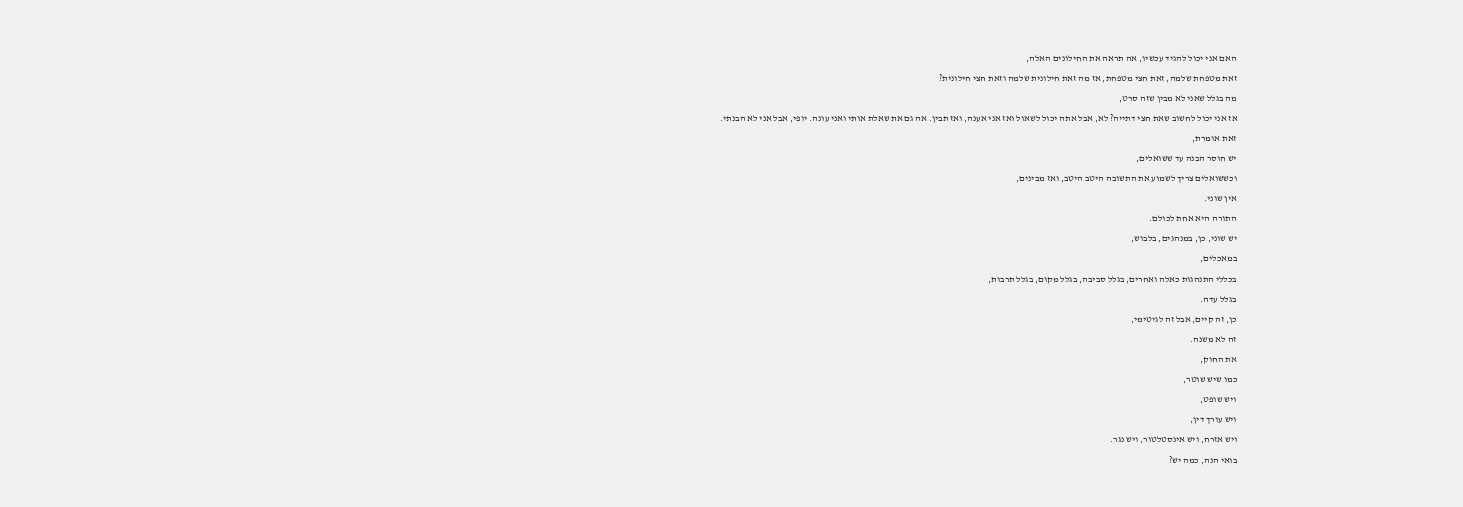האם אני יכול להגיד עכשיו, אה תראה את החילונים האלה,
זאת מטפחת שלמה, זאת חצי מטפחת, אז מה זאת חילונית שלמה וזאת חצי חילונית?
מה בגלל שאני לא מבין שזה סרט,
אז אני יכול לחשוב שאת חצי דתייה? לא, אבל אתה יכול לשאול ואז אני אענה, ואז תבין. אה גם את שאלת אותי ואני עונה. יופי, אבל אני לא הבנתי.
זאת אומרת,
יש חוסר הבנה עד ששואלים,
וכששואלים צריך לשמוע את התשובה היטב היטב, ואז מבינים,
אין שוני.
התורה היא אחת לכולם.
יש שוני, כן, במנהגים, בלבוש,
במאכלים,
בכללי התנהגות כאלה ואחרים, בגלל סביבה, בגלל מקום, בגלל תרבות,
בגלל עדה.
כן, זה קיים, אבל זה לגיטימי,
זה לא משנה.
את החוק,
כמו שיש שוטר,
ויש שופט,
ויש עורך דין,
ויש אזרח, ויש אינסטלטור, ויש נגר.
בואי הנה, כמה יש?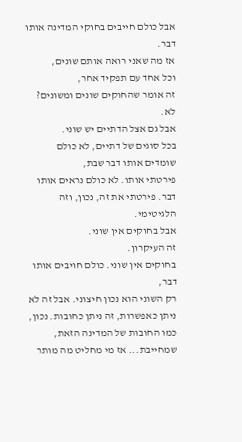אבל כולם חייבים בחוקי המדינה אותו דבר.
אז מה שאני רואה אותם שונים,
וכל אחד עם תפקיד אחר,
זה אומר שהחוקים שונים ומשונים?
לא.
אבל גם אצל הדתיים יש שוני.
בכל סוגים של דתיים, לא כולם שומדים אותו דבר שבת,
פירטתי אותו. לא כולם נראים אותו דבר. פירטתי את זה, נכון, וזה הלגיטימי.
אבל בחוקים אין שוני.
זה העיקרון.
בחוקים אין שוני. כולם חויבים אותו דבר,
רק השוני הוא נכון חיצוני. אבל זה לא ניתן כאפשרות, זה ניתן כחובות. נכון, כמו החובות של המדינה הזאת, שמחייבת... אז מי מחליט מה מותר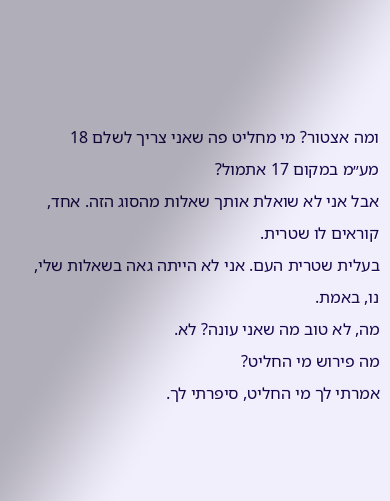ומה אצטור? מי מחליט פה שאני צריך לשלם 18 מע״מ במקום 17 אתמול?
אבל אני לא שואלת אותך שאלות מהסוג הזה. אחד, קוראים לו שטרית.
בעלית שטרית העם. אני לא הייתה גאה בשאלות שלי, נו, באמת.
מה, לא טוב מה שאני עונה? לא.
מה פירוש מי החליט?
אמרתי לך מי החליט, סיפרתי לך.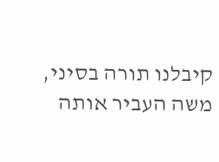קיבלנו תורה בסיני,
משה העביר אותה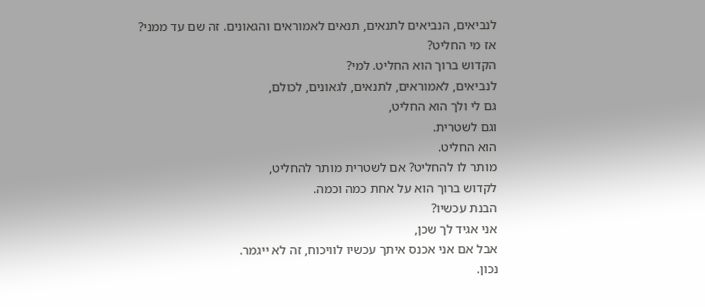לנביאים, הנביאים לתנאים, תנאים לאמוראים והגאונים. זה שם עד ממני?
אז מי החליט?
הקדוש ברוך הוא החליט. למי?
לנביאים, לאמוראים, לתנאים, לגאונים, לכולם,
גם לי ולך הוא החליט,
וגם לשטרית.
הוא החליט.
מותר לו להחליט? אם לשטרית מותר להחליט,
לקדוש ברוך הוא על אחת כמה וכמה.
הבנת עכשיו?
אני אגיד לך שכן,
אבל אם אני אכנס איתך עכשיו לוויכוח, זה לא ייגמר.
נכון.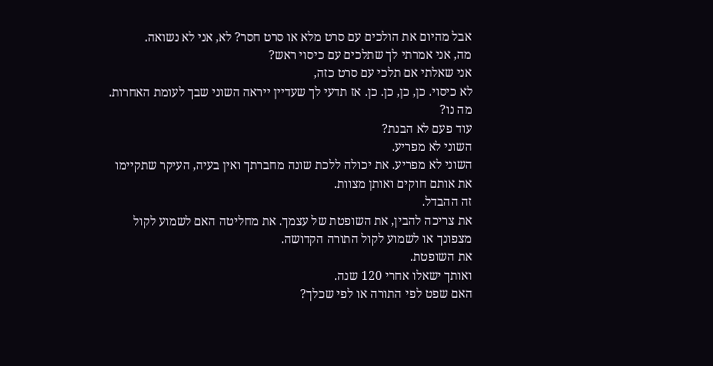אבל מהיום את הולכים עם סרט מלא או סרט חסר? לא, אני לא נשואה.
מה, אני אמרתי לך שתלכים עם כיסוי ראש?
אני שאלתי אם תלכי עם סרט כזה,
לא כיסוי. כן, כן, כן. כן. אז תדעי לך שעדיין ייראה השוני שבך לעומת האחרות.
מה נו?
עוד פעם לא הבנת?
השוני לא מפריע.
השוני לא מפריע. את יכולה ללכת שונה מחברתך ואין בעיה, העיקר שתקיימו את אותם חוקים ואותן מצוות.
זה ההבדל.
את צריכה להבין, את השופטת של עצמך. את מחליטה האם לשמוע לקול מצפונך או לשמוע לקול התורה הקדושה.
את השופטת.
ואותך ישאלו אחרי 120 שנה.
האם שפט לפי התורה או לפי שכלך?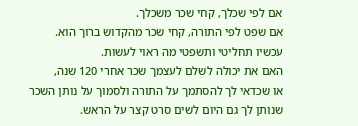אם לפי שכלך, קחי שכר משכלך.
אם שפט לפי התורה, קחי שכר מהקדוש ברוך הוא.
עכשיו תחליטי ותשפטי מה ראוי לעשות.
האם את יכולה לשלם לעצמך שכר אחרי 120 שנה,
או שכדאי לך להסתמך על התורה ולסמוך על נותן השכר
שנותן לך גם היום לשים סרט קצר על הראש.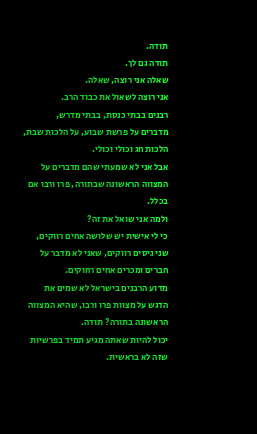תודה.
תודה גם לך.
שאלה אני רוצה, שאלה.
אני רוצה לשאול את כבוד הרב.
רבנים בבתי כנסת, בבתי מדרש,
מדברים על פרשת שבוע, על הלכות שבת, הלכות חג וכולי וכולי.
אבל אני לא שמעתי שהם מדברים על המצווה הראשונה שבתורה, פרו ורבו אם בכלל.
ולמה אני שואל את זה?
כי לי אישית יש שלושה אחים רווקים,
שני גיסים רווקים, שאני לא מדבר על חברים ומכרים אחים רחוקים.
מדוע הרבנים בישראל לא שמים את הדגש על מצוות פרו ורבו, שהיא המצווה הראשונה בתורה? תודה.
יכול להיות שאתה מגיע תמיד בפרשיות שזה לא בראשית.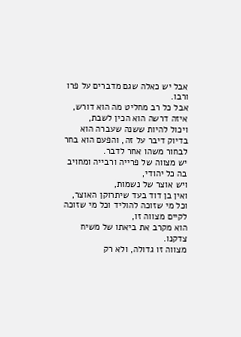אבל יש כאלה שגם מדברים על פרו ורבו.
אבל כל רב מחליט מה הוא דורש,
איזה דרשה הוא הכין לשבת,
ויכול להיות ששנה שעברה הוא בדיוק דיבר על זה, והפעם הוא בחר לבחור משהו אחר לדבר.
יש מצווה של פרייה ורבייה ומחויב בה כל יהודי,
ויש אוצר של נשמות,
ואין בן דוד בעד שיתרוקן האוצר,
וכל מי שזוכה להוליד וכל מי שזוכה לקיים מצווה זו,
הוא מקרב את ביאתו של משיח צדקנו.
מצווה זו גדולה, ולא רק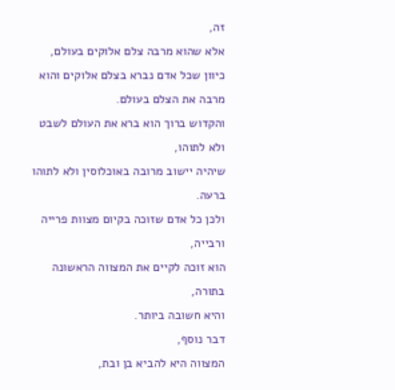זה,
אלא שהוא מרבה צלם אלוקים בעולם,
כיוון שכל אדם נברא בצלם אלוקים והוא מרבה את הצלם בעולם.
והקדוש ברוך הוא ברא את העולם לשבט ולא לתוהו,
שיהיה יישוב מרובה באוכלוסין ולא לתוהו ברעה.
ולכן כל אדם שזוכה בקיום מצוות פרייה ורבייה,
הוא זוכה לקיים את המצווה הראשונה בתורה,
והיא חשובה ביותר.
דבר נוסף,
המצווה היא להביא בן ובת,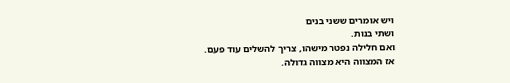ויש אומרים ששני בנים
ושתי בנות.
ואם חלילה נפטר מישהו, צריך להשלים עוד פעם.
אז המצווה היא מצווה גדולה.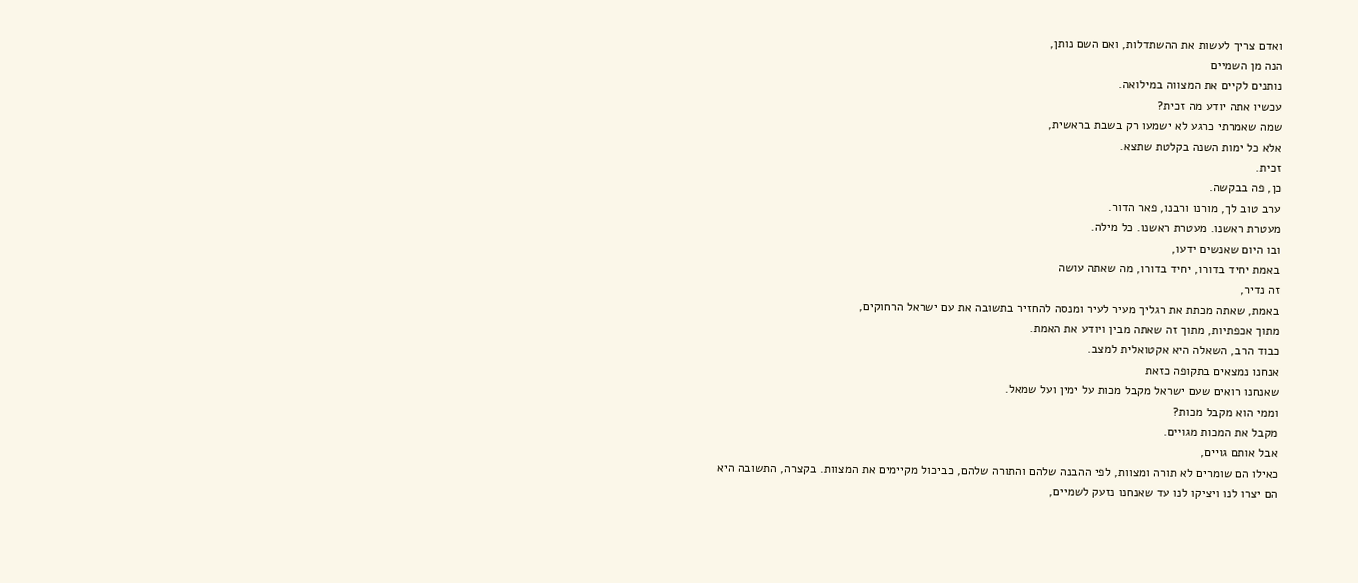ואדם צריך לעשות את ההשתדלות, ואם השם נותן,
הנה מן השמיים
נותנים לקיים את המצווה במילואה.
עכשיו אתה יודע מה זכית?
שמה שאמרתי כרגע לא ישמעו רק בשבת בראשית,
אלא כל ימות השנה בקלטת שתצא.
זכית.
כן, פה בבקשה.
ערב טוב לך, מורנו ורבנו, פאר הדור.
מעטרת ראשנו. מעטרת ראשנו. כל מילה.
ובו היום שאנשים ידעו,
באמת יחיד בדורו, יחיד בדורו, מה שאתה עושה
זה נדיר,
באמת, שאתה מכתת את רגליך מעיר לעיר ומנסה להחזיר בתשובה את עם ישראל הרחוקים,
מתוך אכפתיות, מתוך זה שאתה מבין ויודע את האמת.
כבוד הרב, השאלה היא אקטואלית למצב.
אנחנו נמצאים בתקופה כזאת
שאנחנו רואים שעם ישראל מקבל מכות על ימין ועל שמאל.
וממי הוא מקבל מכות?
מקבל את המכות מגויים.
אבל אותם גויים,
כאילו הם שומרים לא תורה ומצוות, לפי ההבנה שלהם והתורה שלהם, כביכול מקיימים את המצוות. בקצרה, התשובה היא
הם יצרו לנו ויציקו לנו עד שאנחנו נזעק לשמיים,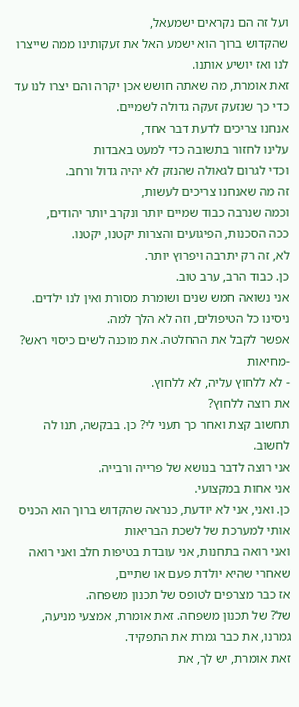ועל זה הם נקראים ישמעאל,
שהקדוש ברוך הוא ישמע האל את זעקותינו ממה שייצרו לנו ואז יושיע אותנו.
זאת אומרת, מה שאתה חושש אכן יקרה והם יצרו לנו עד כדי כך שנזעק זעקה גדולה לשמיים.
אנחנו צריכים לדעת דבר אחד,
עלינו לחזור בתשובה כדי למעט באבדות
וכדי לגרום לגאולה שהנזק לא יהיה גדול ורחב.
זה מה שאנחנו צריכים לעשות,
וכמה שנרבה כבוד שמיים יותר ונקרב יותר יהודים,
ככה הסכנות, הפיגועים והצרות יקטנו, יקטנו.
לא, זה רק יתרבה ויפרוץ יותר.
כן. כבוד הרב, ערב טוב.
אני נשואה חמש שנים ושומרת מסורת ואין לנו ילדים.
ניסינו כל הטיפולים, וזה לא הלך למה.
אפשר לקבל את ההחלטה. את מוכנה לשים כיסוי ראש?
-מחיאות
- לא ללחוץ עליה, לא ללחוץ.
את רוצה ללחוץ?
תחשוב קצת ואחר כך תעני לי? כן. בבקשה, תנו לה לחשוב.
אני רוצה לדבר בנושא של פרייה ורבייה.
אני אחות במקצועי.
כן. ואני, אני לא יודעת, כנראה שהקדוש ברוך הוא הכניס אותי למערכת של לשכת הבריאות
ואני רואה בתחנות, אני עובדת בטיפות חלב ואני רואה שאחרי שהיא יולדת פעם או שתיים,
אז כבר מצרפים לטופס של תכנון משפחה.
של? של תכנון משפחה. זאת אומרת, אמצעי מניעה, גמרנו, את כבר גמרת את התפקיד.
זאת אומרת, יש לך, את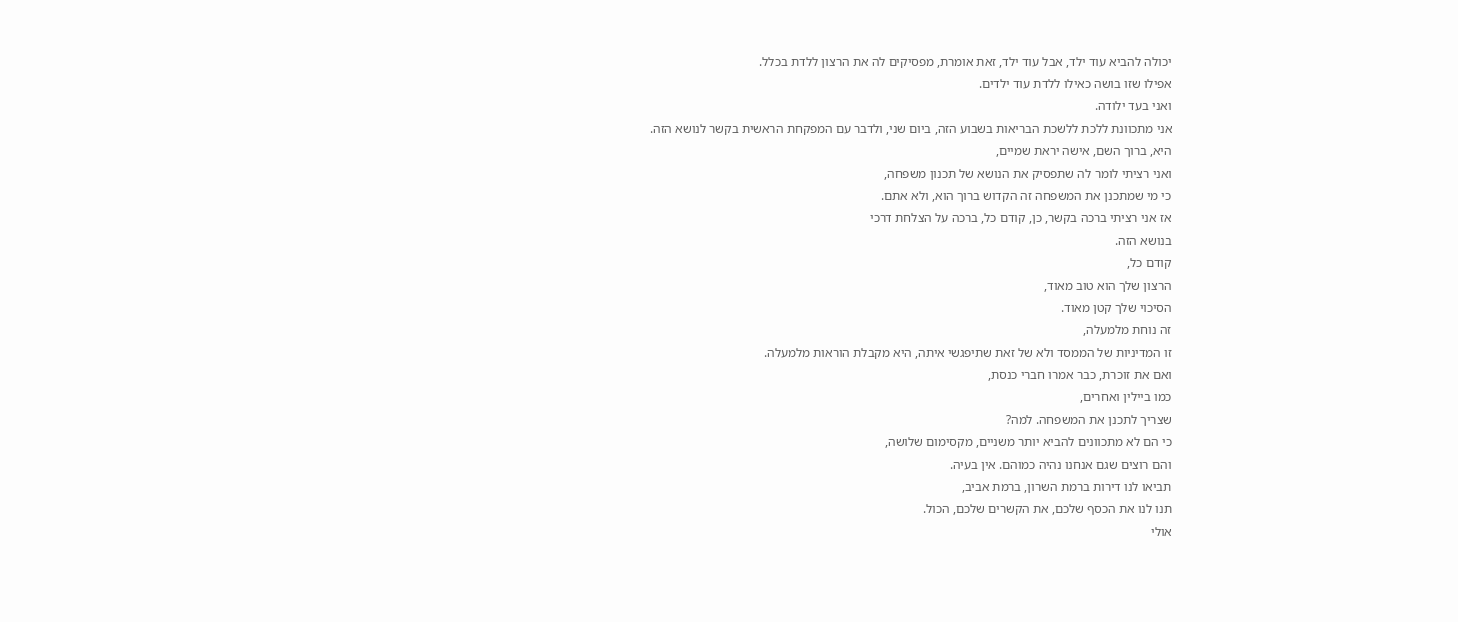יכולה להביא עוד ילד, אבל עוד ילד, זאת אומרת, מפסיקים לה את הרצון ללדת בכלל.
אפילו שזו בושה כאילו ללדת עוד ילדים.
ואני בעד ילודה.
אני מתכוונת ללכת ללשכת הבריאות בשבוע הזה, ביום שני, ולדבר עם המפקחת הראשית בקשר לנושא הזה.
היא, ברוך השם, אישה יראת שמיים,
ואני רציתי לומר לה שתפסיק את הנושא של תכנון משפחה,
כי מי שמתכנן את המשפחה זה הקדוש ברוך הוא, ולא אתם.
אז אני רציתי ברכה בקשר, כן, קודם כל, ברכה על הצלחת דרכי
בנושא הזה.
קודם כל,
הרצון שלך הוא טוב מאוד,
הסיכוי שלך קטן מאוד.
זה נוחת מלמעלה,
זו המדיניות של הממסד ולא של זאת שתיפגשי איתה, היא מקבלת הוראות מלמעלה.
ואם את זוכרת, כבר אמרו חברי כנסת,
כמו ביילין ואחרים,
שצריך לתכנן את המשפחה. למה?
כי הם לא מתכוונים להביא יותר משניים, מקסימום שלושה,
והם רוצים שגם אנחנו נהיה כמוהם. אין בעיה.
תביאו לנו דירות ברמת השרון, ברמת אביב,
תנו לנו את הכסף שלכם, את הקשרים שלכם, הכול.
אולי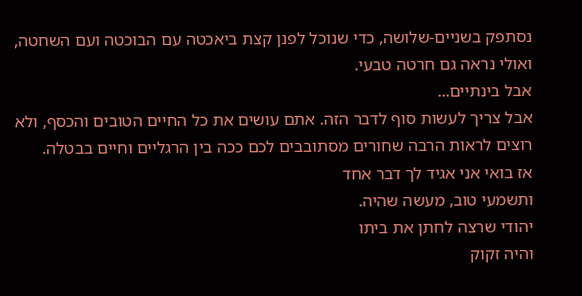נסתפק בשניים-שלושה, כדי שנוכל לפנן קצת ביאכטה עם הבוכטה ועם השחטה,
ואולי נראה גם חרטה טבעי.
אבל בינתיים...
אבל צריך לעשות סוף לדבר הזה. אתם עושים את כל החיים הטובים והכסף, ולא רוצים לראות הרבה שחורים מסתובבים לכם ככה בין הרגליים וחיים בבטלה.
אז בואי אני אגיד לך דבר אחד
ותשמעי טוב, מעשה שהיה.
יהודי שרצה לחתן את ביתו
והיה זקוק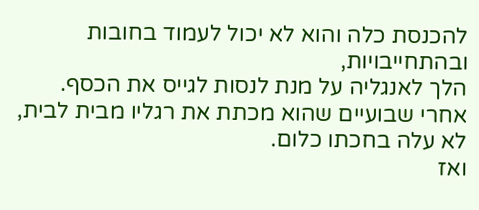להכנסת כלה והוא לא יכול לעמוד בחובות ובהתחייבויות,
הלך לאנגליה על מנת לנסות לגייס את הכסף.
אחרי שבועיים שהוא מכתת את רגליו מבית לבית, לא עלה בחכתו כלום.
ואז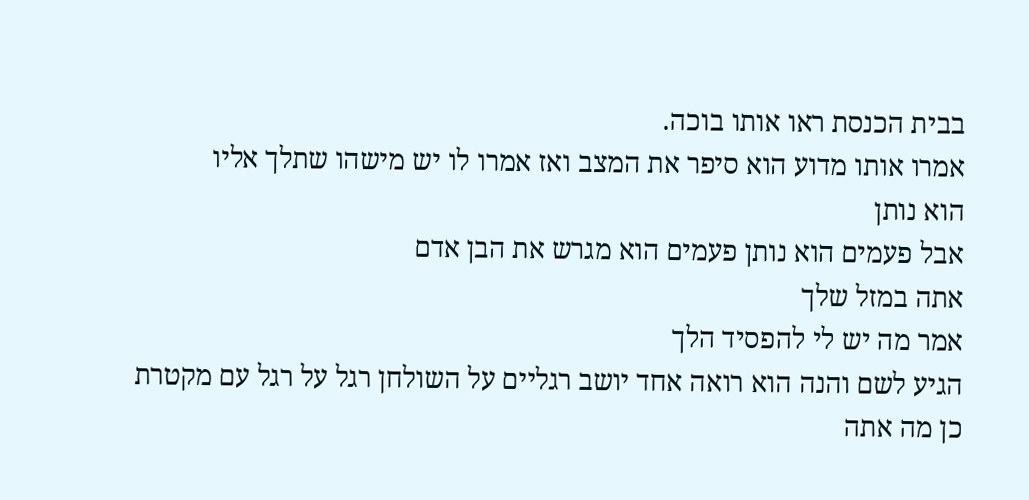בבית הכנסת ראו אותו בוכה.
אמרו אותו מדוע הוא סיפר את המצב ואז אמרו לו יש מישהו שתלך אליו
הוא נותן
אבל פעמים הוא נותן פעמים הוא מגרש את הבן אדם
אתה במזל שלך
אמר מה יש לי להפסיד הלך
הגיע לשם והנה הוא רואה אחד יושב רגליים על השולחן רגל על רגל עם מקטרת
כן מה אתה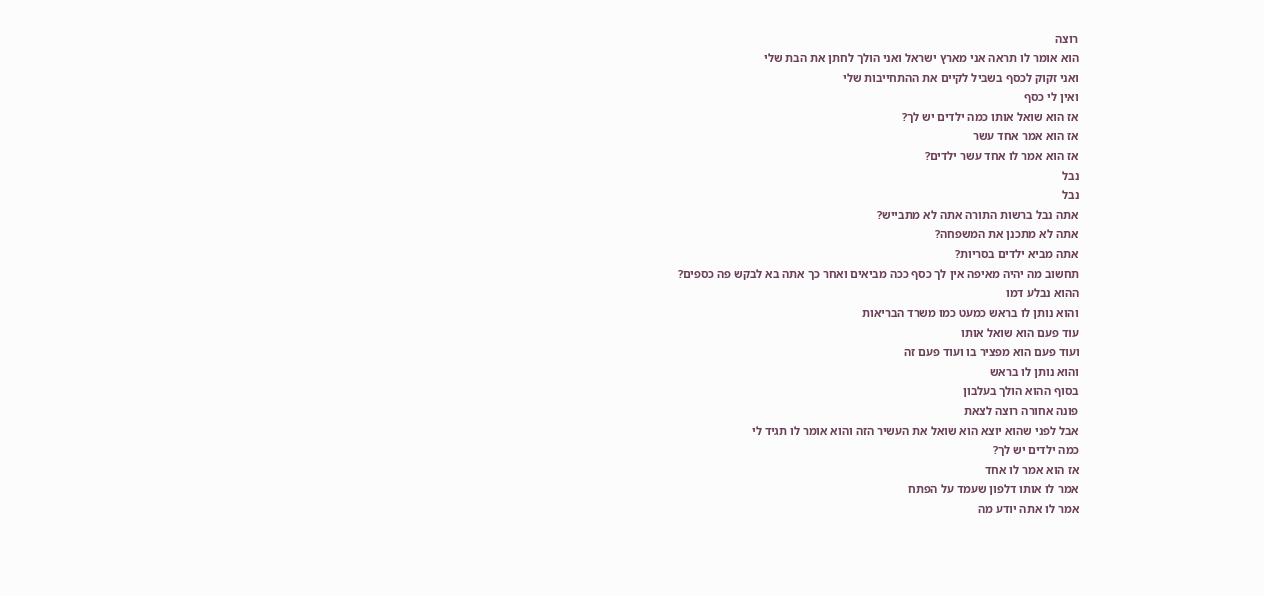רוצה
הוא אומר לו תראה אני מארץ ישראל ואני הולך לחתן את הבת שלי
ואני זקוק לכסף בשביל לקיים את ההתחייבות שלי
ואין לי כסף
אז הוא שואל אותו כמה ילדים יש לך?
אז הוא אמר אחד עשר
אז הוא אמר לו אחד עשר ילדים?
נבל
נבל
אתה נבל ברשות התורה אתה לא מתבייש?
אתה לא מתכנן את המשפחה?
אתה מביא ילדים בסריות?
תחשוב מה יהיה מאיפה אין לך כסף ככה מביאים ואחר כך אתה בא לבקש פה כספים?
ההוא נבלע דמו
והוא נותן לו בראש כמעט כמו משרד הבריאות
עוד פעם הוא שואל אותו
ועוד פעם הוא מפציר בו ועוד פעם זה
והוא נותן לו בראש
בסוף ההוא הולך בעלבון
פונה אחורה רוצה לצאת
אבל לפני שהוא יוצא הוא שואל את העשיר הזה והוא אומר לו תגיד לי
כמה ילדים יש לך?
אז הוא אמר לו אחד
אמר לו אותו דלפון שעמד על הפתח
אמר לו אתה יודע מה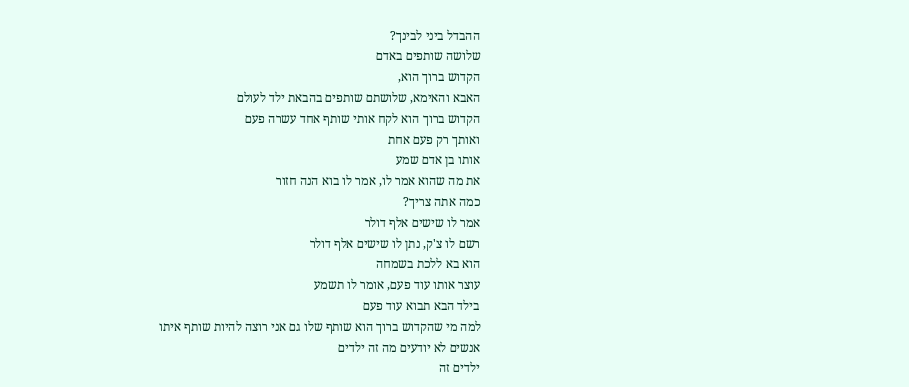ההבדל ביני לבינך?
שלושה שותפים באדם
הקדוש ברוך הוא,
האבא והאימא, שלושתם שותפים בהבאת ילד לעולם
הקדוש ברוך הוא לקח אותי שותף אחד עשרה פעם
ואותך רק פעם אחת
אותו בן אדם שמע
את מה שהוא אמר לו, אמר לו בוא הנה חזור
כמה אתה צריך?
אמר לו שישים אלף דולר
רשם לו צ'ק, נתן לו שישים אלף דולר
הוא בא ללכת בשמחה
עוצר אותו עוד פעם, אומר לו תשמע
בילד הבא תבוא עוד פעם
למה מי שהקדוש ברוך הוא שותף שלו גם אני רוצה להיות שותף איתו
אנשים לא יודעים מה זה ילדים
ילדים זה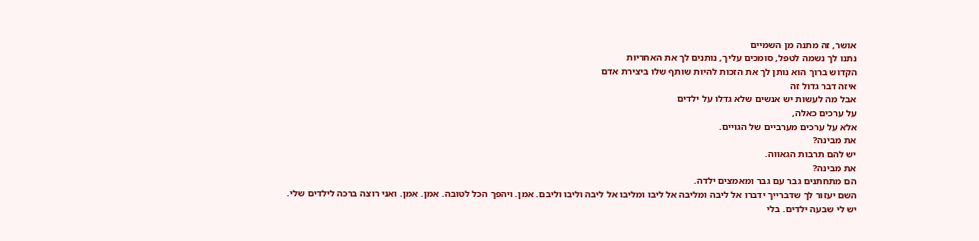אושר, זה מתנה מן השמיים
נתנו לך נשמה לטפל, סומכים עליך, נותנים לך את האחריות
הקדוש ברוך הוא נותן לך את הזכות להיות שותף שלו ביצירת אדם
איזה דבר גדול זה
אבל מה לעשות יש אנשים שלא גדלו על ילדים
על ערכים כאלה,
אלא על ערכים מערביים של הגויים.
את מבינה?
יש להם תרבות הגאווה.
את מבינה?
הם מתחתנים גבר עם גבר ומאמצים ילדה.
השם יעזור לך שדברייך ידברו אל ליבה ומליבה אל ליבו ומליבו אל ליבה וליבו וליבם. אמן. ויהפך הכל לטובה. אמן. אמן. ואני רוצה ברכה לילדים שלי.
יש לי שבעה ילדים. בלי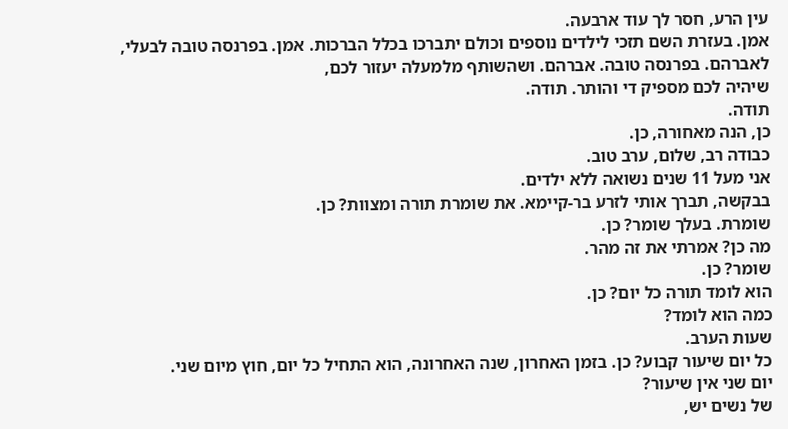עין הרע, חסר לך עוד ארבעה.
אמן. בעזרת השם תזכי לילדים נוספים וכולם יתברכו בכלל הברכות. אמן. בפרנסה טובה לבעלי, לאברהם. בפרנסה טובה. אברהם. ושהשותף מלמעלה יעזור לכם,
שיהיה לכם מספיק די והותר. תודה.
תודה.
כן, הנה מאחורה, כן.
כבודה רב, שלום, ערב טוב.
אני מעל 11 שנים נשואה ללא ילדים.
בבקשה, תברך אותי לזרע בר-קיימא. את שומרת תורה ומצוות? כן.
שומרת. בעלך שומר? כן.
מה כן? אמרתי את זה מהר.
שומר? כן.
הוא לומד תורה כל יום? כן.
כמה הוא לומד?
שעות הערב.
כל יום שיעור קבוע? כן. בזמן האחרון, שנה האחרונה, הוא התחיל כל יום, חוץ מיום שני.
יום שני אין שיעור?
של נשים יש,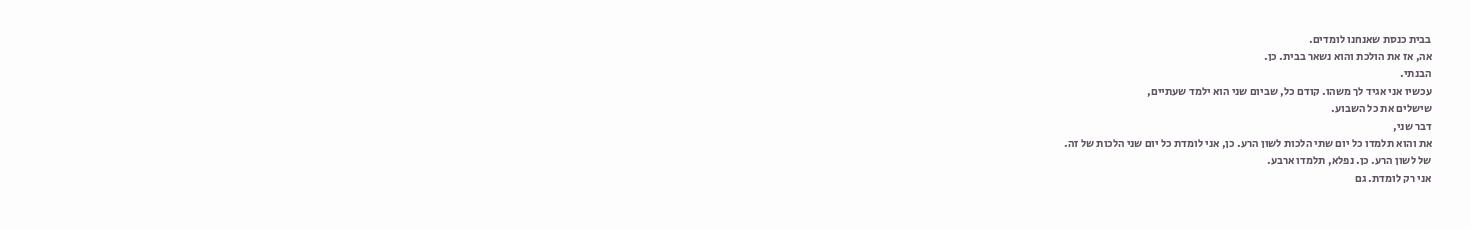בבית כנסת שאנחנו לומדים.
אה, אז את הולכת והוא נשאר בבית. כן.
הבנתי.
עכשיו אני אגיד לך משהו. קודם כל, שביום שני הוא ילמד שעתיים,
שישלים את כל השבוע.
דבר שני,
את והוא תלמדו כל יום שתי הלכות לשון הרע. כן, אני לומדת כל יום שני הלכות של זה.
של לשון הרע. כן. נפלא, תלמדו ארבע.
אני רק לומדת. גם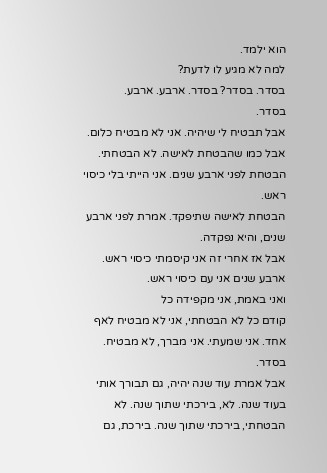הוא ילמד.
למה לא מגיע לו לדעת?
בסדר. בסדר? בסדר. ארבע. ארבע.
בסדר.
אבל תבטיח לי שיהיה. אני לא מבטיח כלום. אבל כמו שהבטחת לאישה. לא הבטחתי. הבטחת לפני ארבע שנים. אני הייתי בלי כיסוי ראש.
הבטחת לאישה שתיפקד. אמרת לפני ארבע שנים, והיא נפקדה.
אבל אז אחרי זה אני קיסמתי כיסוי ראש.
ארבע שנים אני עם כיסוי ראש.
ואני באמת, אני מקפידה כל
קודם כל לא הבטחתי, אני לא מבטיח לאף אחד. אני שמעתי. אני מברך, לא מבטיח. בסדר.
אבל אמרת עוד שנה יהיה, גם תבורך אותי בעוד שנה. לא, בירכתי שתוך שנה. לא הבטחתי, בירכתי שתוך שנה. בירכת, גם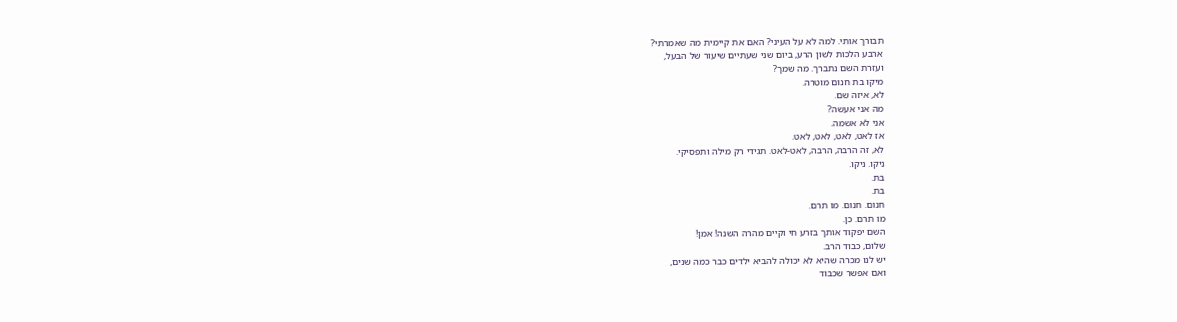תבורך אותי. למה לא על העיני? האם את קיימית מה שאמרתי?
ארבע הלכות לשון הרע, ביום שני שעתיים שיעור של הבעל,
ועזרת השם נתברך. מה שמך?
מיקו בת חנום מוטרה.
לא, איזה שם.
מה אני אעשה?
אני לא אשמה.
אז לאט, לאט, לאט, לאט.
לא, זה הרבה, הרבה, לאט-לאט. תגידי רק מילה ותפסיקי.
ניקו. ניקו.
בת.
בת.
חנום. חנום. מו תרם.
מו תרם. כן.
השם יפקוד אותך בזרע חי וקיים מהרה השנה! אמן!
שלום, כבוד הרב.
יש לנו מכרה שהיא לא יכולה להביא ילדים כבר כמה שנים,
ואם אפשר שכבוד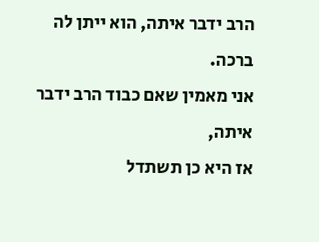הרב ידבר איתה, הוא ייתן לה ברכה.
אני מאמין שאם כבוד הרב ידבר איתה,
אז היא כן תשתדל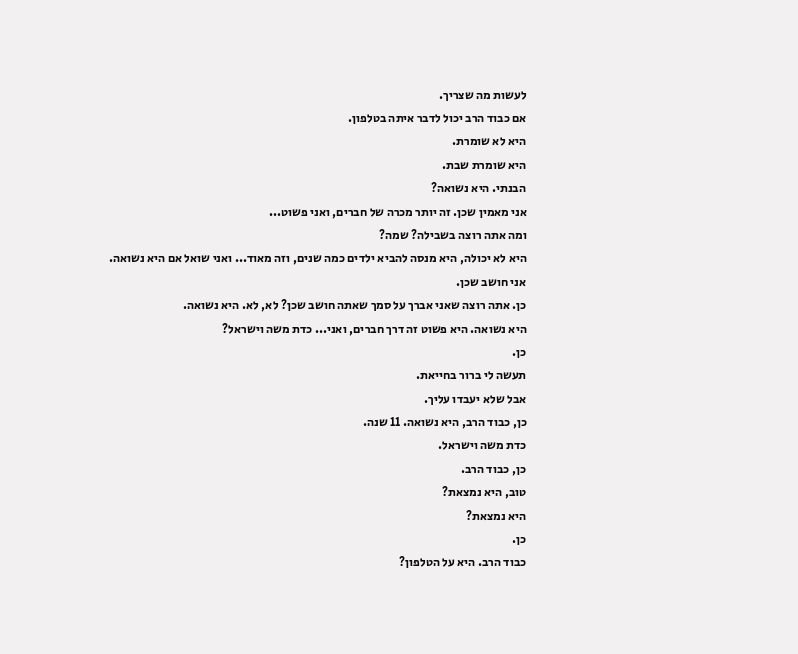לעשות מה שצריך.
אם כבוד הרב יכול לדבר איתה בטלפון.
היא לא שומרת.
היא שומרת שבת.
הבנתי. היא נשואה?
אני מאמין שכן. זה יותר מכרה של חברים, ואני פשוט...
ומה אתה רוצה בשבילה? שמה?
היא לא יכולה, היא מנסה להביא ילדים כמה שנים, וזה מאוד... ואני שואל אם היא נשואה.
אני חושב שכן.
כן. אתה רוצה שאני אברך על סמך שאתה חושב שכן? לא, לא. היא נשואה.
היא נשואה. היא פשוט זה דרך חברים, ואני... כדת משה וישראל?
כן.
תעשה לי ברור בחייאת.
אבל שלא יעבדו עליך.
כן, כבוד הרב, היא נשואה. 11 שנה.
כדת משה וישראל.
כן, כבוד הרב.
טוב, היא נמצאת?
היא נמצאת?
כן.
כבוד הרב. היא על הטלפון?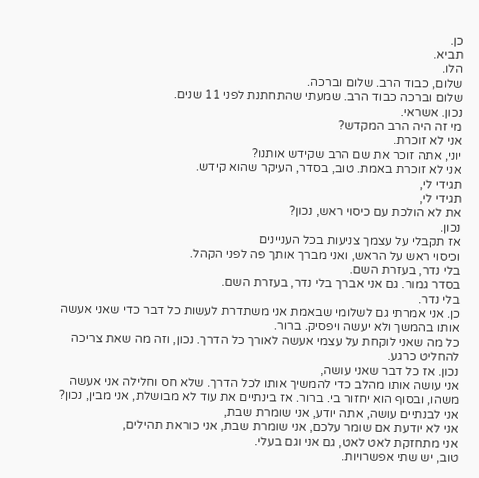כן.
תביא.
הלו.
שלום, כבוד הרב. שלום וברכה.
שלום וברכה כבוד הרב. שמעתי שהתחתנת לפני 11 שנים.
נכון. אשראי.
מי זה היה הרב המקדש?
אני לא זוכרת.
יוני, אתה זוכר את שם הרב שקידש אותנו?
אני לא זוכרת באמת. טוב, בסדר, העיקר שהוא קידש.
תגידי לי,
תגידי לי,
את לא הולכת עם כיסוי ראש, נכון?
נכון.
אז תקבלי על עצמך צניעות בכל העניינים
וכיסוי ראש על הראש, ואני מברך אותך פה לפני הקהל.
בלי נדר, בעזרת השם.
בסדר גמור. גם אני אברך בלי נדר, בעזרת השם.
בלי נדר.
כן. אני אמרתי גם לשלומי שבאמת אני משתדרת לעשות כל דבר כדי שאני אעשה אותו בהמשך ולא יעשה ויפסיק. ברור.
כל מה שאני לוקחת על עצמי אעשה לאורך כל הדרך. נכון, וזה מה שאת צריכה להחליט כרגע.
נכון. אז כל דבר שאני עושה,
אני עושה אותו מהלב כדי להמשיך אותו לכל הדרך. שלא חס וחלילה אני אעשה משהו, ובסוף הוא יחזור בי. ברור. אז בינתיים את עוד לא מבושלת, אני מבין, נכון?
אני לבנתיים עושה, אתה יודע, אני שומרת שבת,
אני לא יודעת אם שומר עלכם, אני שומרת שבת, אני כוראת תהילים,
אני מתחזקת לאט לאט, גם אני וגם בעלי.
טוב, יש שתי אפשרויות.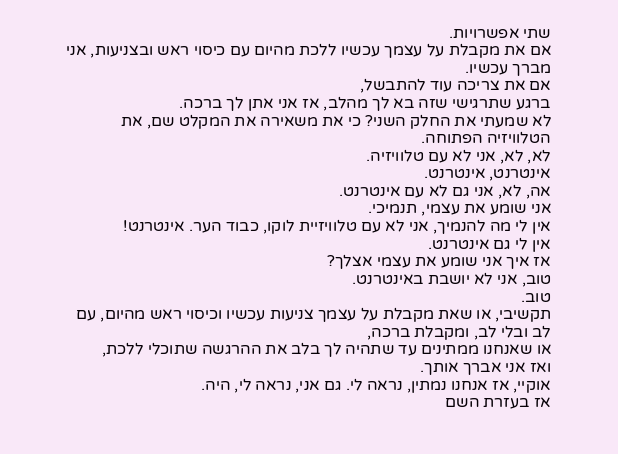שתי אפשרויות.
אם את מקבלת על עצמך עכשיו ללכת מהיום עם כיסוי ראש ובצניעות, אני מברך עכשיו.
אם את צריכה עוד להתבשל,
ברגע שתרגישי שזה בא לך מהלב, אז אני אתן לך ברכה.
לא שמעתי את החלק השני? כי את משאירה את המקלט שם, את הטלוויזיה הפתוחה.
לא, לא, אני לא עם טלוויזיה.
אינטרנט, אינטרנט.
אה, לא, אני גם לא עם אינטרנט.
אני שומע את עצמי, תנמיכי.
אין לי מה להנמיך, אני לא עם טלוויזיית לוקו, כבוד הער. אינטרנט!
אין לי גם אינטרנט.
אז איך אני שומע את עצמי אצלך?
טוב, אני לא יושבת באינטרנט.
טוב.
תקשיבי, או שאת מקבלת על עצמך צניעות עכשיו וכיסוי ראש מהיום, עם לב ובלי לב, ומקבלת ברכה,
או שאנחנו ממתינים עד שתהיה לך בלב את ההרגשה שתוכלי ללכת,
ואז אני אברך אותך.
אוקיי, אז אנחנו נמתין, נראה לי. גם אני, נראה לי, היה.
אז בעזרת השם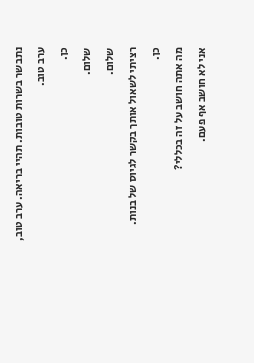נתבשר בשרות טובות. תהיי בריאה. ערב טוב, ערב טוב.
כן.
שלום.
שלום.
רציתי לשאול אותך בקשר לגיוס של בנות.
כן.
מה אתה חושב על זה בכללי?
אני לא חושב אף פעם.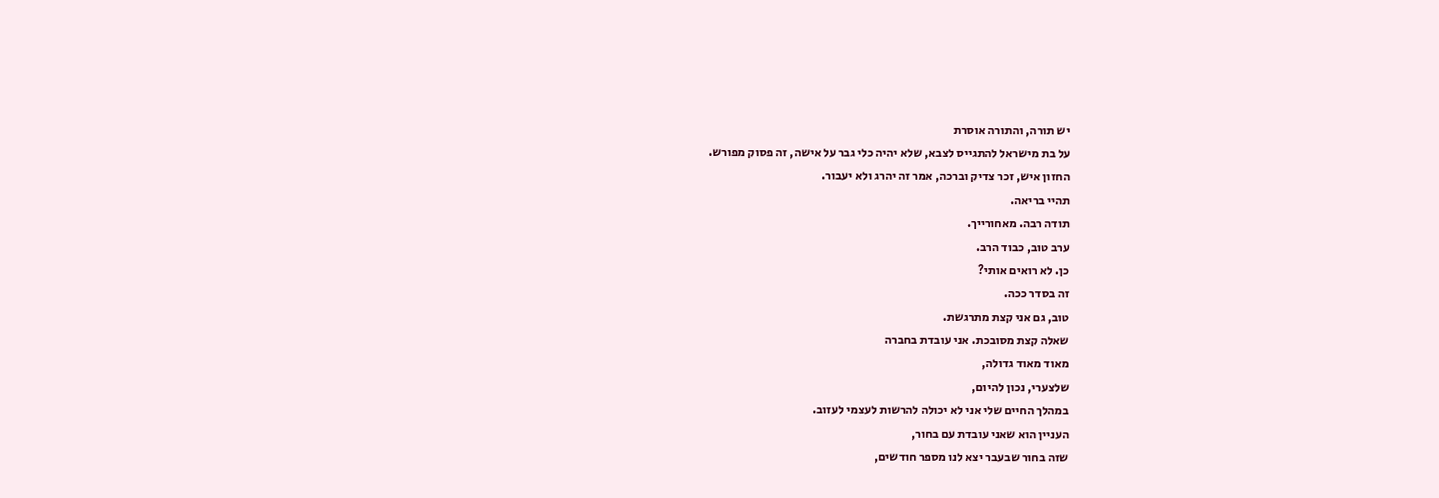יש תורה, והתורה אוסרת
על בת מישראל להתגייס לצבא, שלא יהיה כלי גבר על אישה, זה פסוק מפורש.
החזון איש, זכר צדיק וברכה, אמר זה יהרג ולא יעבור.
תהיי בריאה.
תודה רבה. מאחורייך.
ערב טוב, כבוד הרב.
כן. לא רואים אותי?
זה בסדר ככה.
טוב, גם אני קצת מתרגשת.
שאלה קצת מסובכת. אני עובדת בחברה
מאוד מאוד גדולה,
שלצערי, נכון להיום,
במהלך החיים שלי אני לא יכולה להרשות לעצמי לעזוב.
העניין הוא שאני עובדת עם בחור,
שזה בחור שבעבר יצא לנו מספר חודשים,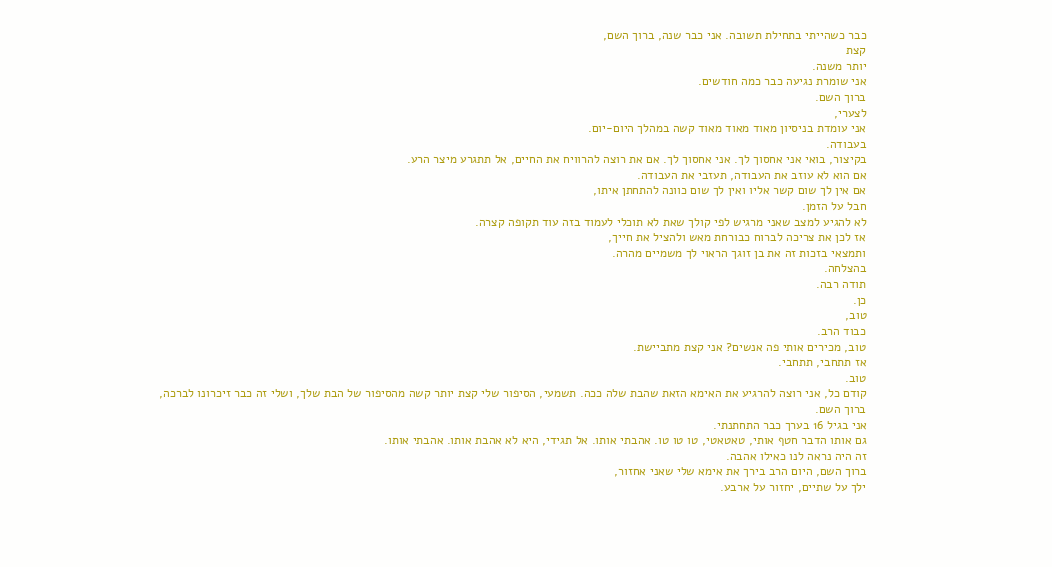כבר כשהייתי בתחילת תשובה. אני כבר שנה, ברוך השם,
קצת
יותר משנה.
אני שומרת נגיעה כבר כמה חודשים.
ברוך השם.
לצערי,
אני עומדת בניסיון מאוד מאוד מאוד קשה במהלך היום-יום.
בעבודה.
בקיצור, בואי אני אחסוך לך. אני אחסוך לך. אם את רוצה להרוויח את החיים, אל תתגרע מיצר הרע.
אם הוא לא עוזב את העבודה, תעזבי את העבודה.
אם אין לך שום קשר אליו ואין לך שום כוונה להתחתן איתו,
חבל על הזמן.
לא להגיע למצב שאני מרגיש לפי קולך שאת לא תוכלי לעמוד בזה עוד תקופה קצרה.
אז לכן את צריכה לברוח כבורחת מאש ולהציל את חייך,
ותמצאי בזכות זה את בן זוגך הראוי לך משמיים מהרה.
בהצלחה.
תודה רבה.
כן.
טוב,
כבוד הרב.
טוב, מכירים אותי פה אנשים? אני קצת מתביישת.
אז תתחבי, תתחבי.
טוב.
קודם כל, אני רוצה להרגיע את האימא הזאת שהבת שלה ככה. תשמעי, הסיפור שלי קצת יותר קשה מהסיפור של הבת שלך, ושלי זה כבר זיכרונו לברכה,
ברוך השם.
אני בגיל 16 בערך כבר התחתנתי.
גם אותו הדבר חטף אותי, טאטאטי, טו טו טו. אהבתי אותו. אל תגידי, היא לא אהבת אותו. אהבתי אותו.
זה היה נראה לנו כאילו אהבה.
ברוך השם, היום הרב בירך את אימא שלי שאני אחזור,
ילך על שתיים, יחזור על ארבע.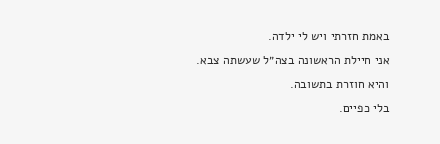באמת חזרתי ויש לי ילדה.
אני חיילת הראשונה בצה״ל שעשתה צבא.
והיא חוזרת בתשובה.
בלי כפיים.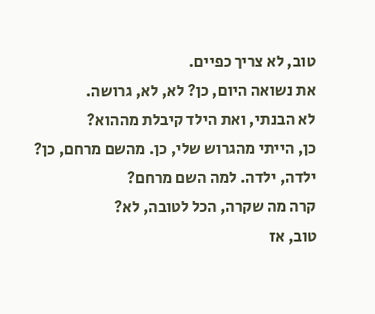טוב, לא צריך כפיים.
את נשואה היום, כן? לא, לא, גרושה.
לא הבנתי, ואת הילד קיבלת מההוא?
כן, הייתי מהגרוש שלי, כן. מהשם מרחם, כן? ילדה, ילדה. למה השם מרחם?
קרה מה שקרה, הכל לטובה, לא?
טוב, אז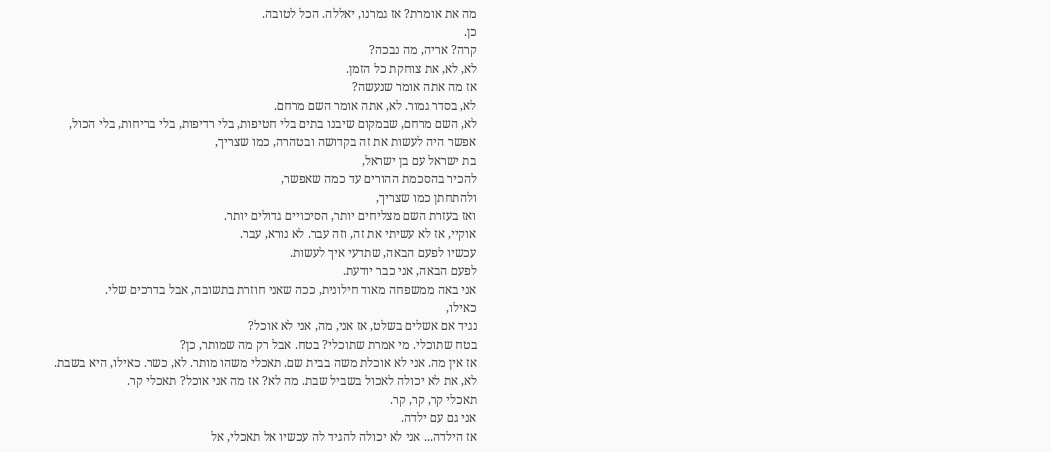מה את אומרת? אז גמרנו, יאללה. הכל לטובה.
כן.
קרה? אריה, מה נבכה?
לא, לא, את צוחקת כל הזמן.
אז מה אתה אומר שנעשה?
לא, בסדר גמור. לא, אתה אומר השם מרחם.
לא, השם מרחם, שבמקום שיבנו בתים בלי חטיפות, בלי רדיפות, בלי בריחות, בלי הכול,
אפשר היה לעשות את זה בקדושה ובטהרה, כמו שצריך,
בת ישראל עם בן ישראל,
להכיר בהסכמת ההורים עד כמה שאפשר,
ולהתחתן כמו שצריך,
ואז בעזרת השם מצליחים יותר, הסיכויים גדולים יותר.
אוקיי, אז לא עשיתי את זה, וזה עבר. לא נורא, עבר.
עכשיו לפעם הבאה, שתדעי איך לעשות.
לפעם הבאה, אני כבר יודעת.
אני באה ממשפחה מאוד חילונית, ככה שאני חוזרת בתשובה, אבל בדרכים שלי.
כאילו,
נגיד אם אשלים בשלט, אז אני, מה, אני לא אוכל?
בטח שתוכלי. מי אמרת שתוכלי? בטח. אבל רק מה שמותר, כן?
אז אין מה. אני לא אוכלת משה בבית שם. תאכלי משהו מותר. לא, כשר. כאילו, היא בשבת.
לא, את לא יכולה לאכול בשביל שבת. מה לא? אז מה אני אוכל? תאכלי קר.
תאכלי קר, קר, קר.
אני גם עם ילדה.
אז הילדה... אני לא יכולה להגיד לה עכשיו אל תאכלי, אל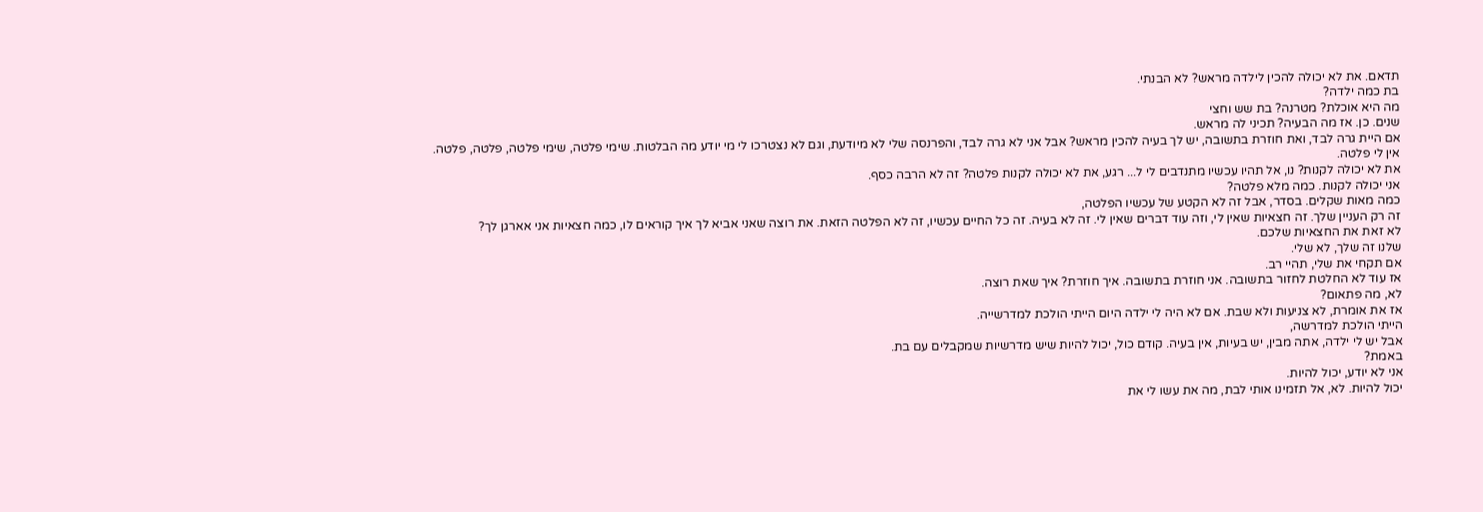תדאם. את לא יכולה להכין לילדה מראש? לא הבנתי.
בת כמה ילדה?
מה היא אוכלת? מטרנה? בת שש וחצי
שנים. כן. אז מה הבעיה? תכיני לה מראש.
אם היית גרה לבד, ואת חוזרת בתשובה, יש לך בעיה להכין מראש? אבל אני לא גרה לבד, והפרנסה שלי לא מיודעת, וגם לא נצטרכו לי מי יודע מה הבלטות. שימי פלטה, שימי פלטה, פלטה, פלטה.
אין לי פלטה.
את לא יכולה לקנות? נו, אל תהיו עכשיו מתנדבים לי ל... רגע, את לא יכולה לקנות פלטה? זה לא הרבה כסף.
אני יכולה לקנות. כמה מלא פלטה?
כמה מאות שקלים. בסדר, אבל זה לא הקטע של עכשיו הפלטה,
זה רק העניין שלך. זה חצאיות שאין לי, וזה עוד דברים שאין לי. זה לא בעיה. זה כל החיים עכשיו, זה לא הפלטה הזאת. את רוצה שאני אביא לך איך קוראים לו, כמה חצאיות אני אארגן לך?
לא זאת את החצאיות שלכם.
שלנו זה שלך, לא שלי.
אם תקחי את שלי, תהיי רב.
אז עוד לא החלטת לחזור בתשובה. אני חוזרת בתשובה. איך חוזרת? איך שאת רוצה.
לא, מה פתאום?
אז את אומרת, לא צניעות ולא שבת. אם לא היה לי ילדה היום הייתי הולכת למדרשייה.
הייתי הולכת למדרשה,
אבל יש לי ילדה, אתה מבין, יש בעיות, אין בעיה. קודם כול, יכול להיות שיש מדרשיות שמקבלים עם בת.
באמת?
אני לא יודע, יכול להיות.
יכול להיות. לא, אל תזמינו אותי לבת, מה את עשו לי את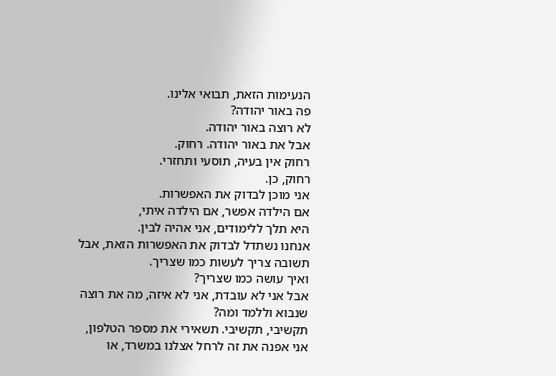הנעימות הזאת, תבואי אלינו.
פה באור יהודה?
לא רוצה באור יהודה.
אבל את באור יהודה. רחוק.
רחוק אין בעיה, תוסעי ותחזרי.
רחוק, כן.
אני מוכן לבדוק את האפשרות.
אם הילדה אפשר, אם הילדה איתי,
היא תלך ללימודים, אני אהיה לבין.
אנחנו נשתדל לבדוק את האפשרות הזאת, אבל תשובה צריך לעשות כמו שצריך.
ואיך עושה כמו שצריך?
אבל אני לא עובדת, אני לא איזה, מה את רוצה שנבוא וללמד ומה?
תקשיבי, תקשיבי. תשאירי את מספר הטלפון, אני אפנה את זה לרחל אצלנו במשרד, או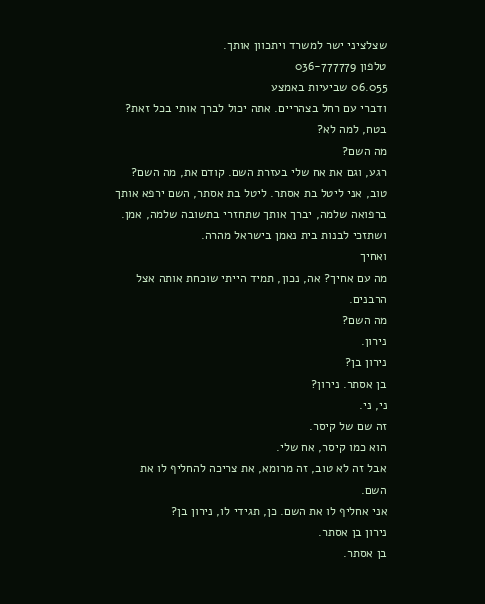שצלציני ישר למשרד ויתכוון אותך.
טלפון 036-777779
06.055 שביעיות באמצע
ודברי עם רחל בצהריים. אתה יכול לברך אותי בכל זאת?
בטח, למה לא?
מה השם?
רגע, וגם את אח שלי בעזרת השם. קודם את, מה השם? טוב, אני ליטל בת אסתר. ליטל בת אסתר, השם ירפא אותך ברפואה שלמה, יברך אותך שתחזרי בתשובה שלמה, אמן.
ושתזכי לבנות בית נאמן בישראל מהרה.
ואחיך
מה עם אחיך? אה, נכון, תמיד הייתי שוכחת אותה אצל הרבנים.
מה השם?
נירון.
נירון בן?
בן אסתר. נירון?
ני, ני.
זה שם של קיסר.
הוא כמו קיסר, אח שלי.
אבל זה לא טוב, זה מרומא, את צריכה להחליף לו את השם.
אני אחליף לו את השם. כן, תגידי לו, נירון בן?
נירון בן אסתר.
בן אסתר.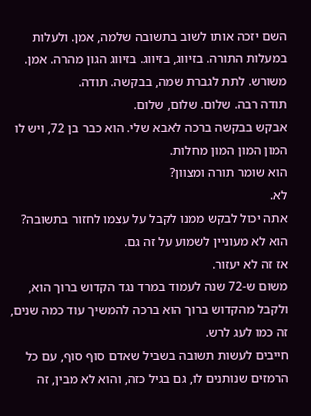השם יזכה אותו לשוב בתשובה שלמה, אמן. ולעלות במעלות התורה. בזיווג, בזיווג. בזיווג הגון מהרה. אמן. משורש. לתת לגברת שמה, בבקשה. תודה.
תודה רבה. שלום. שלום, שלום.
אבקש בבקשה ברכה לאבא שלי. הוא כבר בן 72, ויש לו המון המון המון מחלות.
הוא שומר תורה ומצוון?
לא.
אתה יכול לבקש ממנו לקבל על עצמו לחזור בתשובה?
הוא לא מעוניין לשמוע על זה גם.
אז זה לא יעזור.
משום ש-72 שנה לעמוד במרד נגד הקדוש ברוך הוא,
ולקבל מהקדוש ברוך הוא ברכה להמשיך עוד כמה שנים,
זה כמו לעג לרש.
חייבים לעשות תשובה בשביל שאדם סוף סוף, עם כל הרמזים שנותנים לו, גם בגיל כזה, והוא לא מבין, זה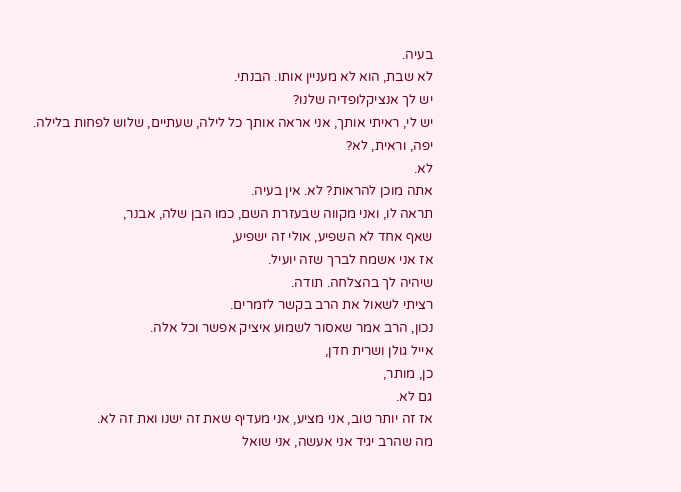בעיה.
לא שבת, הוא לא מעניין אותו. הבנתי.
יש לך אנציקלופדיה שלנו?
יש לי, ראיתי אותך, אני אראה אותך כל לילה, שעתיים, שלוש לפחות בלילה.
יפה, וראית, לא?
לא.
אתה מוכן להראות? לא. אין בעיה.
תראה לו, ואני מקווה שבעזרת השם, כמו הבן שלה, אבנר,
שאף אחד לא השפיע, אולי זה ישפיע,
אז אני אשמח לברך שזה יועיל.
שיהיה לך בהצלחה. תודה.
רציתי לשאול את הרב בקשר לזמרים.
נכון, הרב אמר שאסור לשמוע איציק אפשר וכל אלה.
אייל גולן ושרית חדן,
כן, מותר,
גם לא.
אז זה יותר טוב, אני מציע, אני מעדיף שאת זה ישנו ואת זה לא.
מה שהרב יגיד אני אעשה, אני שואל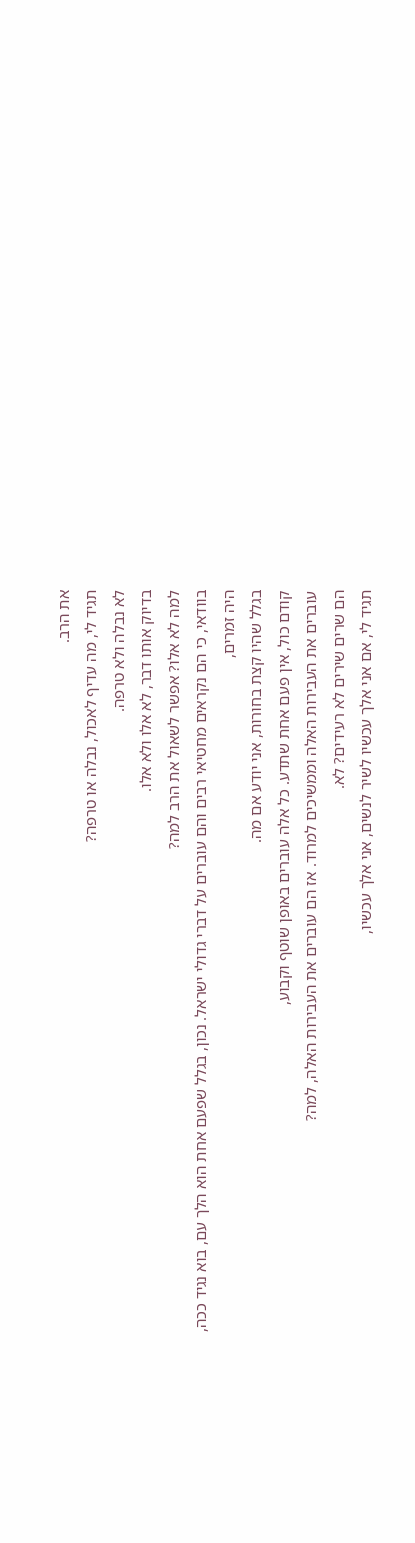את הרב.
תגיד לי, מה עדיף לאכול, נבלה או טרפה?
לא נבלה ולא טרפה.
בדיוק אותו דבר, לא אלו ולא אלו.
למה לא אלו? אפשר לשאול את הרב למה?
בוודאי, כי הם נקראים מחטיאי רבים והם עוברים על דברי גדולי ישראל. נכון, בגלל שפעם אחת הוא הלך עם, בוא נגיד ככה,
היה זמרים,
בגלל שהיו קצת בחורות, אני יודע אם מה.
קודם כול, אין פעם אחת שתדע. כל אלה עוברים באופן שוטף וקבוע,
עוברים את העבירות האלה וממשיכים למרוד. אז הם עוברים את העבירות האלה, למה?
הם שרים שירים לא רעידים? לא.
תגיד לי, אם אני אלך עכשיו לשיר לנשים, אני אלך עכשיו,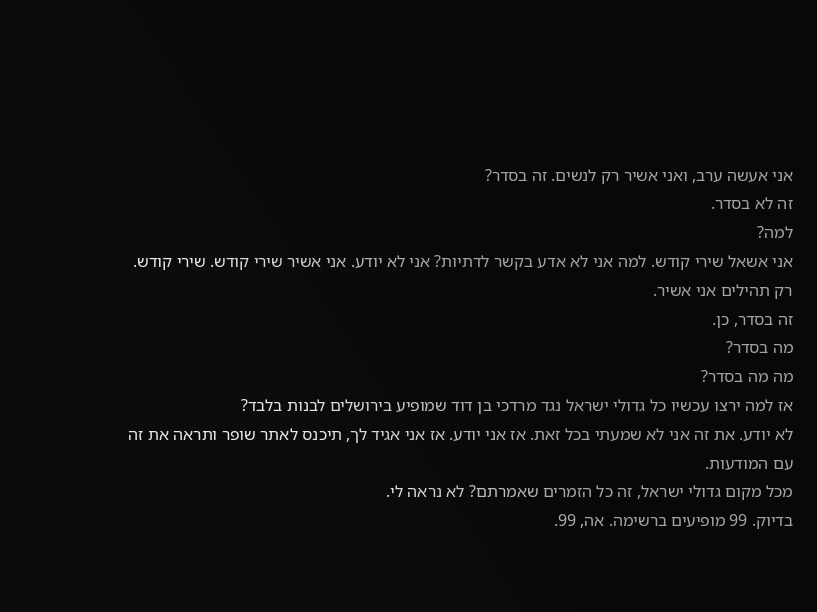אני אעשה ערב, ואני אשיר רק לנשים. זה בסדר?
זה לא בסדר.
למה?
אני אשאל שירי קודש. למה אני לא אדע בקשר לדתיות? אני לא יודע. אני אשיר שירי קודש. שירי קודש. רק תהילים אני אשיר.
זה בסדר, כן.
מה בסדר?
מה מה בסדר?
אז למה ירצו עכשיו כל גדולי ישראל נגד מרדכי בן דוד שמופיע בירושלים לבנות בלבד?
לא יודע. את זה אני לא שמעתי בכל זאת. אז אני יודע. אז אני אגיד לך, תיכנס לאתר שופר ותראה את זה עם המודעות.
מכל מקום גדולי ישראל, זה כל הזמרים שאמרתם? לא נראה לי.
בדיוק. 99 מופיעים ברשימה. אה, 99.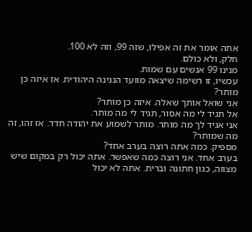אתה אומר את זה אפילו, שזה 99, וזה לא 100.
חלק, ולא כולם.
מנינו 99 אנשים עם שמות.
עכשיו, זו רשימה שיצאה מוועד הנגינה היהודית. אז איזה כן מותר?
אני שואל אותך שאלה. איזה כן מותר?
אל תגיד לי מה אסור, תגיד לי מה מותר.
אני אגיד לך מה מותר. מותר לשמוע את יהודה חדד. אז זהו, זה מה שמותר?
מספיק. כמה אתה רוצה בערב אחד?
בערב אחד. אני רוצה כמה שאפשר. אתה יכול רק במקום שיש מצווה, כגון חתונה וברית. אתה לא יכול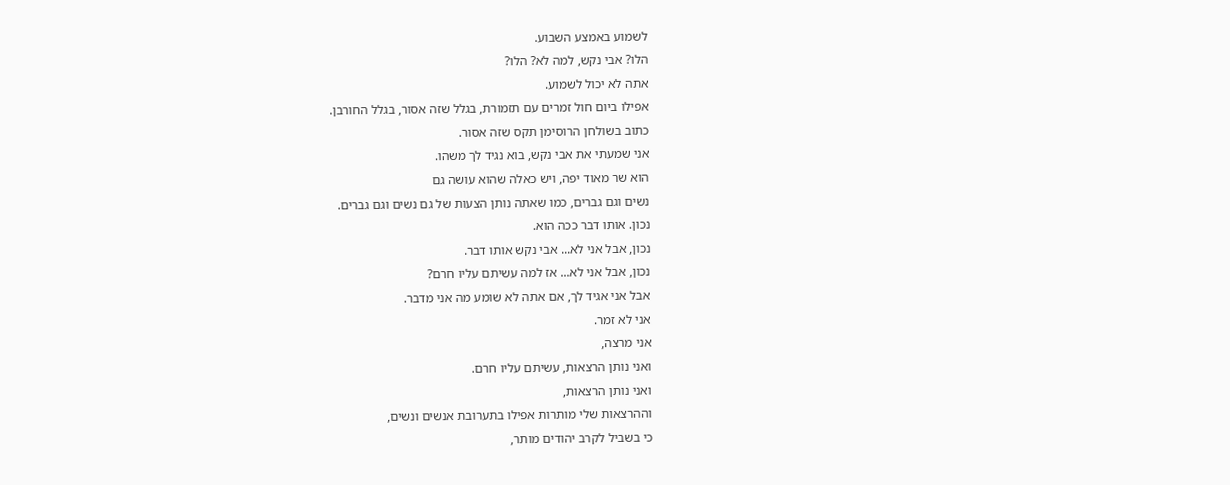לשמוע באמצע השבוע.
הלו? אבי נקש, למה לא? הלו?
אתה לא יכול לשמוע.
אפילו ביום חול זמרים עם תזמורת, בגלל שזה אסור, בגלל החורבן.
כתוב בשולחן הרוסימן תקס שזה אסור.
אני שמעתי את אבי נקש, בוא נגיד לך משהו.
הוא שר מאוד יפה, ויש כאלה שהוא עושה גם
נשים וגם גברים, כמו שאתה נותן הצעות של גם נשים וגם גברים.
נכון. אותו דבר ככה הוא.
נכון, אבל אני לא... אבי נקש אותו דבר.
נכון, אבל אני לא... אז למה עשיתם עליו חרם?
אבל אני אגיד לך, אם אתה לא שומע מה אני מדבר.
אני לא זמר.
אני מרצה,
ואני נותן הרצאות, עשיתם עליו חרם.
ואני נותן הרצאות,
וההרצאות שלי מותרות אפילו בתערובת אנשים ונשים,
כי בשביל לקרב יהודים מותר,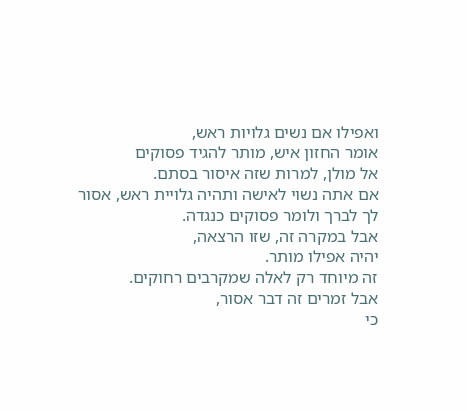ואפילו אם נשים גלויות ראש,
אומר החזון איש, מותר להגיד פסוקים
אל מולן, למרות שזה איסור בסתם.
אם אתה נשוי לאישה ותהיה גלויית ראש, אסור לך לברך ולומר פסוקים כנגדה.
אבל במקרה זה, שזו הרצאה,
יהיה אפילו מותר.
זה מיוחד רק לאלה שמקרבים רחוקים.
אבל זמרים זה דבר אסור,
כי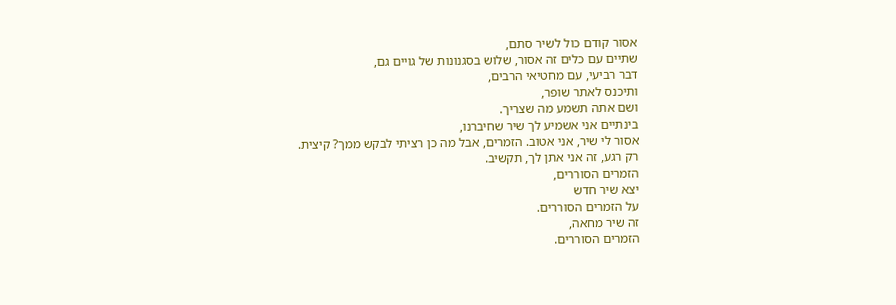אסור קודם כול לשיר סתם,
שתיים עם כלים זה אסור, שלוש בסגנונות של גויים גם,
דבר רביעי, עם מחטיאי הרבים,
ותיכנס לאתר שופר,
ושם אתה תשמע מה שצריך.
בינתיים אני אשמיע לך שיר שחיברנו,
אסור לי שיר, אני אטוב. הזמרים, אבל מה כן רציתי לבקש ממך? קיצית.
רק רגע, זה אני אתן לך, תקשיב.
הזמרים הסוררים,
יצא שיר חדש
על הזמרים הסוררים.
זה שיר מחאה,
הזמרים הסוררים.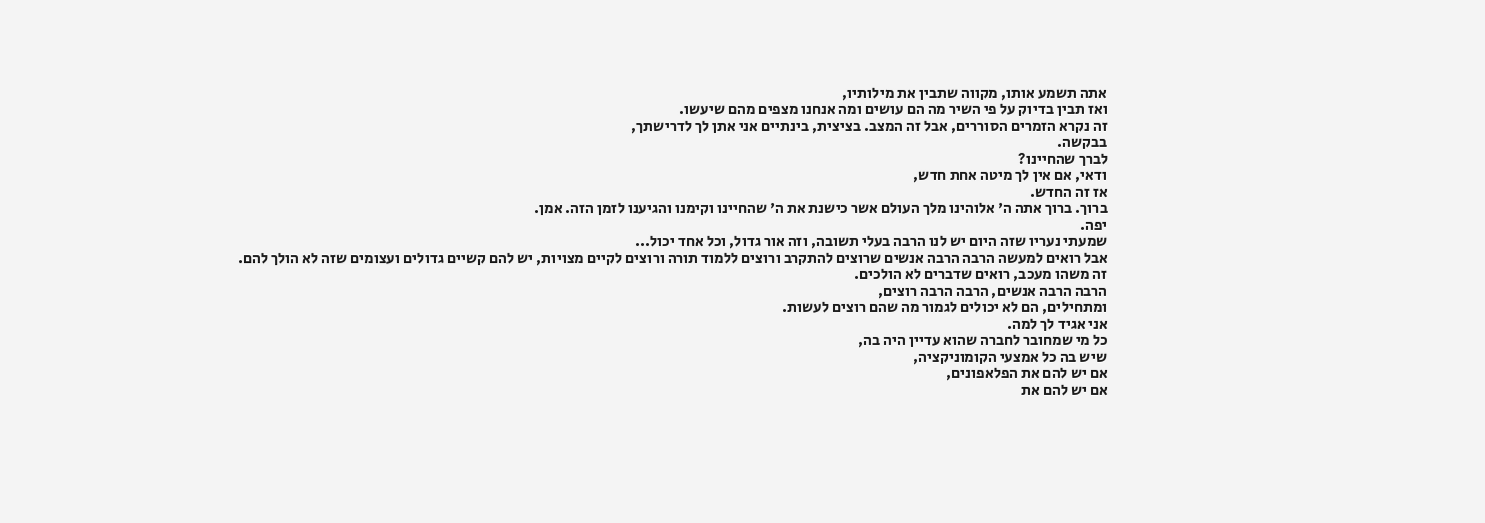אתה תשמע אותו, מקווה שתבין את מילותיו,
ואז תבין בדיוק על פי השיר מה הם עושים ומה אנחנו מצפים מהם שיעשו.
זה נקרא הזמרים הסוררים, אבל זה המצב. בציצית, בינתיים אני אתן לך לדרישתך,
בבקשה.
לברך שהחיינו?
ודאי, אם אין לך מיטה אחת חדש,
אז זה החדש.
ברוך. ברוך אתה ה' אלוהינו מלך העולם אשר כישנת את ה' שהחיינו וקימנו והגיענו לזמן הזה. אמן.
יפה.
שמעתי נעריו שזה היום יש לנו הרבה בעלי תשובה, וזה אור גדול, וכל אחד יכול...
אבל רואים למעשה הרבה הרבה אנשים שרוצים להתקרב ורוצים ללמוד תורה ורוצים לקיים מצויות, יש להם קשיים גדולים ועצומים שזה לא הולך להם.
זה משהו מעכב, רואים שדברים לא הולכים.
הרבה הרבה אנשים, הרבה הרבה רוצים,
ומתחילים, הם לא יכולים לגמור מה שהם רוצים לעשות.
אני אגיד לך למה.
כל מי שמחובר לחברה שהוא עדיין היה בה,
שיש בה כל אמצעי הקומוניקציה,
אם יש להם את הפלאפונים,
אם יש להם את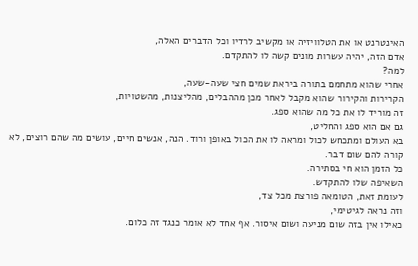האינטרנט או את הטלוויזיה או מקשיב לרדיו וכל הדברים האלה,
אדם הזה, יהיה עשרות מונים קשה לו להתקדם.
למה?
אחרי שהוא מתחמם בתורה ביראת שמים חצי שעה-שעה,
הקרירות והקירור שהוא מקבל לאחר מכן מההבלים, מהליצנות, מהשטויות,
זה מוריד לו את כל מה שהוא ספג.
גם אם הוא ספג והחליט,
בא העולם ומתכחש לכול ומראה לו את הכול באופן ורוד. הנה, אנשים חיים, עושים מה שהם רוצים, לא קורה להם שום דבר.
כל הזמן הוא חי בסתירה.
השאיפה שלו להתקדש.
לעומת זאת, הטומאה פורצת מכל צד,
וזה נראה לגיטימי,
כאילו אין בזה שום מניעה ושום איסור. אף אחד לא אומר כנגד זה כלום.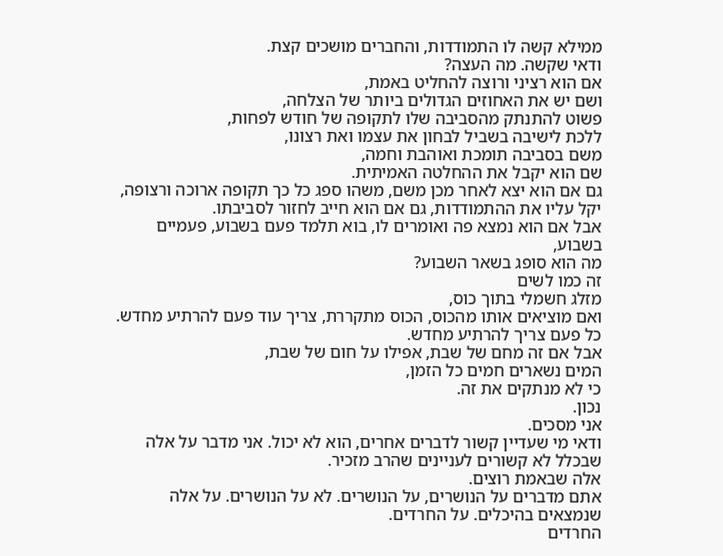ממילא קשה לו התמודדות, והחברים מושכים קצת.
ודאי שקשה. מה העצה?
אם הוא רציני ורוצה להחליט באמת,
ושם יש את האחוזים הגדולים ביותר של הצלחה,
פשוט להתנתק מהסביבה שלו לתקופה של חודש לפחות,
ללכת לישיבה בשביל לבחון את עצמו ואת רצונו,
משם בסביבה תומכת ואוהבת וחמה,
שם הוא יקבל את ההחלטה האמיתית.
גם אם הוא יצא לאחר מכן משם, משהו ספג כל כך תקופה ארוכה ורצופה,
יקל עליו את ההתמודדות, גם אם הוא חייב לחזור לסביבתו.
אבל אם הוא נמצא פה ואומרים לו, בוא תלמד פעם בשבוע, פעמיים בשבוע,
מה הוא סופג בשאר השבוע?
זה כמו לשים
מזלג חשמלי בתוך כוס,
ואם מוציאים אותו מהכוס, הכוס מתקררת, צריך עוד פעם להרתיע מחדש.
כל פעם צריך להרתיע מחדש.
אבל אם זה מחם של שבת, אפילו על חום של שבת,
המים נשארים חמים כל הזמן,
כי לא מנתקים את זה.
נכון.
אני מסכים.
ודאי מי שעדיין קשור לדברים אחרים, הוא לא יכול. אני מדבר על אלה שבכלל לא קשורים לעניינים שהרב מזכיר.
אלה שבאמת רוצים.
אתם מדברים על הנושרים, על הנושרים. לא על הנושרים. על אלה שנמצאים בהיכלים. על החרדים.
החרדים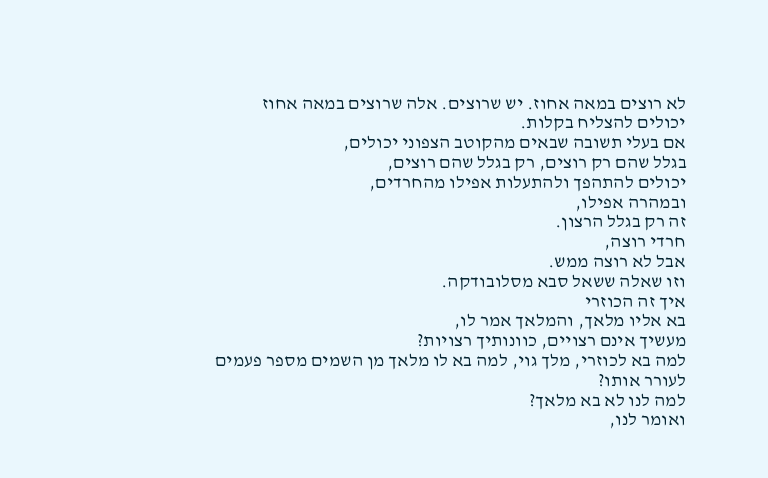לא רוצים במאה אחוז. יש שרוצים. אלה שרוצים במאה אחוז
יכולים להצליח בקלות.
אם בעלי תשובה שבאים מהקוטב הצפוני יכולים,
בגלל שהם רק רוצים, רק בגלל שהם רוצים,
יכולים להתהפך ולהתעלות אפילו מהחרדים,
ובמהרה אפילו,
זה רק בגלל הרצון.
חרדי רוצה,
אבל לא רוצה ממש.
וזו שאלה ששאל סבא מסלובודקה.
איך זה הכוזרי
בא אליו מלאך, והמלאך אמר לו,
מעשיך אינם רצויים, כוונותיך רצויות?
למה בא לכוזרי, מלך גוי, למה בא לו מלאך מן השמים מספר פעמים
לעורר אותו?
למה לנו לא בא מלאך?
ואומר לנו,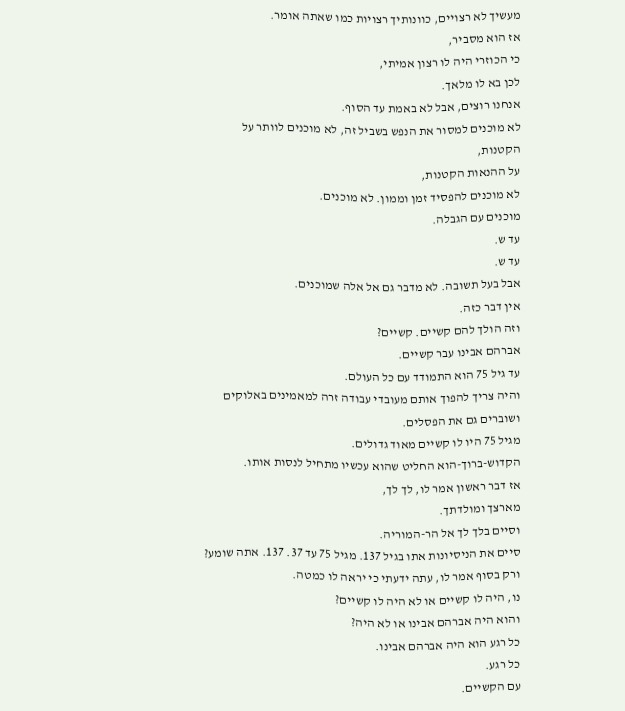מעשיך לא רצויים, כוונותיך רצויות כמו שאתה אומר.
אז הוא מסביר,
כי הכוזרי היה לו רצון אמיתי,
לכן בא לו מלאך.
אנחנו רוצים, אבל לא באמת עד הסוף.
לא מוכנים למסור את הנפש בשביל זה, לא מוכנים לוותר על הקטנות,
על ההנאות הקטנות,
לא מוכנים להפסיד זמן וממון. לא מוכנים.
מוכנים עם הגבלה.
עד ש.
עד ש.
אבל בעל תשובה. לא מדבר גם אל אלה שמוכנים.
אין דבר כזה.
וזה הולך להם קשיים. קשיים?
אברהם אבינו עבר קשיים.
עד גיל 75 הוא התמודד עם כל העולם.
והיה צריך להפוך אותם מעובדי עבודה זרה למאמינים באלוקים ושוברים גם את הפסלים.
מגיל 75 היו לו קשיים מאוד גדולים.
הקדוש-ברוך-הוא החליט שהוא עכשיו מתחיל לנסות אותו.
אז דבר ראשון אמר לו, לך לך,
מארצך ומולדתך.
וסיים בלך לך אל הר-המוריה.
סיים את הניסיונות אתו בגיל 137. מגיל 75 עד 37. 137. אתה שומע?
ורק בסוף אמר לו, עתה ידעתי כי יראה לו כמטה.
נו, היה לו קשיים או לא היה לו קשיים?
והוא היה אברהם אבינו או לא היה?
כל רגע הוא היה אברהם אבינו.
כל רגע.
עם הקשיים.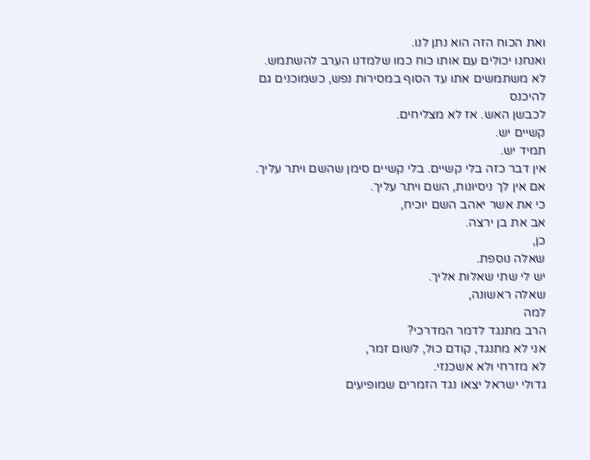ואת הכוח הזה הוא נתן לנו.
ואנחנו יכולים עם אותו כוח כמו שלמדנו הערב להשתמש.
לא משתמשים אתו עד הסוף במסירות נפש, כשמוכנים גם להיכנס
לכבשן האש. אז לא מצליחים.
קשיים יש.
תמיד יש.
אין דבר כזה בלי קשיים. בלי קשיים סימן שהשם ויתר עליך.
אם אין לך ניסיונות, השם ויתר עליך.
כי את אשר יאהב השם יוכיח,
אב את בן ירצה.
כן,
שאלה נוספת.
יש לי שתי שאלות אליך.
שאלה ראשונה,
למה
הרב מתנגד לדמר המדרכי?
אני לא מתנגד, קודם כול, לשום זמר,
לא מזרחי ולא אשכנזי.
גדולי ישראל יצאו נגד הזמרים שמופיעים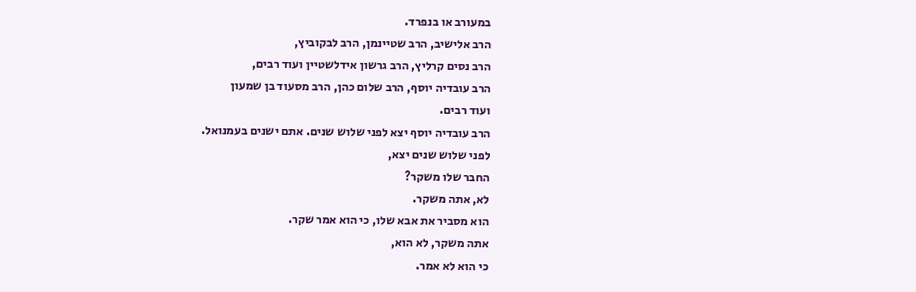במעורב או בנפרד.
הרב אלישיב, הרב שטיינמן, הרב לבקוביץ,
הרב נסים קרליץ, הרב גרשון אידלשטיין ועוד רבים,
הרב עובדיה יוסף, הרב שלום כהן, הרב מסעוד בן שמעון
ועוד רבים.
הרב עובדיה יוסף יצא לפני שלוש שנים. אתם ישנים בעמנואל.
לפני שלוש שנים יצא,
החבר שלו משקר?
לא, אתה משקר.
הוא מסביר את אבא שלו, כי הוא אמר שקר.
אתה משקר, לא הוא,
כי הוא לא אמר.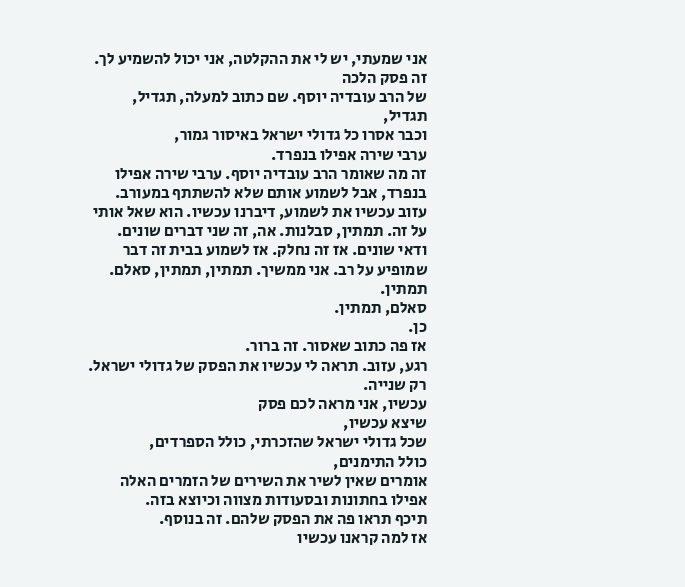אני שמעתי, יש לי את ההקלטה, אני יכול להשמיע לך.
זה פסק הלכה
של הרב עובדיה יוסף. שם כתוב למעלה, תגדיל,
תגדיל,
וכבר אסרו כל גדולי ישראל באיסור גמור,
ערבי שירה אפילו בנפרד.
זה מה שאומר הרב עובדיה יוסף. ערבי שירה אפילו בנפרד, אבל לשמוע אותם שלא להשתתף במעורב.
עזוב עכשיו את לשמוע, דיברנו עכשיו. הוא שאל אותי על זה. תמתין, סבלנות. אה, זה שני דברים שונים.
ודאי שונים. אז זה נחלק. אז לשמוע בבית זה דבר שמופיע על רב. אני ממשיך. תמתין, תמתין, סאלם. תמתין.
סאלם, תמתין.
כן.
אז פה כתוב שאסור. זה ברור.
רגע, עזוב. תראה לי עכשיו את הפסק של גדולי ישראל.
רק שנייה.
עכשיו, אני מראה לכם פסק
שיצא עכשיו,
שכל גדולי ישראל שהזכרתי, כולל הספרדים,
כולל התימנים,
אומרים שאין לשיר את השירים של הזמרים האלה אפילו בחתונות ובסעודות מצווה וכיוצא בזה.
תיכף תראו פה את הפסק שלהם. זה בנוסף.
אז למה קראנו עכשיו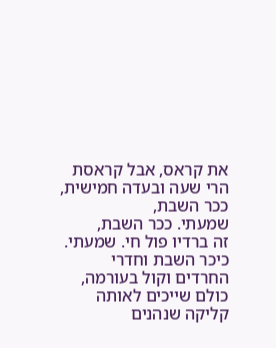את קראס, אבל קראסת הרי שעה ובעדה חמישית,
ככר השבת,
שמעתי. ככר השבת,
זה ברדיו פול חי. שמעתי.
כיכר השבת וחדרי החרדים וקול בעורמה,
כולם שייכים לאותה קליקה שנהנים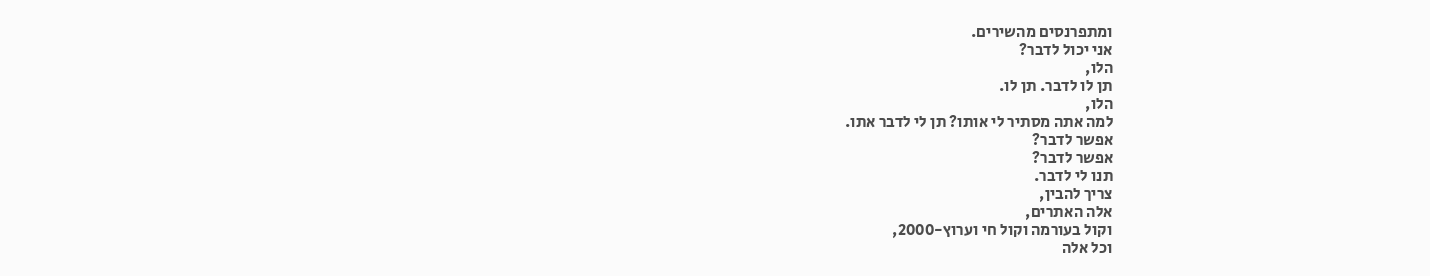ומתפרנסים מהשירים.
אני יכול לדבר?
הלו,
תן לו לדבר. תן לו.
הלו,
למה אתה מסתיר לי אותו? תן לי לדבר אתו.
אפשר לדבר?
אפשר לדבר?
תנו לי לדבר.
צריך להבין,
אלה האתרים,
וקול בעורמה וקול חי וערוץ-2000,
וכל אלה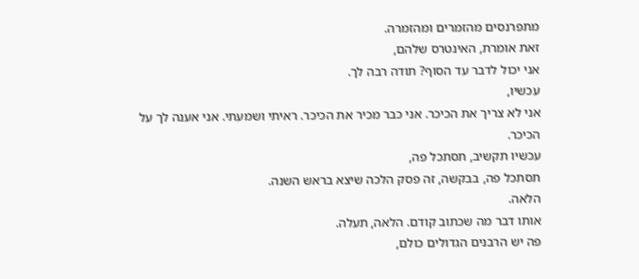מתפרנסים מהזמרים ומהזמרה.
זאת אומרת, האינטרס שלהם,
אני יכול לדבר עד הסוף? תודה רבה לך.
עכשיו,
אני לא צריך את הכיכר. אני כבר מכיר את הכיכר. ראיתי ושמעתי. אני אענה לך על הכיכר.
עכשיו תקשיב, תסתכל פה,
תסתכל פה, בבקשה, זה פסק הלכה שיצא בראש השנה.
הלאה.
אותו דבר מה שכתוב קודם. הלאה, תעלה.
פה יש הרבנים הגדולים כולם,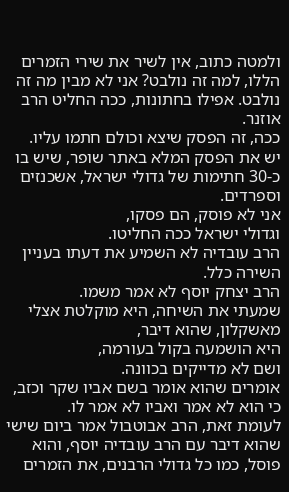ולמטה כתוב, אין לשיר את שירי הזמרים הללו, למה זה נולבט? אני לא מבין מה זה נולבט. אפילו בחתונות, ככה החליט הרב אוזנר.
ככה, זה הפסק שיצא וכולם חתמו עליו.
יש את הפסק המלא באתר שופר, שיש בו כ-30 חתימות של גדולי ישראל, אשכנזים וספרדים.
אני לא פוסק, הם פסקו,
וגדולי ישראל ככה החליטו.
הרב עובדיה לא השמיע את דעתו בעניין השירה כלל.
הרב יצחק יוסף לא אמר משמו.
שמעתי את השיחה, היא מוקלטת אצלי מאשקלון, שהוא דיבר,
היא הושמעה בקול בעורמה,
ושם לא מדייקים בכוונה.
אומרים שהוא אומר בשם אביו שקר וכזב,
כי הוא לא אמר ואביו לא אמר לו.
לעומת זאת, הרב אבוטבול אמר ביום שישי
שהוא דיבר עם הרב עובדיה יוסף, והוא פוסל, כמו כל גדולי הרבנים, את הזמרים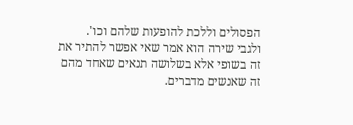הפסולים וללכת להופעות שלהם וכו'.
ולגבי שירה הוא אמר שאי אפשר להתיר את זה בשופי אלא בשלושה תנאים שאחד מהם זה שאנשים מדברים.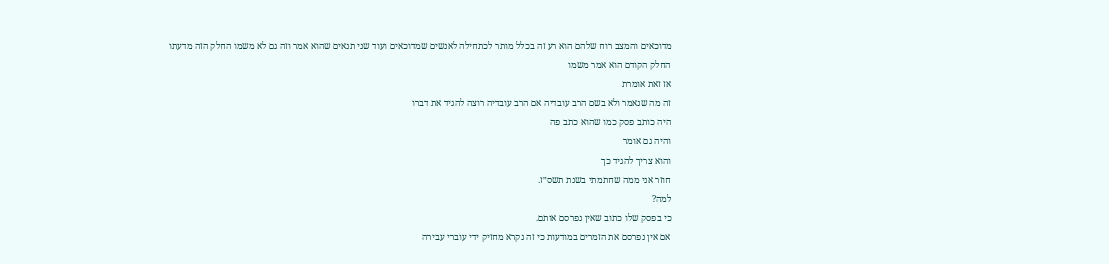מדוכאים והמצב רוח שלהם הוא רע זה בכלל מותר לכתחילה לאנשים שמדוכאים ועוד שני תנאים שהוא אמר וזה גם לא משמו החלק הזה מדעתו
החלק הקודם הוא אמר משמו
אז זאת אומרת
זה מה שנאמר ולא בשם הרב עובדיה אם הרב עובדיה רוצה להגיד את דברו
היה כותב פסק כמו שהוא כתב פה
והיה גם אומר
והוא צריך להגיד כך
חוזר אני ממה שחתמתי בשנת תשס״ז.
למה?
כי בפסק שלו כתוב שאין נפרסם אותם.
אם אין נפרסם את הזמרים במודעות כי זה נקרא מחזיק ידי עוברי עבירה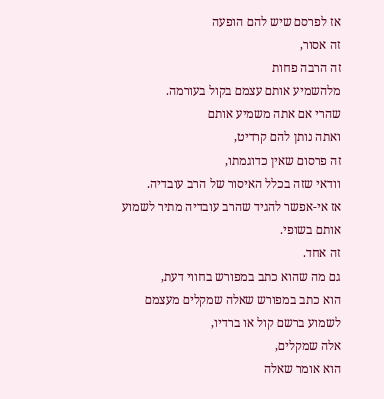אז לפרסם שיש להם הופעה
זה אסור,
זה הרבה פחות
מלהשמיע אותם עצמם בקול בעורמה.
שהרי אם אתה משמיע אותם
ואתה נותן להם קרדיט,
זה פרסום שאין כדוגמתו,
וודאי שזה בכלל האיסור של הרב עובדיה.
אז אי-אפשר להגיד שהרב עובדיה מתיר לשמוע אותם בשופי.
זה אחד.
גם מה שהוא כתב במפורש בחווי דעת,
הוא כתב במפורש שאלה שמקלים מעצמם לשמוע ברשם קול או ברדיו,
אלה שמקלים,
הוא אומר שאלה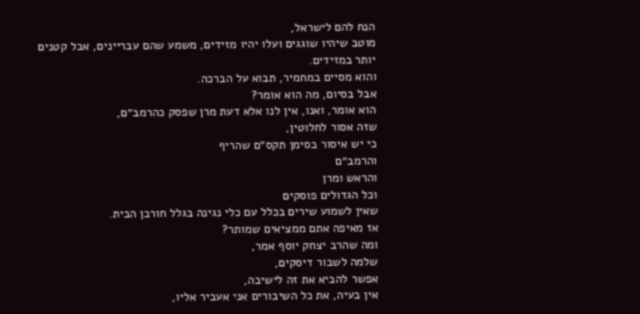הנח להם לישראל,
מוטב שיהיו שוגגים ועלו יהיו מזידים, משמע שהם עבריינים, אבל קטנים יותר במזידים.
והוא מסיים במחמיר, תבוא על הברכה.
אבל בסיום, מה הוא אומר?
הוא אומר, ואנו, אין לנו אלא דעת מרן שפסק כהרמב״ם,
שזה אסור לחלוטין,
כי יש איסור בסימן תקס״ם שהריף
והרמב״ם
והראש ומרן
וכל הגדולים פוסקים
שאין לשמוע שירים בכלל עם כלי נגינה בגלל חורבן הבית.
אז מאיפה אתם ממציאים שמותר?
ומה שהרב יצחק יוסף אמר,
שלמה לשבור דיסקים,
אפשר להביא את זה לישיבה,
אין בעיה, את כל השיבורים אני אעביר אליו,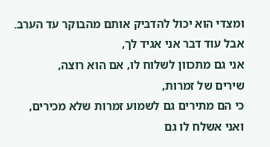ומצדי הוא יכול להדביק אותם מהבוקר עד הערב.
אבל עוד דבר אני אגיד לך,
אני גם מתכוון לשלוח לו, אם הוא רוצה,
שירים של זמרות,
כי הם מתירים גם לשמוע זמרות שלא מכירים,
ואני אשלח לו גם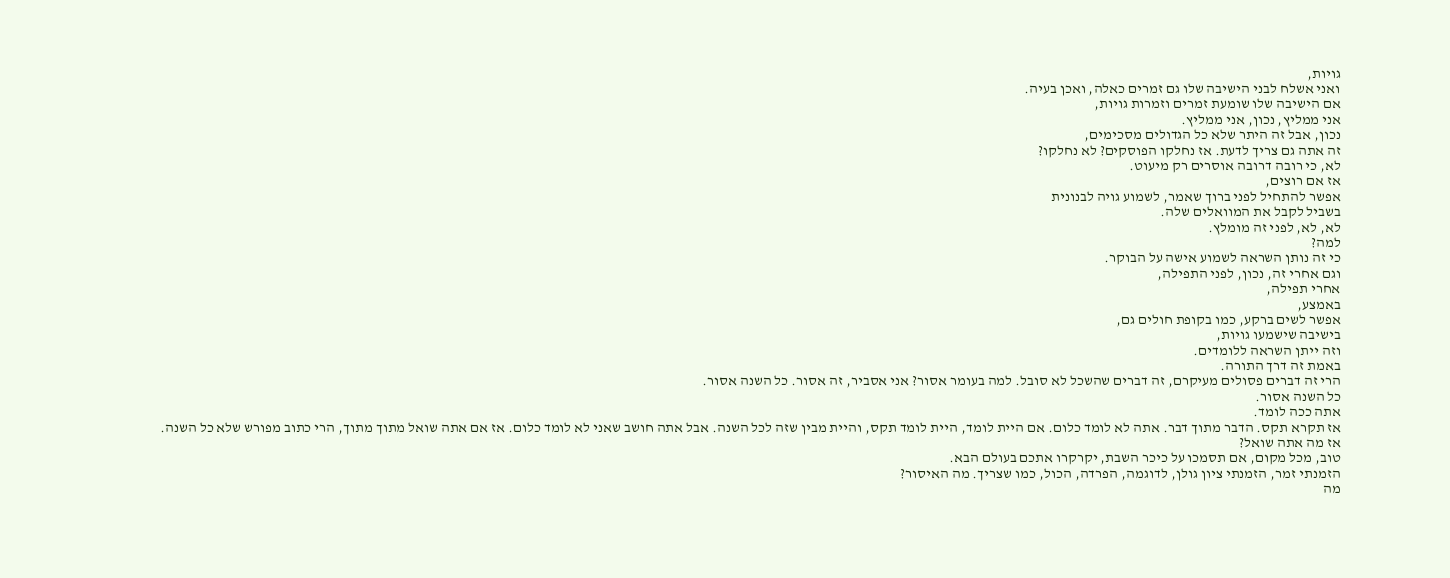גויות,
ואני אשלח לבני הישיבה שלו גם זמרים כאלה, ואכן בעיה.
אם הישיבה שלו שומעת זמרים וזמרות גויות,
אני ממליץ, נכון, אני ממליץ.
נכון, אבל זה היתר שלא כל הגדולים מסכימים,
זה אתה גם צריך לדעת. אז נחלקו הפוסקים? לא נחלקו?
לא, כי רובה דרובה אוסרים רק מיעוט.
אז אם רוצים,
אפשר להתחיל לפני ברוך שאמר, לשמוע גויה לבנונית
בשביל לקבל את המוואלים שלה.
לא, לא, לפני זה מומלץ.
למה?
כי זה נותן השראה לשמוע אישה על הבוקר.
וגם אחרי זה, נכון, לפני התפילה,
אחרי תפילה,
באמצע,
אפשר לשים ברקע, כמו בקופת חולים גם,
בישיבה שישמעו גויות,
וזה ייתן השראה ללומדים.
באמת זה דרך התורה.
הרי זה דברים פסולים מעיקרם, זה דברים שהשכל לא סובל. למה בעומר אסור? אני אסביר, זה אסור. כל השנה אסור.
כל השנה אסור.
אתה ככה לומד.
אז תקרא תקס. הדבר מתוך דבר. אתה לא לומד כלום. אם היית לומד, היית לומד תקס, והיית מבין שזה לכל השנה. אבל אתה חושב שאני לא לומד כלום. אז אם אתה שואל מתוך מתוך, הרי כתוב מפורש שלא כל השנה.
אז מה אתה שואל?
טוב, מכל מקום, אם תסמכו על כיכר השבת, יקרקרו אתכם בעולם הבא.
הזמנתי זמר, הזמנתי ציון גולן, לדוגמה, הפרדה, הכול, כמו שצריך. מה האיסור?
מה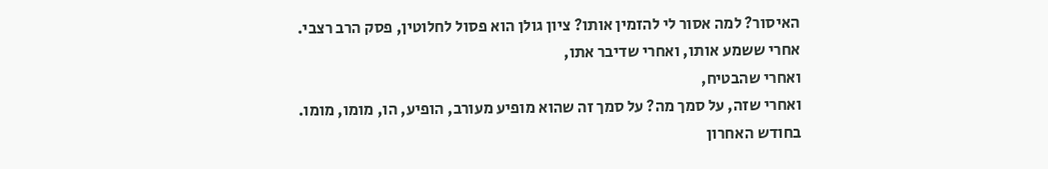האיסור? למה אסור לי להזמין אותו? ציון גולן הוא פסול לחלוטין, פסק הרב רצבי.
אחרי ששמע אותו, ואחרי שדיבר אתו,
ואחרי שהבטיח,
ואחרי שזה, על סמך מה? על סמך זה שהוא מופיע מעורב, הופיע, הו, מומו, מומו.
בחודש האחרון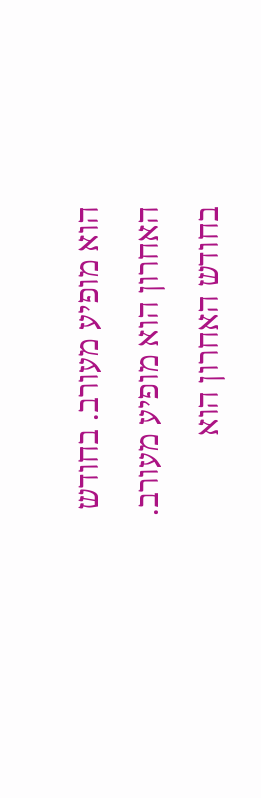הוא מופיע מעורב. בחודש האחרון הוא מופיע מעורב. בחודש האחרון הוא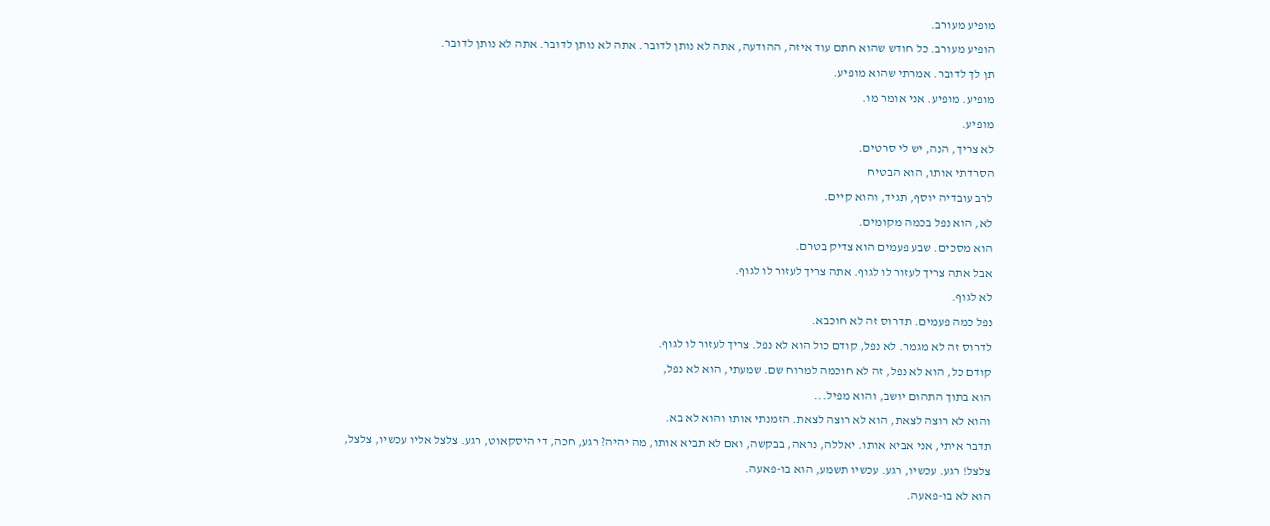מופיע מעורב.
הופיע מעורב. כל חודש שהוא חתם עוד איזה, ההודעה, אתה לא נותן לדובר. אתה לא נותן לדובר. אתה לא נותן לדובר.
תן לך לדובר. אמרתי שהוא מופיע.
מופיע. מופיע. אני אומר מו.
מופיע.
לא צריך, הנה, יש לי סרטים.
הסרדתי אותו, הוא הבטיח
לרב עובדיה יוסף, תגיד, והוא קיים.
לא, הוא נפל בכמה מקומים.
הוא מסכים. שבע פעמים הוא צדיק בטרם.
אבל אתה צריך לעזור לו לגוף. אתה צריך לעזור לו לגוף.
לא לגוף.
נפל כמה פעמים. תדרוס זה לא חוכבא.
לדרוס זה לא מגמר. לא נפל, קודם כול הוא לא נפל. צריך לעזור לו לגוף.
קודם כל, הוא לא נפל, זה לא חוכמה למרוח שם. שמעתי, הוא לא נפל,
הוא בתוך התהום יושב, והוא מפיל...
והוא לא רוצה לצאת, הוא לא רוצה לצאת. הזמנתי אותו והוא לא בא.
תדבר איתי, אני אביא אותו. יאללה, נראה, בבקשה, ואם לא תביא אותו, מה יהיה? רגע, חכה, די היסקאוט, רגע. צלצל אליו עכשיו, צלצל,
צלצל! רגע. עכשיו, רגע. עכשיו תשמע, הוא בו-פאעה.
הוא לא בו-פאעה.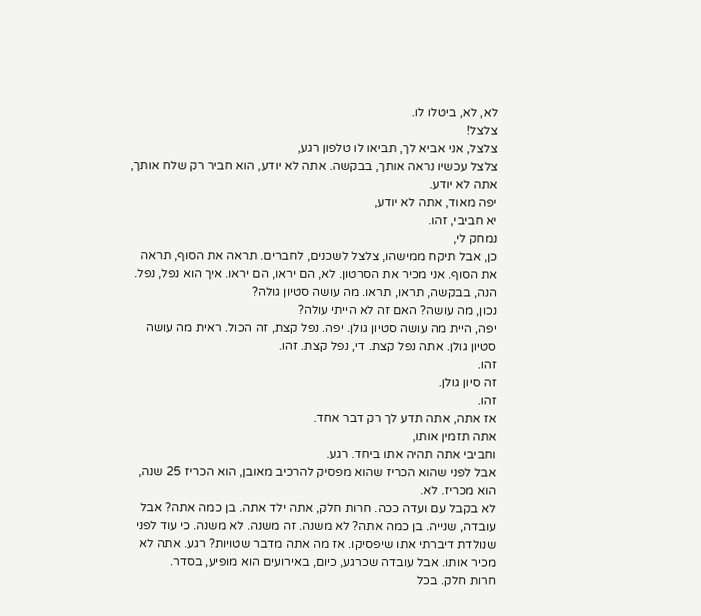לא, לא, ביטלו לו.
צלצל!
צלצל, אני אביא לך, תביאו לו טלפון רגע,
צלצל עכשיו נראה אותך, בבקשה. אתה לא יודע, הוא חביר רק שלח אותך, אתה לא יודע.
יפה מאוד, אתה לא יודע,
יא חביבי, זהו.
נמחק לי,
כן, אבל תיקח ממישהו, צלצל לשכנים, לחברים. תראה את הסוף, תראה את הסוף. אני מכיר את הסרטון. לא, הם יראו, הם יראו. איך הוא נפל, נפל.
הנה, בבקשה, תראו, תראו. מה עושה סטיון גולה?
נכון, מה עושה? האם זה לא הייתי עולה?
יפה, היית מה עושה סטיון גולן. יפה. נפל קצת, זה הכול. ראית מה עושה סטיון גולן. אתה נפל קצת. די, נפל קצת. זהו.
זהו.
זה סיון גולן.
זהו.
אז אתה, אתה תדע לך רק דבר אחד.
אתה תזמין אותו,
וחביבי אתה תהיה אתו ביחד. רגע.
אבל לפני שהוא הכריז שהוא מפסיק להרכיב מאובן, הוא הכריז 25 שנה, הוא מכריז. לא.
לא בקבל עם ועדה ככה. חרות חלק, אתה ילד אתה. בן כמה אתה? אבל עובדה, שנייה. בן כמה אתה? לא משנה. זה משנה. לא משנה. כי עוד לפני שנולדת דיברתי אתו שיפסיקו. אז מה אתה מדבר שטויות? רגע. אתה לא מכיר אותו. אבל עובדה שכרגע, כיום, באירועים הוא מופיע, בסדר.
חרות חלק. בכל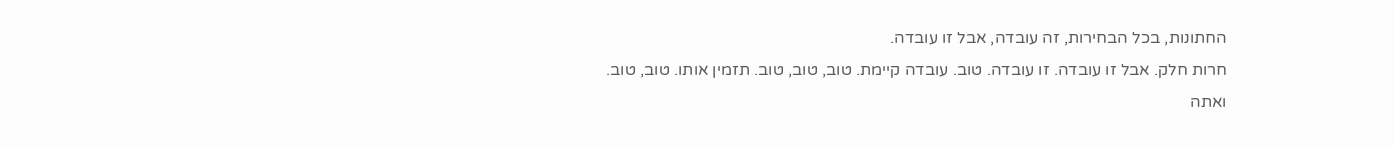החתונות, בכל הבחירות, זה עובדה, אבל זו עובדה.
חרות חלק. אבל זו עובדה. זו עובדה. טוב. עובדה קיימת. טוב, טוב, טוב. תזמין אותו. טוב, טוב.
ואתה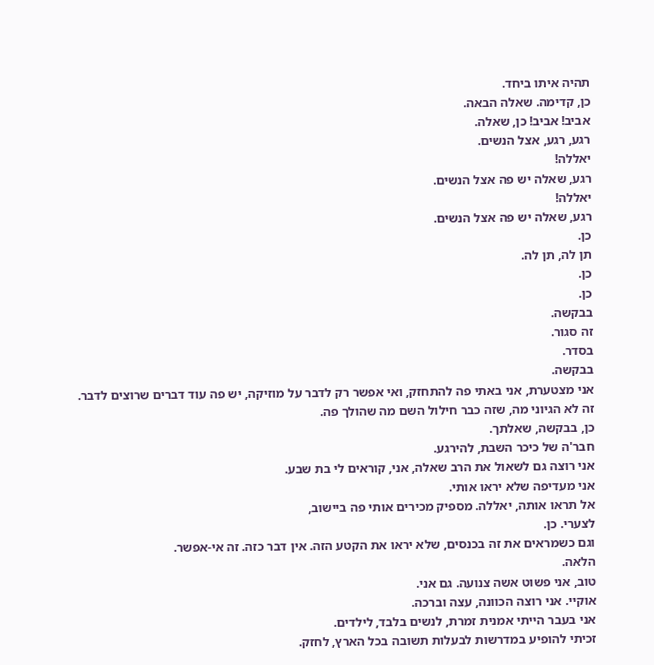תהיה איתו ביחד.
כן, קדימה. שאלה הבאה.
אביב! אביב! כן, שאלה.
רגע, רגע, אצל הנשים.
יאללה!
רגע, שאלה יש פה אצל הנשים.
יאללה!
רגע, שאלה יש פה אצל הנשים.
כן.
תן לה, תן לה.
כן.
כן.
בבקשה.
זה סגור.
בסדר.
בבקשה.
אני מצטערת, אני באתי פה להתחזק, ואי אפשר רק לדבר על מוזיקה, יש פה עוד דברים שרוצים לדבר.
זה לא הגיוני מה, שזה כבר חילול השם מה שהולך פה.
כן, בבקשה, שאלתך.
חבר'ה של כיכר השבת, להירגע.
אני רוצה גם לשאול את הרב שאלה, אני, קוראים לי בת שבע.
אני מעדיפה שלא יראו אותי.
אל תראו אותה, יאללה. מספיק מכירים אותי פה ביישוב,
לצערי. כן.
וגם כשמראים את זה בכנסים, שלא יראו את הקטע הזה. אין דבר כזה. זה אי-אפשר.
הלאה.
טוב, אני פשוט אשה צנועה. גם אני.
אוקיי. אני רוצה הכוונה, עצה וברכה.
אני בעבר הייתי אמנית זמרת, לנשים בלבד, לילדים.
זכיתי להופיע במדרשות לבעלות תשובה בכל הארץ, לחזק.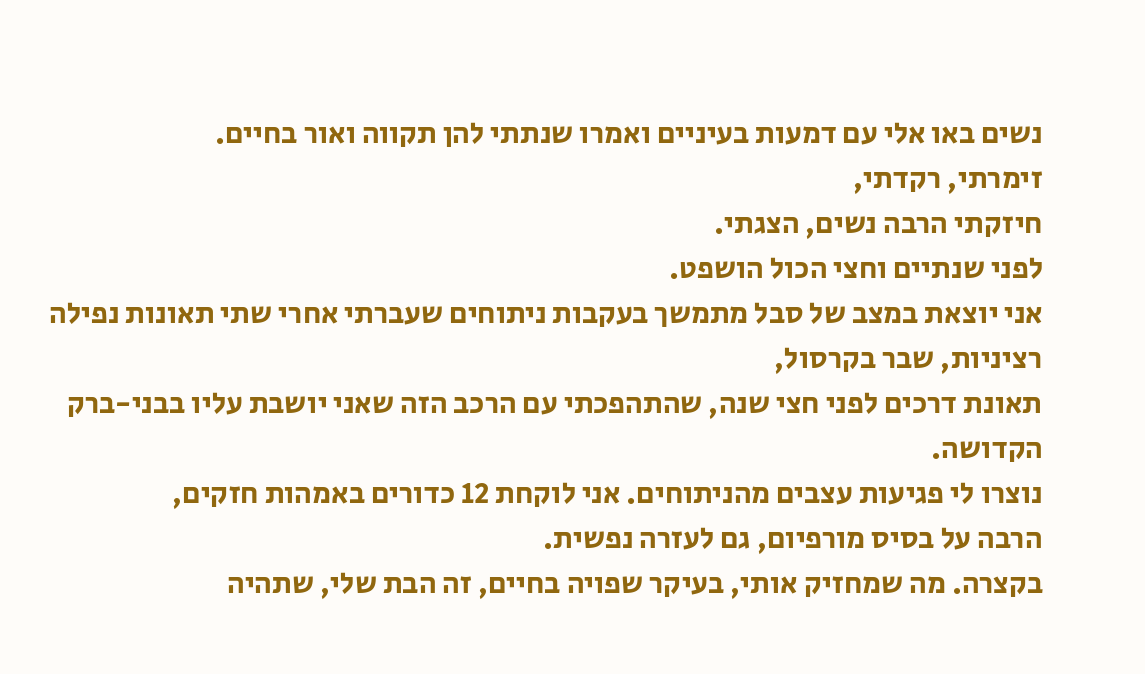נשים באו אלי עם דמעות בעיניים ואמרו שנתתי להן תקווה ואור בחיים.
זימרתי, רקדתי,
חיזקתי הרבה נשים, הצגתי.
לפני שנתיים וחצי הכול הושפט.
אני יוצאת במצב של סבל מתמשך בעקבות ניתוחים שעברתי אחרי שתי תאונות נפילה רציניות, שבר בקרסול,
תאונת דרכים לפני חצי שנה, שהתהפכתי עם הרכב הזה שאני יושבת עליו בבני-ברק הקדושה.
נוצרו לי פגיעות עצבים מהניתוחים. אני לוקחת 12 כדורים באמהות חזקים,
הרבה על בסיס מורפיום, גם לעזרה נפשית.
בקצרה. מה שמחזיק אותי, בעיקר שפויה בחיים, זה הבת שלי, שתהיה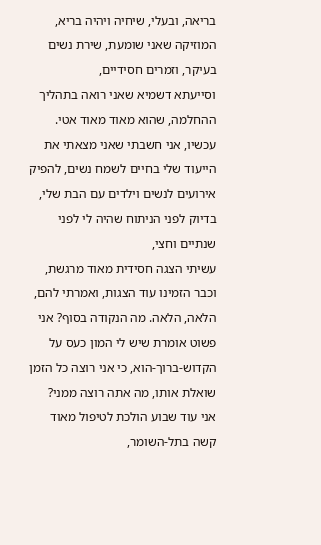בריאה, ובעלי, שיחיה ויהיה בריא,
המוזיקה שאני שומעת, שירת נשים בעיקר, וזמרים חסידיים,
וסייעתא דשמיא שאני רואה בתהליך ההחלמה, שהוא מאוד מאוד אטי.
עכשיו, אני חשבתי שאני מצאתי את הייעוד שלי בחיים לשמח נשים, להפיק אירועים לנשים וילדים עם הבת שלי,
בדיוק לפני הניתוח שהיה לי לפני שנתיים וחצי,
עשיתי הצגה חסידית מאוד מרגשת,
וכבר הזמינו עוד הצגות, ואמרתי להם, הלאה, הלאה. מה הנקודה בסוף? אני פשוט אומרת שיש לי המון כעס על הקדוש-ברוך-הוא, כי אני רוצה כל הזמן שואלת אותו, מה אתה רוצה ממני?
אני עוד שבוע הולכת לטיפול מאוד קשה בתל-השומר,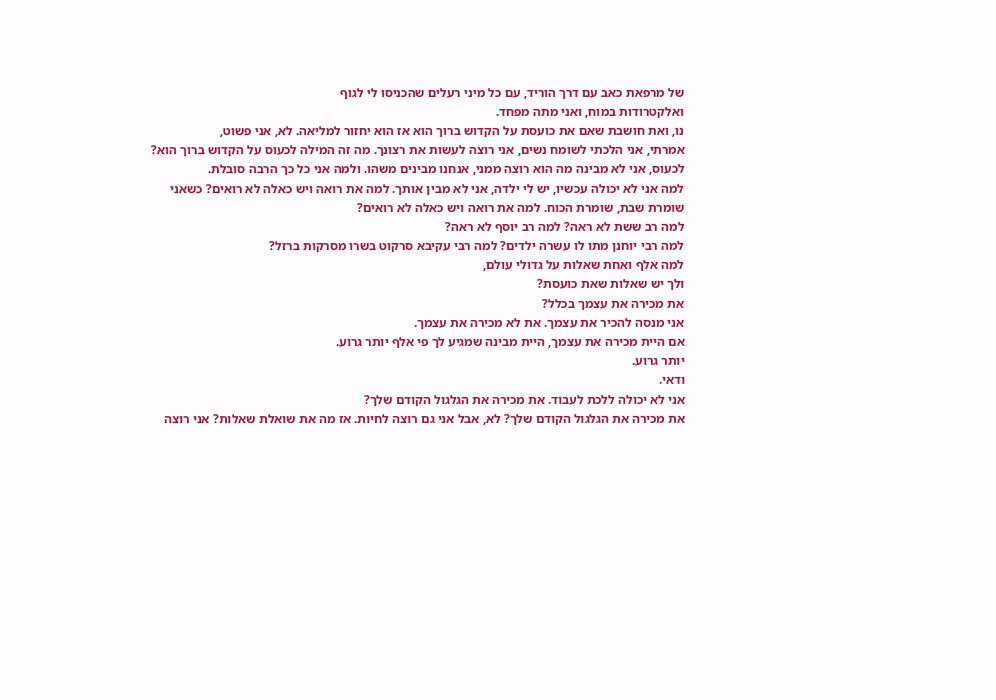של מרפאת כאב עם דרך הוריד, עם כל מיני רעלים שהכניסו לי לגוף
ואלקטרודות במוח, ואני מתה מפחד.
נו, ואת חושבת שאם את כועסת על הקדוש ברוך הוא אז הוא יחזור למליאה. לא, אני פשוט,
אמרתי, אני הלכתי לשומח נשים, אני רוצה לעשות את רצונך. מה זה המילה לכעוס על הקדוש ברוך הוא? לכעוס, אני לא מבינה מה הוא רוצה ממני, אנחנו מבינים משהו. ולמה אני כל כך הרבה סובלת.
למה אני לא יכולה עכשיו, יש לי ילדה, אני לא מבין אותך. למה את רואה ויש כאלה לא רואים? כשאני שומרת שבת, שומרת הכוח. למה את רואה ויש כאלה לא רואים?
למה רב ששת לא ראה? למה רב יוסף לא ראה?
למה רבי יוחנן מתו לו עשרה ילדים? למה רבי עקיבא סרקוט בשרו מסרקות ברזל?
למה אלף ואחת שאלות על גדולי עולם,
ולך יש שאלות שאת כועסת?
את מכירה את עצמך בכלל?
אני מנסה להכיר את עצמך. את לא מכירה את עצמך.
אם היית מכירה את עצמך, היית מבינה שמגיע לך פי אלף יותר גרוע.
יותר גרוע.
ודאי.
אני לא יכולה ללכת לעבוד. את מכירה את הגלגול הקודם שלך?
את מכירה את הגלגול הקודם שלך? לא, אבל אני גם רוצה לחיות. אז מה את שואלת שאלות? אני רוצה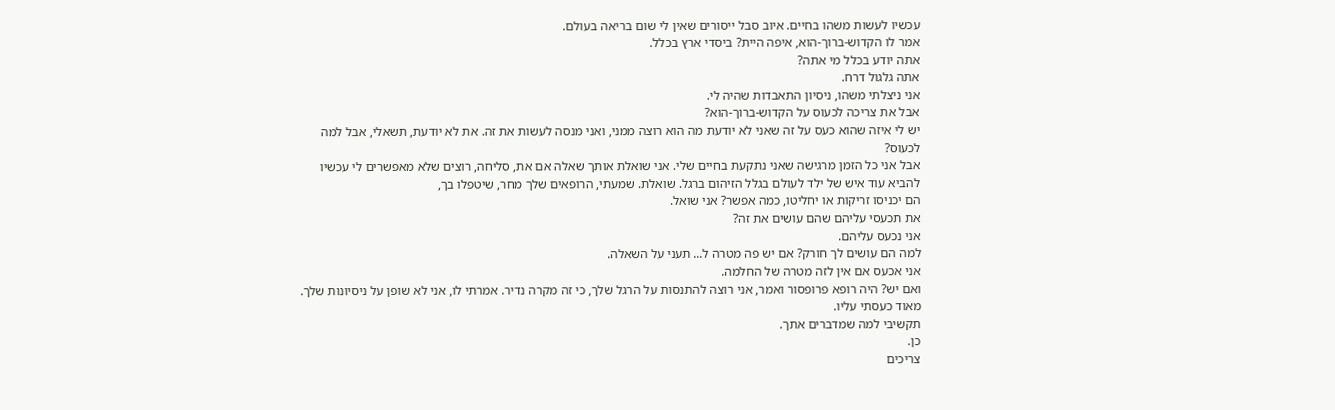עכשיו לעשות משהו בחיים. איוב סבל ייסורים שאין לי שום בריאה בעולם.
אמר לו הקדוש-ברוך-הוא, איפה היית? ביסדי ארץ בכלל.
אתה יודע בכלל מי אתה?
אתה גלגול דרח.
אני ניצלתי משהו, ניסיון התאבדות שהיה לי.
אבל את צריכה לכעוס על הקדוש-ברוך-הוא?
יש לי איזה שהוא כעס על זה שאני לא יודעת מה הוא רוצה ממני, ואני מנסה לעשות את זה. את לא יודעת, תשאלי, אבל למה לכעוס?
אבל אני כל הזמן מרגישה שאני נתקעת בחיים שלי. אני שואלת אותך שאלה אם את, סליחה, רוצים שלא מאפשרים לי עכשיו להביא עוד איש של ילד לעולם בגלל הזיהום ברגל. שואלת. שמעתי, הרופאים שלך מחר, שיטפלו בך,
הם יכניסו זריקות או יחליטו, כמה אפשר? אני שואל.
את תכעסי עליהם שהם עושים את זה?
אני נכעס עליהם.
למה הם עושים לך חורק? אם יש פה מטרה ל... תעני על השאלה.
אני אכעס אם אין לזה מטרה של החלמה.
ואם יש? היה רופא פרופסור ואמר, אני רוצה להתנסות על הרגל שלך, כי זה מקרה נדיר. אמרתי לו, אני לא שופן על ניסיונות שלך. מאוד כעסתי עליו.
תקשיבי למה שמדברים אתך.
כן.
צריכים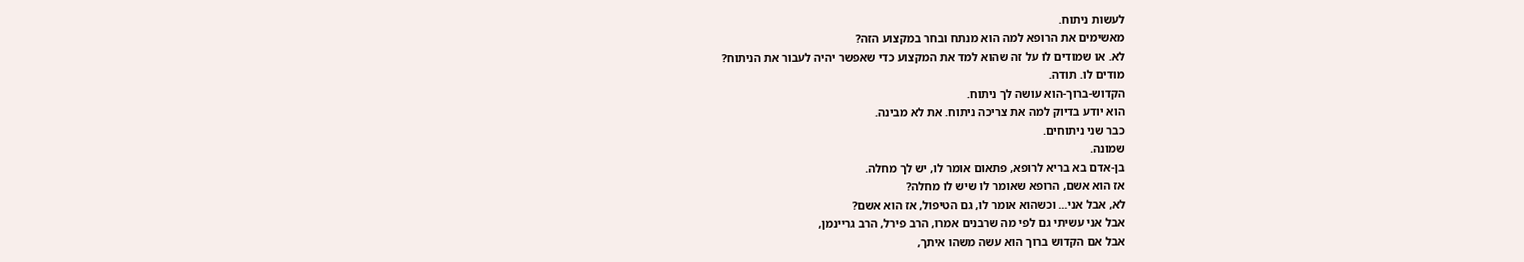לעשות ניתוח.
מאשימים את הרופא למה הוא מנתח ובחר במקצוע הזה?
לא. או שמודים לו על זה שהוא למד את המקצוע כדי שאפשר יהיה לעבור את הניתוח?
מודים לו. תודה.
הקדוש-ברוך-הוא עושה לך ניתוח.
הוא יודע בדיוק למה את צריכה ניתוח. את לא מבינה.
כבר שני ניתוחים.
שמונה.
בן-אדם בא בריא לרופא, פתאום אומר לו, יש לך מחלה.
אז הוא אשם, הרופא שאומר לו שיש לו מחלה?
לא, אבל אני... וכשהוא אומר לו, גם הטיפול, אז הוא אשם?
אבל אני עשיתי גם לפי מה שרבנים אמרו, הרב פירל, הרב גריינמן,
אבל אם הקדוש ברוך הוא עשה משהו איתך,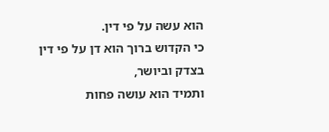הוא עשה על פי דין.
כי הקדוש ברוך הוא דן על פי דין בצדק וביושר,
ותמיד הוא עושה פחות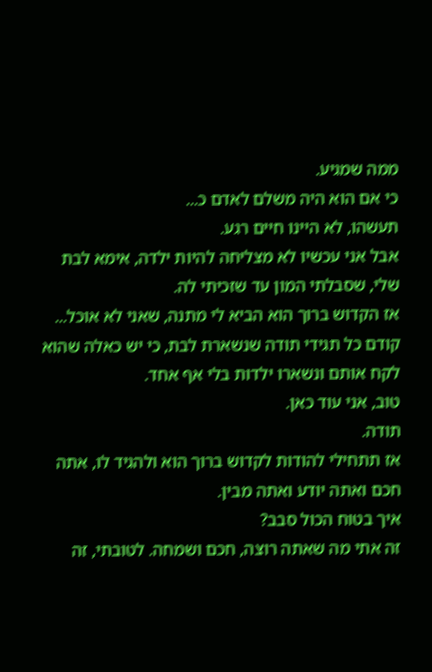ממה שמגיע.
כי אם הוא היה משלם לאדם כ...
תעשהו, לא היינו חיים רגע.
אבל אני עכשיו לא מצליחה להיות ילדה, אימא לבת שלי, שסבלתי המון עד שזכיתי לה.
אז הקדוש ברוך הוא הביא לי מתנה, שאני לא אוכל... קודם כל תגידי תודה שנשארת לבת, כי יש כאלה שהוא לקח אותם ונשארו ילדות בלי אף אחד.
טוב, אני עוד כאן.
תודה.
אז תתחילי להודות לקדוש ברוך הוא ולהגיד לו, אתה חכם ואתה יודע ואתה מבין.
איך בטוח הכול סבב?
זה אתי מה שאתה רוצה, חכם ושמחה. לטובתי, זה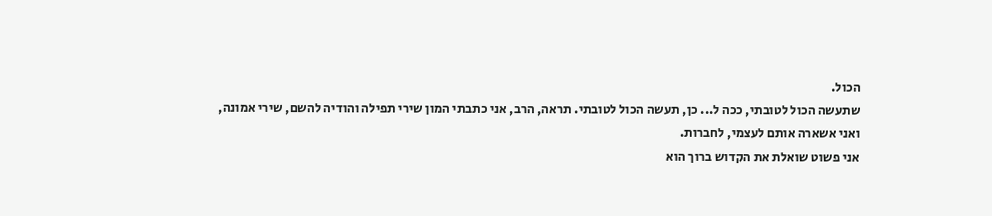הכול.
שתעשה הכול לטובתי, ככה ל... כן, תעשה הכול לטובתי. תראה, הרב, אני כתבתי המון שירי תפילה והודיה להשם, שירי אמונה,
ואני אשארה אותם לעצמי, לחברות.
אני פשוט שואלת את הקדוש ברוך הוא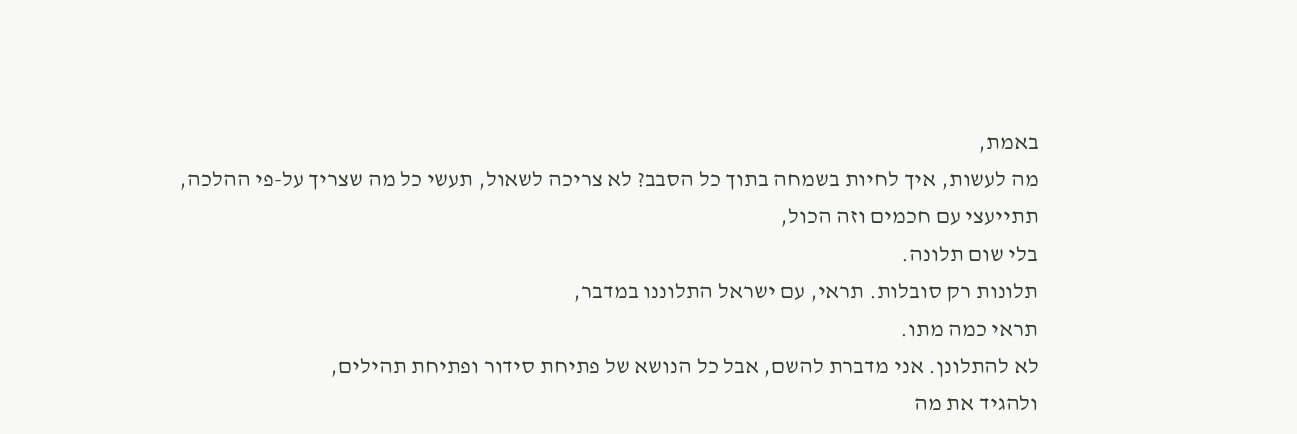באמת,
מה לעשות, איך לחיות בשמחה בתוך כל הסבב? לא צריכה לשאול, תעשי כל מה שצריך על-פי ההלכה,
תתייעצי עם חכמים וזה הכול,
בלי שום תלונה.
תלונות רק סובלות. תראי, עם ישראל התלוננו במדבר,
תראי כמה מתו.
לא להתלונן. אני מדברת להשם, אבל כל הנושא של פתיחת סידור ופתיחת תהילים,
ולהגיד את מה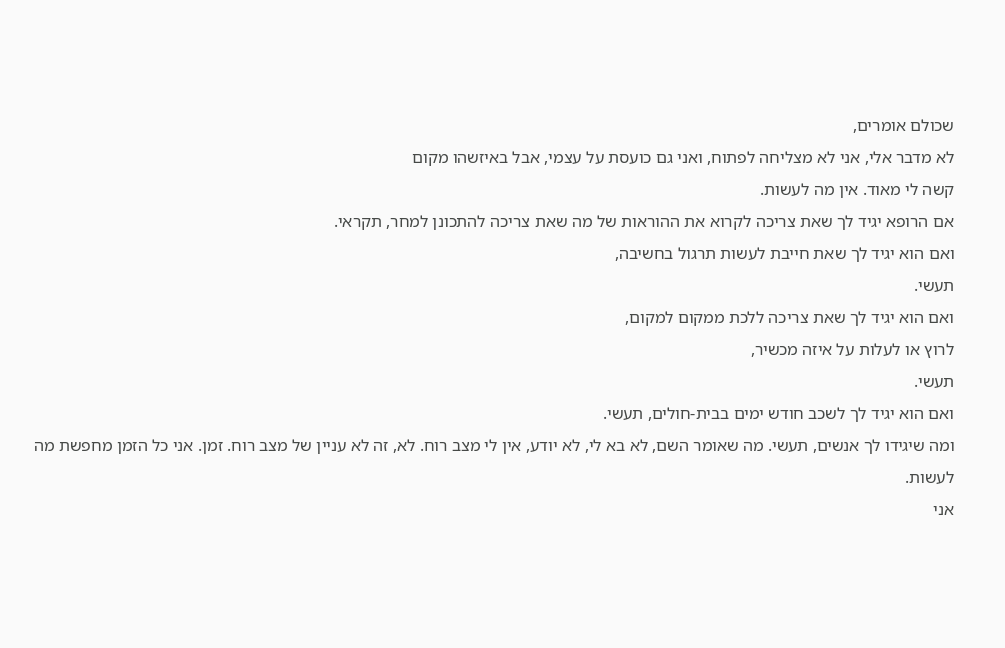שכולם אומרים,
לא מדבר אלי, אני לא מצליחה לפתוח, ואני גם כועסת על עצמי, אבל באיזשהו מקום
קשה לי מאוד. אין מה לעשות.
אם הרופא יגיד לך שאת צריכה לקרוא את ההוראות של מה שאת צריכה להתכונן למחר, תקראי.
ואם הוא יגיד לך שאת חייבת לעשות תרגול בחשיבה,
תעשי.
ואם הוא יגיד לך שאת צריכה ללכת ממקום למקום,
לרוץ או לעלות על איזה מכשיר,
תעשי.
ואם הוא יגיד לך לשכב חודש ימים בבית-חולים, תעשי.
ומה שיגידו לך אנשים, תעשי. מה שאומר השם, לא בא לי, לא יודע, אין לי מצב רוח. לא, זה לא עניין של מצב רוח. זמן. אני כל הזמן מחפשת מה לעשות.
אני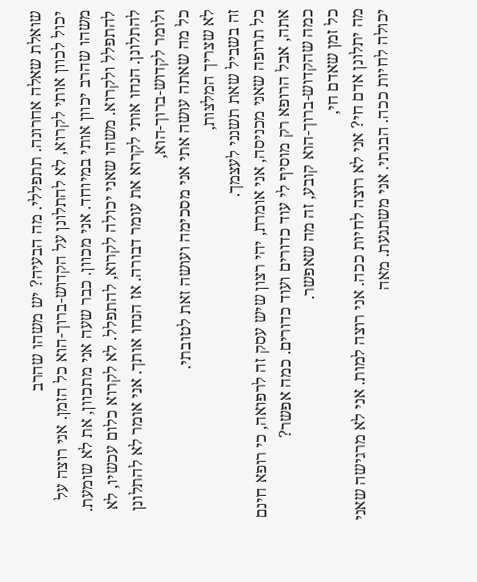שואלת שאלה אחרונה. תתפללי. מה הבעיה? יש משהו שהרב
יכול לכוון אותי לקרוא, לא להתלונן על הקדוש-ברוך-הוא כל הזמן. אני רוצה על משהו שהרב יכוון אותי במיוחד. אני מכוון. כבר שעה אני מתכוון, את לא שומעת. להתפלל ולקרוא. משהו שאני יכולה לקרוא, להתפלל. לא לקרוא כלום עכשיו, לא להתלונן. הנחו אותי לקרוא את עומר דבורה. אז הנחו אותך. אני אומר לא להתלונן ולומר לקדוש-ברוך-הוא,
כל מה שאתה עושה אתי אני מסכימה ועושה זאת לטובתי.
לא שצריך המלצות,
זה בשביל שאת תשנני לעצמך.
כל תרופה שאני מכניסה, אני אומרת, יהי רצון שיש עסק זה לרפואה, כי רופא חינם אתה, אבל הרופא רק מוסיף לי עוד כדורים ועוד כדורים. כמה אפשר?
כמה שהקדוש-ברוך-הוא קובע, זה מה שאפשר.
כל זמן שאדם חי,
מה יתלונן אדם חי? אני לא רוצה לחיות ככה. אני רוצה למות. אני לא מרגישה שאני יכולה לחיות ככה. הבנתי. אני משתגעת. מאה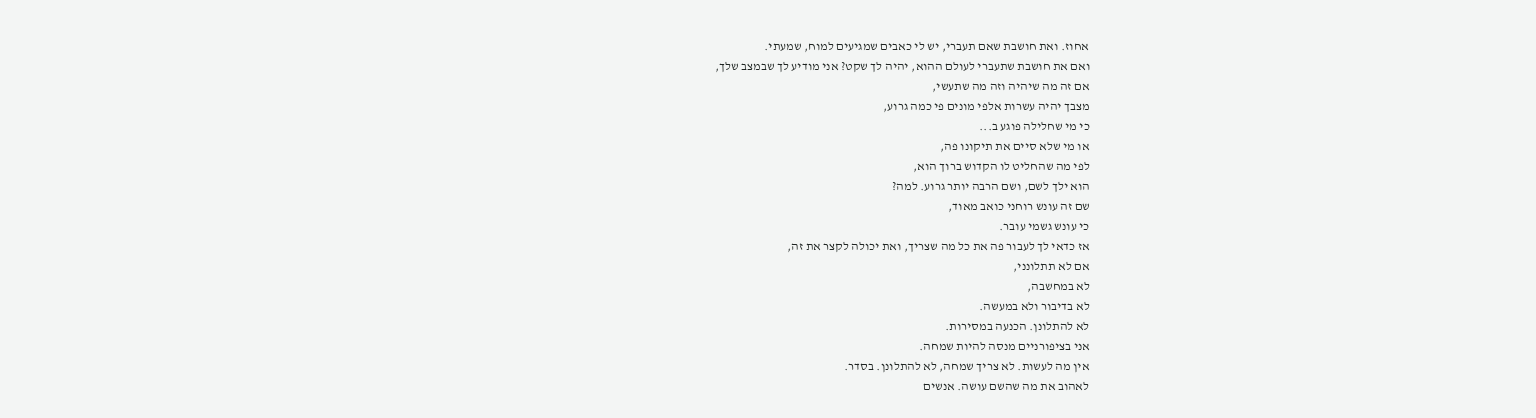אחוז. ואת חושבת שאם תעברי, יש לי כאבים שמגיעים למוח, שמעתי.
ואם את חושבת שתעברי לעולם ההוא, יהיה לך שקט? אני מודיע לך שבמצב שלך,
אם זה מה שיהיה וזה מה שתעשי,
מצבך יהיה עשרות אלפי מונים פי כמה גרוע,
כי מי שחלילה פוגע ב...
או מי שלא סיים את תיקונו פה,
לפי מה שהחליט לו הקדוש ברוך הוא,
הוא ילך לשם, ושם הרבה יותר גרוע. למה?
שם זה עונש רוחני כואב מאוד,
כי עונש גשמי עובר.
אז כדאי לך לעבור פה את כל מה שצריך, ואת יכולה לקצר את זה,
אם לא תתלונני,
לא במחשבה,
לא בדיבור ולא במעשה.
לא להתלונן. הכנעה במסירות.
אני בציפורניים מנסה להיות שמחה.
אין מה לעשות. לא צריך שמחה, לא להתלונן. בסדר.
לאהוב את מה שהשם עושה. אנשים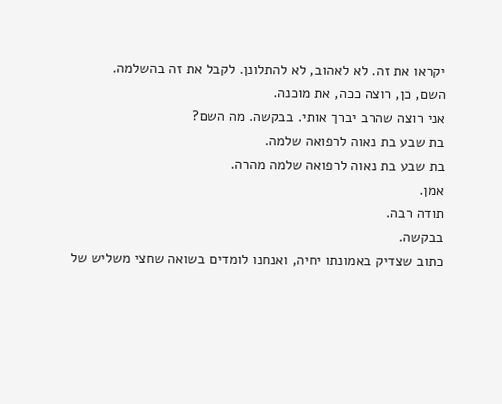יקראו את זה. לא לאהוב, לא להתלונן. לקבל את זה בהשלמה.
השם, כן, רוצה ככה, את מוכנה.
אני רוצה שהרב יברך אותי. בבקשה. מה השם?
בת שבע בת נאוה לרפואה שלמה.
בת שבע בת נאוה לרפואה שלמה מהרה.
אמן.
תודה רבה.
בבקשה.
כתוב שצדיק באמונתו יחיה, ואנחנו לומדים בשואה שחצי משליש של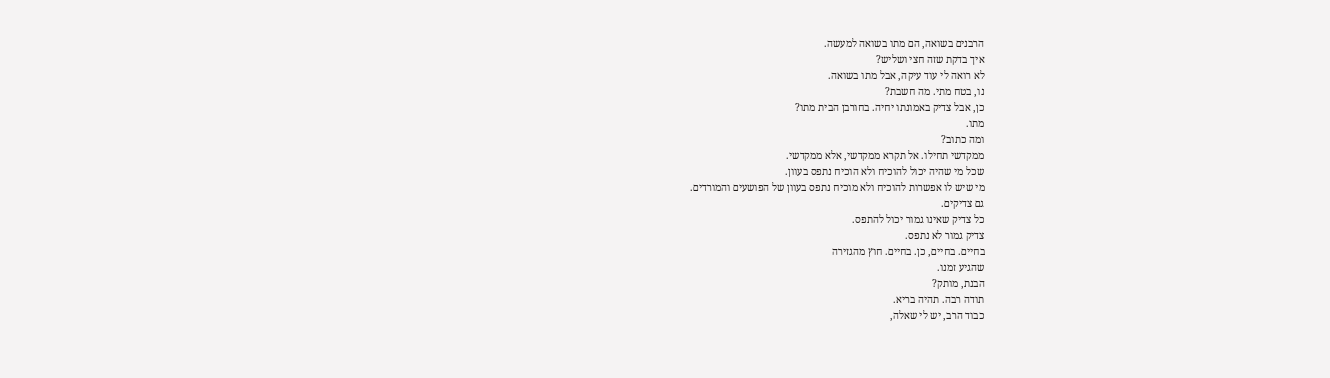הרבנים בשואה, הם מתו בשואה למעשה.
איך בדקת שזה חצי ושליש?
לא רואה לי עוד עיקה, אבל מתו בשואה.
נו, בטח מתי. מה חשבת?
כן, אבל צדיק באמונתו יחיה. בחורבן הבית מתו?
מתו.
ומה כתוב?
ממקדשי תחילו. אל תקרא ממקדשי, אלא ממקדשי.
שכל מי שהיה יכול להוכיח ולא הוכיח נתפס בעוון.
מי שיש לו אפשרות להוכיח ולא מוכיח נתפס בעוון של הפושעים והמורדים.
גם צדיקים.
כל צדיק שאינו גמור יכול להתפס.
צדיק גמור לא נתפס.
בחיים. בחיים, כן. בחיים. חוץ מהגזירה
שהגיע זמנו.
הבנת, מותק?
תודה רבה. תהיה בריא.
כבוד הרב, יש לי שאלה,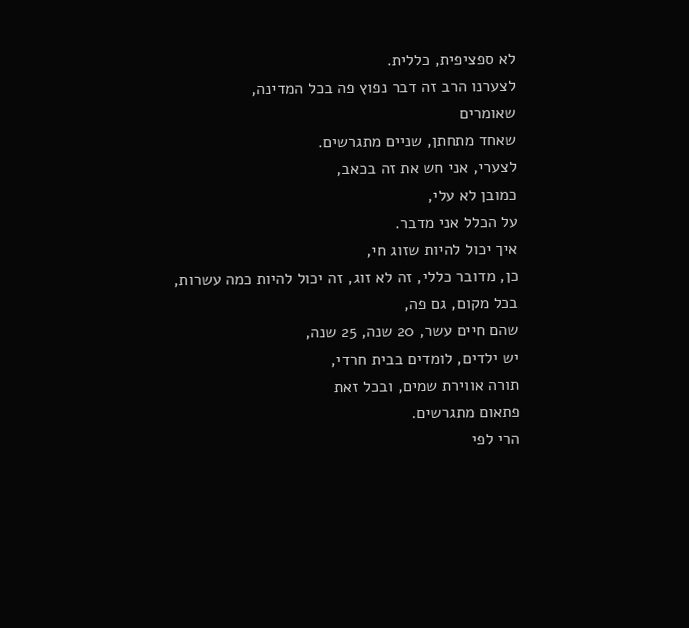לא ספציפית, כללית.
לצערנו הרב זה דבר נפוץ פה בכל המדינה,
שאומרים
שאחד מתחתן, שניים מתגרשים.
לצערי, אני חש את זה בכאב,
כמובן לא עלי,
על הכלל אני מדבר.
איך יכול להיות שזוג חי,
כן, מדובר כללי, זה לא זוג, זה יכול להיות כמה עשרות,
בכל מקום, גם פה,
שהם חיים עשר, 20 שנה, 25 שנה,
יש ילדים, לומדים בבית חרדי,
תורה אווירת שמים, ובכל זאת
פתאום מתגרשים.
הרי לפי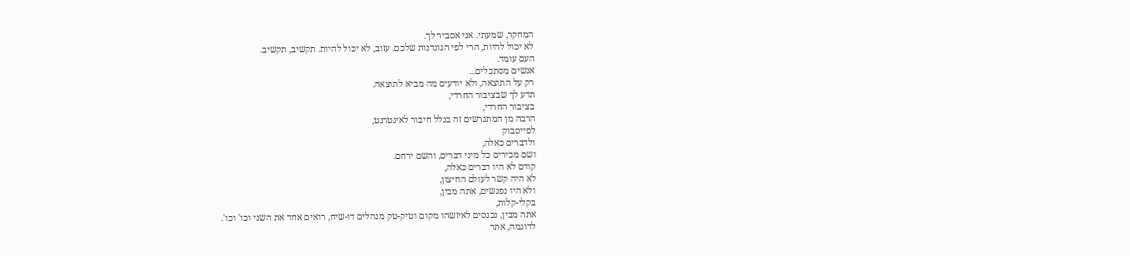המחקר, שמעתי. אני אסביר לך.
לא יכול להיות, הרי לפי הנוגדנות שלכם. עזוב, לא יכול להיות. תקשיב, תקשיב.
העם עומד.
אנשים מסתכלים...
רק על התוצאה, ולא יודעים מה מביא לתוצאה.
תדע לך שבציבור החרדי,
בציבור החרדי,
הרבה מן המתגרשים זה בגלל חיבור לאינטרנט,
לפייסבוק
ולדברים כאלה,
ושם מכירים כל מיני דברים, והשם ירחם.
קודם לא היו דברים כאלה,
לא היה קשר לעולם החיצון,
ולא היו נפגשים, אתה מבין,
בקלי-קלות,
אתה מבין, נכנסים לאיזשהו מקום וטיק-טק מנהלים דו-שיח, רואים אחד את השני וכו' וכו'.
לדוגמה, אתר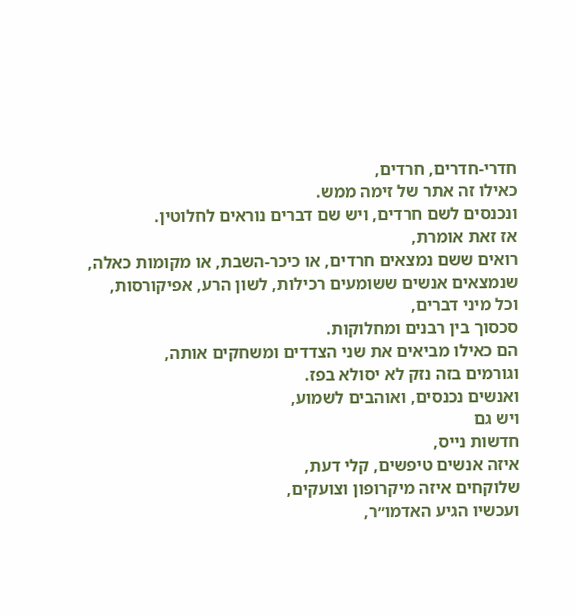חדרי-חדרים, חרדים,
כאילו זה אתר של זימה ממש.
ונכנסים לשם חרדים, ויש שם דברים נוראים לחלוטין.
אז זאת אומרת,
רואים ששם נמצאים חרדים, או כיכר-השבת, או מקומות כאלה,
שנמצאים אנשים ששומעים רכילות, לשון הרע, אפיקורסות,
וכל מיני דברים,
סכסוך בין רבנים ומחלוקות.
הם כאילו מביאים את שני הצדדים ומשחקים אותה,
וגורמים בזה נזק לא יסולא בפז.
ואנשים נכנסים, ואוהבים לשמוע,
ויש גם
חדשות נייס,
איזה אנשים טיפשים, קלי דעת,
שלוקחים איזה מיקרופון וצועקים,
ועכשיו הגיע האדמו״ר,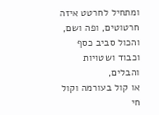ומתחיל לחרטט איזה חרטוטים, ופה ושם,
והכול סביב כסף וכבוד ושטויות והבלים,
או קול בעורמה וקול חי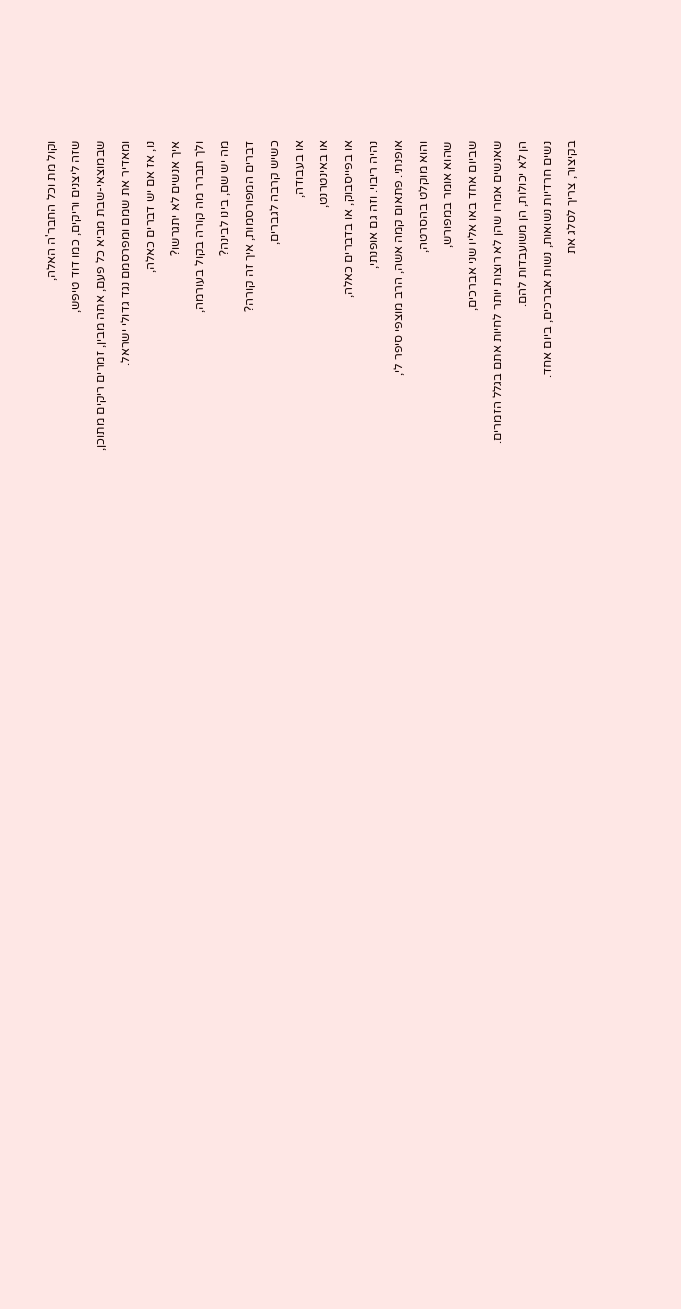וקול מת וכל החבר'ה האלה,
שזה ליצנים וריקים, כמו דוד טיפש,
שבמוצאי-שבת מביא כל פעם, אתה מבין, זמרים ריקים מתוכן,
ומאדיר את שמם ומפרסמם נגד גדולי ישראל.
נו, אז אם יש דברים כאלה,
איך אנשים לא יתגרשו?
ולך תברר מה קורה בקול בעורמה,
מה יש שם, בינו לבינה?
דברים המפורסמות, איך זה קורה?
כשיש קרבה לגברים,
או בעבודה,
או באינטרנט,
או בפייסבוק, או בדברים כאלה,
נהיה ריבוי. וזה גם אופנתי,
אופנתי. פתאום קמה אשה, הרב מוצפי סיפר לי,
והוא מוקלט בהסרטה,
שהוא אומר במפורש,
שביום אחד באו אליו שני אברכים,
שאנשים אמרו שהן לא רוצות יותר לחיות אתם בגלל הזמרים.
הן לא יכולות, הן משועבדות להם.
נשים חרדיות נשואות, נשות אברכים, ביום אחד.
בקיצור, צריך לסלג את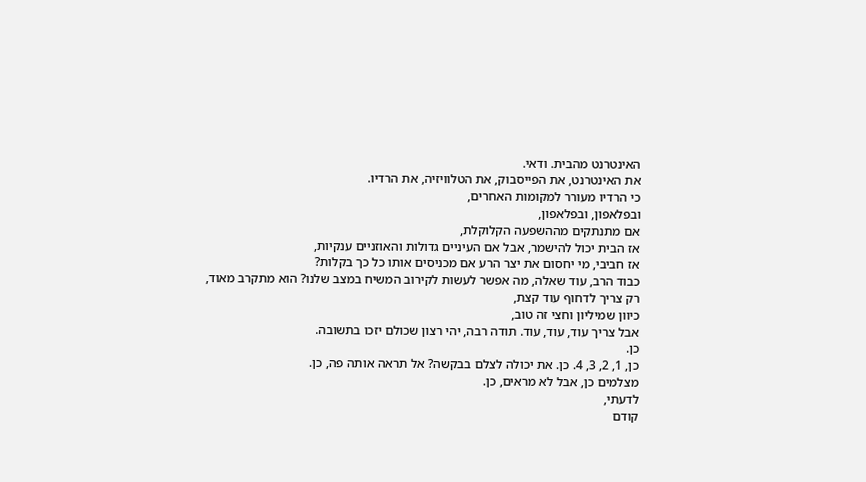האינטרנט מהבית. ודאי.
את האינטרנט, את הפייסבוק, את הטלוויזיה, את הרדיו.
כי הרדיו מעורר למקומות האחרים,
ובפלאפון, ובפלאפון,
אם מתנתקים מההשפעה הקלוקלת,
אז הבית יכול להישמר, אבל אם העיניים גדולות והאוזניים ענקיות,
אז חביבי, מי יחסום את יצר הרע אם מכניסים אותו כל כך בקלות?
כבוד הרב, עוד שאלה, מה אפשר לעשות לקירוב המשיח במצב שלנו? הוא מתקרב מאוד,
רק צריך לדחוף עוד קצת,
כיוון שמיליון וחצי זה טוב,
אבל צריך עוד, עוד, עוד. תודה רבה, יהי רצון שכולם יזכו בתשובה.
כן.
כן, 1, 2, 3, 4. כן. את יכולה לצלם בבקשה? אל תראה אותה פה, כן.
מצלמים כן, אבל לא מראים, כן.
לדעתי,
קודם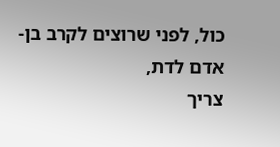כול, לפני שרוצים לקרב בן-אדם לדת,
צריך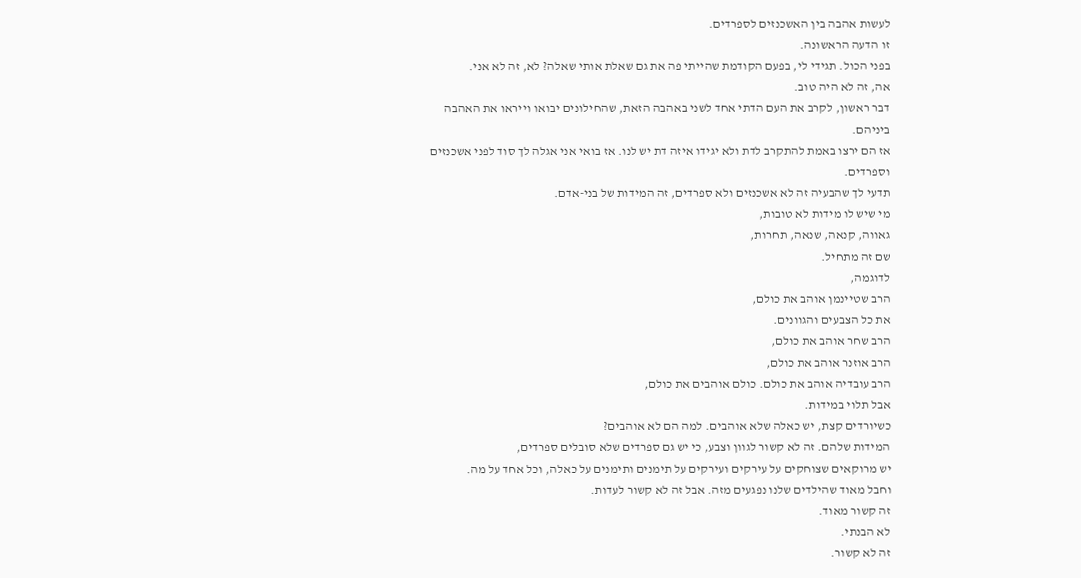לעשות אהבה בין האשכנזים לספרדים.
זו הדעה הראשונה.
בפני הכול. תגידי לי, בפעם הקודמת שהייתי פה את גם שאלת אותי שאלה? לא, זה לא אני.
אה, זה לא היה טוב.
דבר ראשון, לקרב את העם הדתי אחד לשני באהבה הזאת, שהחילונים יבואו וייראו את האהבה ביניהם.
אז הם ירצו באמת להתקרב לדת ולא יגידו איזה דת יש לנו. אז בואי אני אגלה לך סוד לפני אשכנזים וספרדים.
תדעי לך שהבעיה זה לא אשכנזים ולא ספרדים, זה המידות של בני-אדם.
מי שיש לו מידות לא טובות,
גאווה, קנאה, שנאה, תחרות,
שם זה מתחיל.
לדוגמה,
הרב שטיינמן אוהב את כולם,
את כל הצבעים והגוונים.
הרב שחר אוהב את כולם,
הרב אוזנר אוהב את כולם,
הרב עובדיה אוהב את כולם. כולם אוהבים את כולם,
אבל תלוי במידות.
כשיורדים קצת, יש כאלה שלא אוהבים. למה הם לא אוהבים?
המידות שלהם. זה לא קשור לגוון וצבע, כי יש גם ספרדים שלא סובלים ספרדים,
יש מרוקאים שצוחקים על עירקים ועירקים על תימנים ותימנים על כאלה, וכל אחד על מה.
וחבל מאוד שהילדים שלנו נפגעים מזה. אבל זה לא קשור לעדות.
זה קשור מאוד.
לא הבנתי.
זה לא קשור.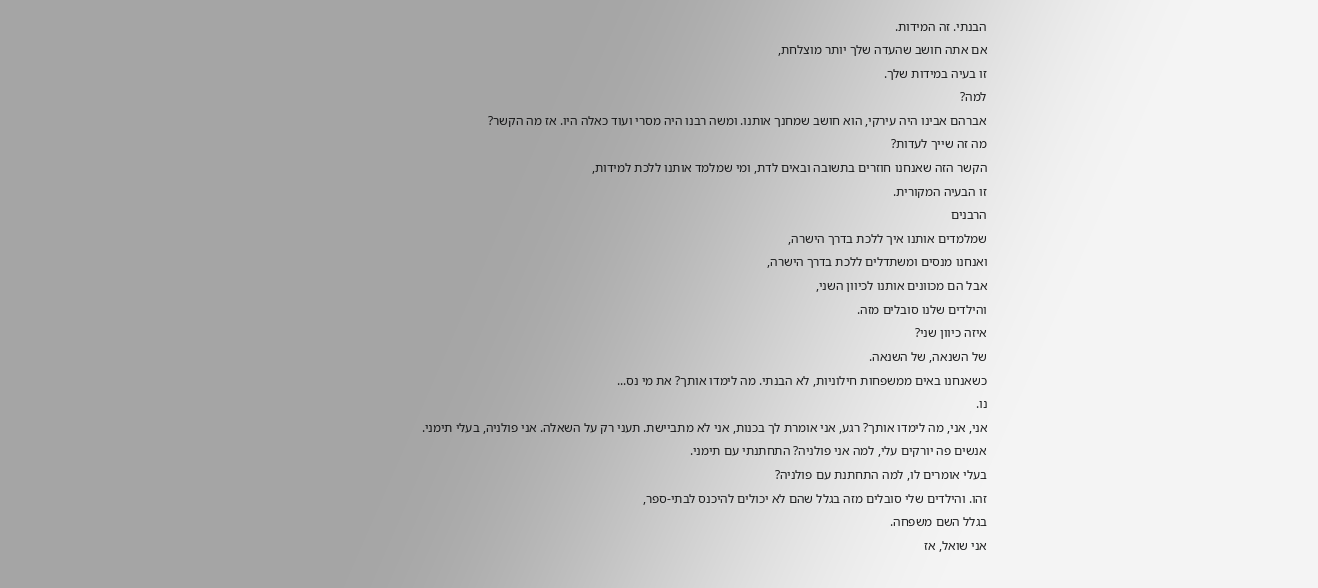הבנתי. זה המידות.
אם אתה חושב שהעדה שלך יותר מוצלחת,
זו בעיה במידות שלך.
למה?
אברהם אבינו היה עירקי, הוא חושב שמחנך אותנו. ומשה רבנו היה מסרי ועוד כאלה היו. אז מה הקשר?
מה זה שייך לעדות?
הקשר הזה שאנחנו חוזרים בתשובה ובאים לדת, ומי שמלמד אותנו ללכת למידות,
זו הבעיה המקורית.
הרבנים
שמלמדים אותנו איך ללכת בדרך הישרה,
ואנחנו מנסים ומשתדלים ללכת בדרך הישרה,
אבל הם מכוונים אותנו לכיוון השני,
והילדים שלנו סובלים מזה.
איזה כיוון שני?
של השנאה, של השנאה.
כשאנחנו באים ממשפחות חילוניות, לא הבנתי. מה לימדו אותך? את מי נס...
נו.
אני, אני, מה לימדו אותך? רגע, אני אומרת לך בכנות, אני לא מתביישת. תעני רק על השאלה. אני פולניה, בעלי תימני.
אנשים פה יורקים עלי, למה אני פולניה? התחתנתי עם תימני.
בעלי אומרים לו, למה התחתנת עם פולניה?
זהו. והילדים שלי סובלים מזה בגלל שהם לא יכולים להיכנס לבתי-ספר,
בגלל השם משפחה.
אני שואל, אז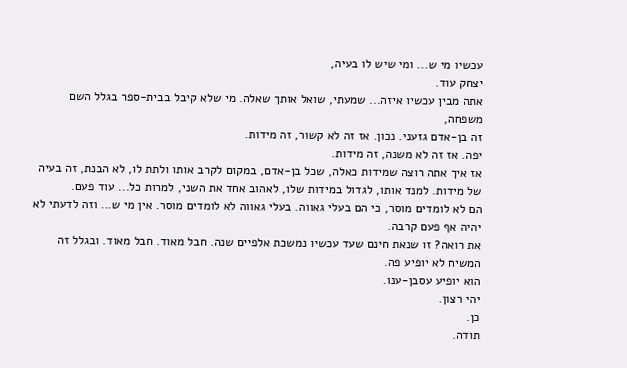עכשיו מי ש... ומי שיש לו בעיה,
יצחק עוד.
אתה מבין עכשיו איזה... שמעתי, שואל אותך שאלה. מי שלא קיבל בבית-ספר בגלל השם משפחה,
זה בן-אדם גזעני. נכון. אז זה לא קשור, זה מידות.
יפה. אז זה לא משנה, זה מידות.
אז איך אתה רוצה שמידות כאלה, שכל בן-אדם, במקום לקרב אותו ולתת לו, לא הבנת, זה בעיה של מידות. למנד אותו, לגדול במידות שלו, לאהוב אחד את השני, למרות כל... עוד פעם.
הם לא לומדים מוסר, כי הם בעלי גאווה. בעלי גאווה לא לומדים מוסר. אין מי ש... וזה לדעתי לא יהיה אף פעם קרבה.
את רואה? זו שנאת חינם שעד עכשיו נמשכת אלפיים שנה. חבל מאוד. חבל מאוד. ובגלל זה המשיח לא יופיע פה.
הוא יופיע עסבן-ענו.
יהי רצון.
כן.
תודה.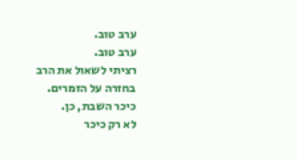ערב טוב.
ערב טוב.
רציתי לשאול את הרב בחזרה על הזמרים.
כיכר השבת, כן.
לא רק כיכר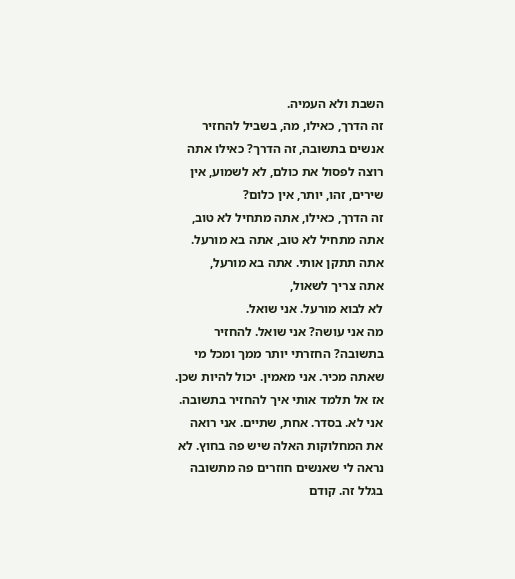השבת ולא העמיה.
זה הדרך, כאילו, מה, בשביל להחזיר אנשים בתשובה, זה הדרך? כאילו אתה רוצה לפסול את כולם, לא לשמוע, אין שירים, זהו, יותר, אין כלום?
זה הדרך, כאילו, אתה מתחיל לא טוב,
אתה מתחיל לא טוב, אתה בא מורעל. אתה תתקן אותי. אתה בא מורעל,
אתה צריך לשאול,
לא לבוא מורעל. אני שואל.
מה אני עושה? אני שואל. להחזיר בתשובה? החזרתי יותר ממך ומכל מי שאתה מכיר. אני מאמין. יכול להיות שכן. אז אל תלמד אותי איך להחזיר בתשובה. אני לא. בסדר. אחת, שתיים. אני רואה את המחלוקות האלה שיש פה בחוץ. לא נראה לי שאנשים חוזרים פה מתשובה בגלל זה. קודם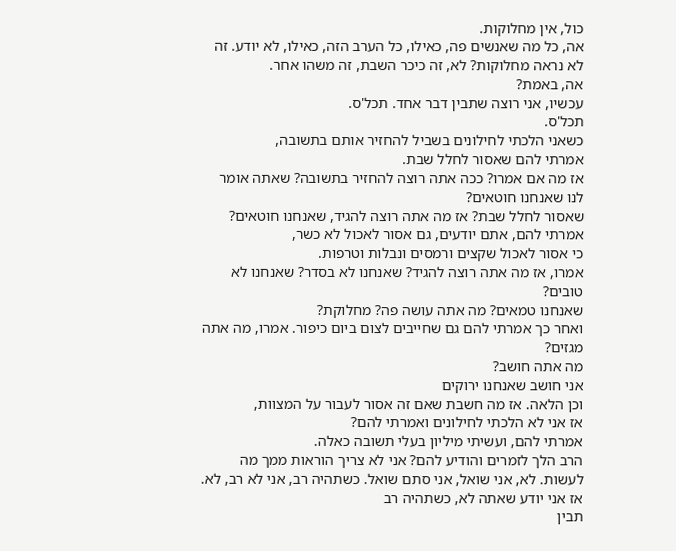כול, אין מחלוקות.
אה, כל מה שאנשים פה, כאילו, כל הערב הזה, כאילו, לא יודע. זה לא נראה מחלוקות? לא, זה כיכר השבת, זה משהו אחר.
אה, באמת?
עכשיו, אני רוצה שתבין דבר אחד. תכל'ס.
תכל'ס.
כשאני הלכתי לחילונים בשביל להחזיר אותם בתשובה,
אמרתי להם שאסור לחלל שבת.
אז מה אם אמרו? ככה אתה רוצה להחזיר בתשובה? שאתה אומר לנו שאנחנו חוטאים?
שאסור לחלל שבת? אז מה אתה רוצה להגיד, שאנחנו חוטאים?
אמרתי להם, אתם יודעים, גם אסור לאכול לא כשר,
כי אסור לאכול שקצים ורמסים ונבלות וטרפות.
אמרו, אז מה אתה רוצה להגיד? שאנחנו לא בסדר? שאנחנו לא טובים?
שאנחנו טמאים? מה אתה עושה פה? מחלוקת?
ואחר כך אמרתי להם גם שחייבים לצום ביום כיפור. אמרו, מה אתה מגזים?
מה אתה חושב?
אני חושב שאנחנו ירוקים
וכן הלאה. אז מה חשבת שאם זה אסור לעבור על המצוות,
אז אני לא הלכתי לחילונים ואמרתי להם?
אמרתי להם, ועשיתי מיליון בעלי תשובה כאלה.
הרב הלך לזמרים והודיע להם? אני לא צריך הוראות ממך מה לעשות. לא, אני שואל, אני סתם שואל. כשתהיה רב, אני לא רב, לא. אז אני יודע שאתה לא, כשתהיה רב
תבין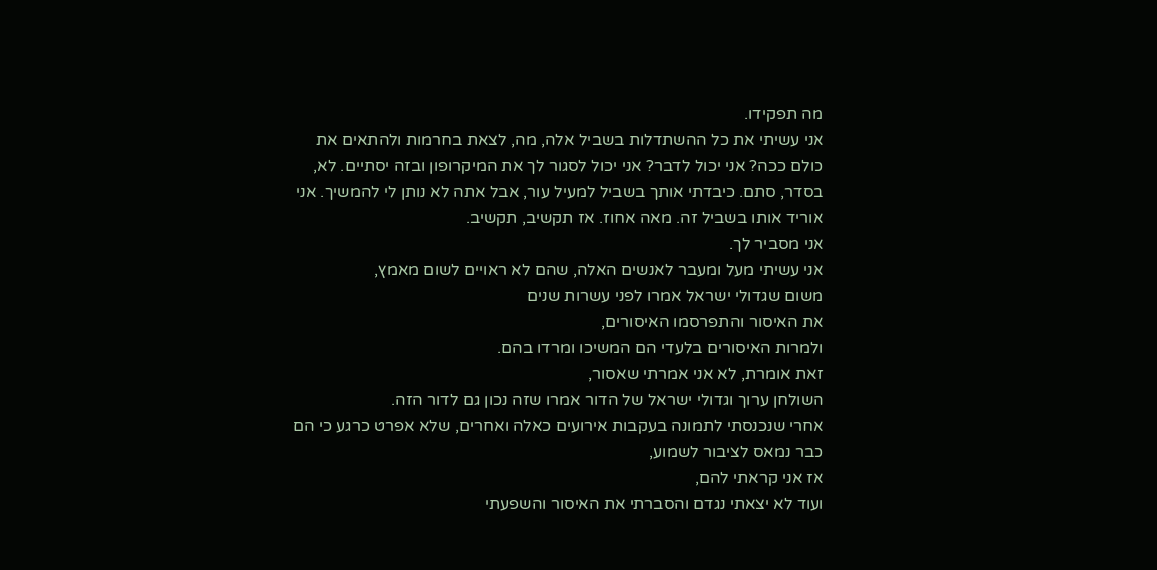מה תפקידו.
אני עשיתי את כל ההשתדלות בשביל אלה, מה, לצאת בחרמות ולהתאים את כולם ככה? אני יכול לדבר? אני יכול לסגור לך את המיקרופון ובזה יסתיים. לא, בסדר, סתם. כיבדתי אותך בשביל למעיל עור, אבל אתה לא נותן לי להמשיך. אני אוריד אותו בשביל זה. מאה אחוז. אז תקשיב, תקשיב.
אני מסביר לך.
אני עשיתי מעל ומעבר לאנשים האלה, שהם לא ראויים לשום מאמץ,
משום שגדולי ישראל אמרו לפני עשרות שנים
את האיסור והתפרסמו האיסורים,
ולמרות האיסורים בלעדי הם המשיכו ומרדו בהם.
זאת אומרת, לא אני אמרתי שאסור,
השולחן ערוך וגדולי ישראל של הדור אמרו שזה נכון גם לדור הזה.
אחרי שנכנסתי לתמונה בעקבות אירועים כאלה ואחרים, שלא אפרט כרגע כי הם כבר נמאס לציבור לשמוע,
אז אני קראתי להם,
ועוד לא יצאתי נגדם והסברתי את האיסור והשפעתי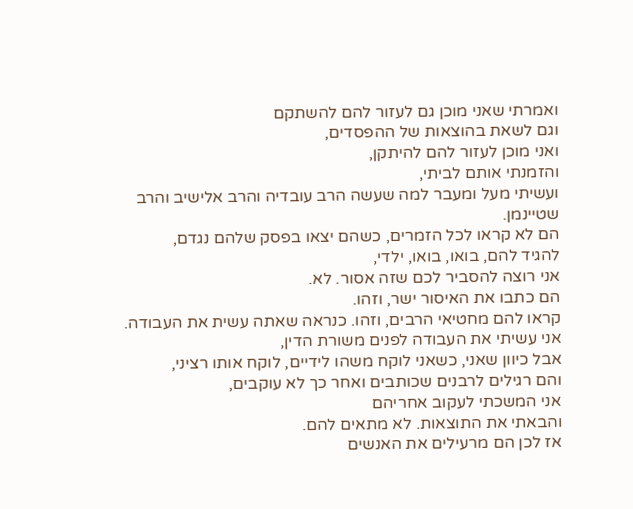ואמרתי שאני מוכן גם לעזור להם להשתקם
וגם לשאת בהוצאות של ההפסדים,
ואני מוכן לעזור להם להיתקן,
והזמנתי אותם לביתי,
ועשיתי מעל ומעבר למה שעשה הרב עובדיה והרב אלישיב והרב שטיינמן.
הם לא קראו לכל הזמרים, כשהם יצאו בפסק שלהם נגדם,
להגיד להם, בואו, בואו, ילדי,
אני רוצה להסביר לכם שזה אסור. לא.
הם כתבו את האיסור ישר, וזהו.
קראו להם מחטיאי הרבים, וזהו. כנראה שאתה עשית את העבודה.
אני עשיתי את העבודה לפנים משורת הדין,
אבל כיוון שאני, כשאני לוקח משהו לידיים, לוקח אותו רציני,
והם רגילים לרבנים שכותבים ואחר כך לא עוקבים,
אני המשכתי לעקוב אחריהם
והבאתי את התוצאות. לא מתאים להם.
אז לכן הם מרעילים את האנשים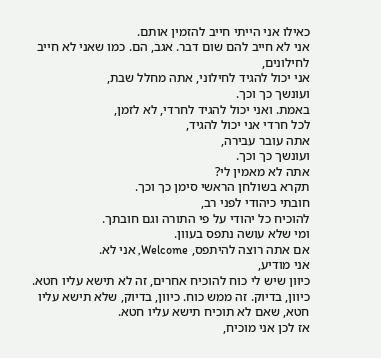כאילו אני הייתי חייב להזמין אותם.
אני לא חייב להם שום דבר. אגב, הם. כמו שאני לא חייב לחילונים,
אני יכול להגיד לחילוני, אתה מחלל שבת,
ועונשך כך וכך.
באמת. ואני יכול להגיד לחרדי, לא לזמן,
לכל חרדי אני יכול להגיד,
אתה עובר עבירה,
ועונשך כך וכך.
אתה לא מאמין לי?
תקרא בשולחן הראשי סימן כך וכך.
חובתי כיהודי לפני רב,
להוכיח כל יהודי על פי התורה וגם חובתך.
ומי שלא עושה נתפס בעוון.
אם אתה רוצה להיתפס, Welcome, אני לא.
אני מודיע,
כיוון שיש לי כוח להוכיח אחרים, זה לא תישא עליו חטא. כיוון, בדיוק. זה ממש כוח. כיוון, בדיוק, שלא תישא עליו חטא, שאם לא תוכיח תישא עליו חטא.
אז לכן אני מוכיח,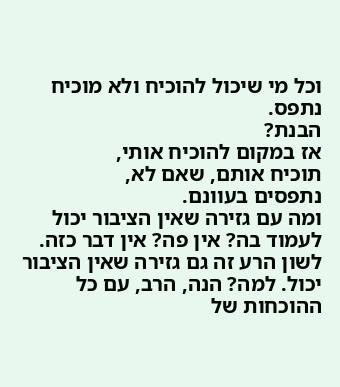וכל מי שיכול להוכיח ולא מוכיח נתפס.
הבנת?
אז במקום להוכיח אותי,
תוכיח אותם, שאם לא,
נתפסים בעוונם.
ומה עם גזירה שאין הציבור יכול לעמוד בה? אין פה? אין דבר כזה.
לשון הרע זה גם גזירה שאין הציבור יכול. למה? הנה, הרב, עם כל ההוכחות של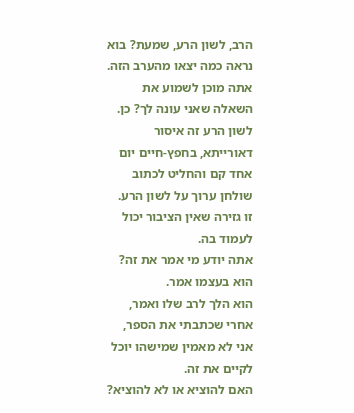הרב, לשון הרע, שמעת? בוא נראה כמה יצאו מהערב הזה. אתה מוכן לשמוע את השאלה שאני עונה לך? כן.
לשון הרע זה איסור דאורייתא, בחפץ-חיים יום אחד קם והחליט לכתוב
שולחן ערוך על לשון הרע.
זו גזירה שאין הציבור יכול לעמוד בה.
אתה יודע מי אמר את זה?
הוא בעצמו אמר.
הוא הלך לרב שלו ואמר, אחרי שכתבתי את הספר,
אני לא מאמין שמישהו יוכל לקיים את זה.
האם להוציא או לא להוציא?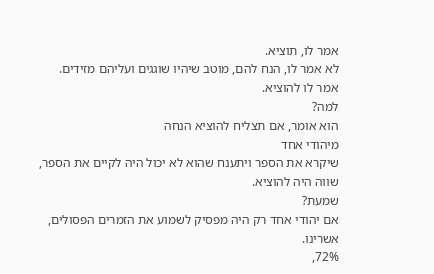אמר לו, תוציא.
לא אמר לו, הנח להם, מוטב שיהיו שוגגים ועליהם מזידים.
אמר לו להוציא.
למה?
הוא אומר, אם תצליח להוציא הנחה
מיהודי אחד
שיקרא את הספר ויתענח שהוא לא יכול היה לקיים את הספר,
שווה היה להוציא.
שמעת?
אם יהודי אחד רק היה מפסיק לשמוע את הזמרים הפסולים,
אשרינו.
72%,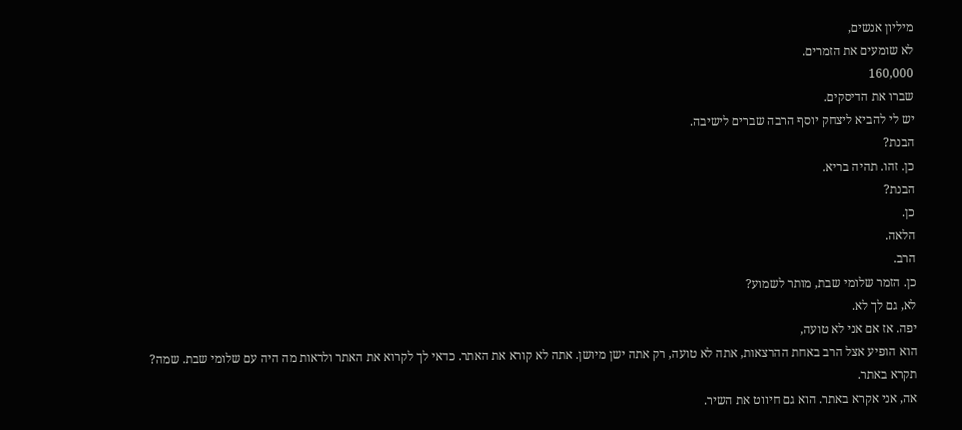מיליון אנשים,
לא שומעים את הזמרים.
160,000
שברו את הדיסקים.
יש לי להביא ליצחק יוסף הרבה שברים לישיבה.
הבנת?
כן. זהו. תהיה בריא.
הבנת?
כן.
הלאה.
הרב.
כן. הזמר שלומי שבת, מותר לשמוע?
לא, גם לך לא.
יפה. אז אם אני לא טועה,
הוא הופיע אצל הרב באחת ההרצאות, אתה לא טועה, רק אתה ישן מיושן. אתה לא קורא את האתר. כדאי לך לקרוא את האתר ולראות מה היה עם שלומי שבת. שמה?
תקרא באתר.
אה, אני אקרא באתר. הוא גם חיווט את השיר.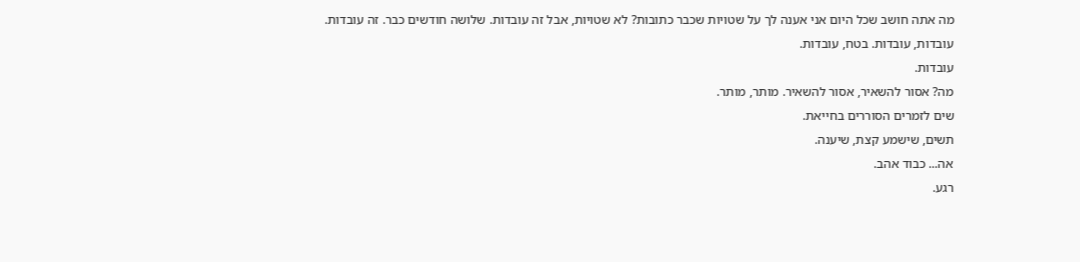מה אתה חושב שכל היום אני אענה לך על שטויות שכבר כתובות? לא שטויות, אבל זה עובדות. שלושה חודשים כבר. זה עובדות. עובדות, עובדות. בטח, עובדות.
עובדות.
מה? אסור להשאיר, אסור להשאיר. מותר, מותר.
שים לזמרים הסוררים בחייאת.
תשים, שישמע קצת, שיענה.
אה... כבוד אהב.
רגע.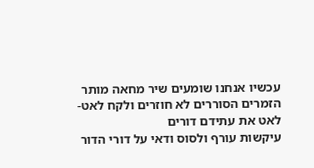עכשיו אנחנו שומעים שיר מחאה מותר
הזמרים הסוררים לא חוזרים ולקח לאט-לאט את עתידם דורים
עיקשות עורף ולסוס ודאי על דורי הדור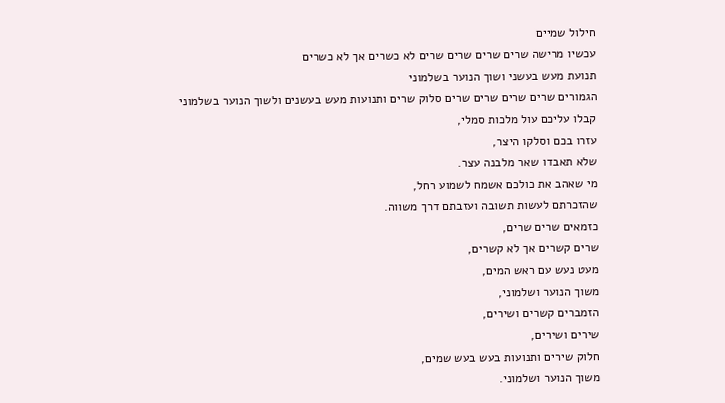חילול שמיים
עכשיו מרישה שרים שרים שרים שרים לא כשרים אך לא כשרים
תנועת מעש בעשני ושוך הנוער בשלמוני
הגמורים שרים שרים שרים שרים סלוק שרים ותנועות מעש בעשנים ולשוך הנוער בשלמוני
קבלו עליכם עול מלכות סמלי,
עזרו בכם וסלקו היצר,
שלא תאבדו שאר מלבנה עצר.
מי שאהב את כולכם אשמח לשמוע רחל,
שהזכרתם לעשות תשובה ועזבתם דרך משווה.
כזמאים שרים שרים,
שרים קשרים אך לא קשרים,
מעט נעש עם ראש המים,
משוך הנוער ושלמוני,
הזמברים קשרים ושירים,
שירים ושירים,
חלוק שירים ותנועות בעש בעש שמים,
משוך הנוער ושלמוני.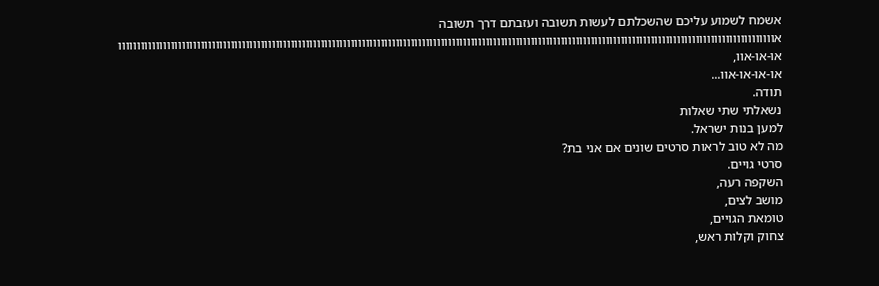אשמח לשמוע עליכם שהשכלתם לעשות תשובה ועזבתם דרך תשובה
אווווווווווווווווווווווווווווווווווווווווווווווווווווווווווווווווווווווווווווווווווווווווווווווווווווווווווווווווווווווווווווווווווווווווווווווווווווווווווווווווווווווווווווווו
או-או-אוו,
או-או-או-אוו...
תודה.
נשאלתי שתי שאלות
למען בנות ישראל.
מה לא טוב לראות סרטים שונים אם אני בת?
סרטי גויים.
השקפה רעה,
מושב לצים,
טומאת הגויים,
צחוק וקלות ראש,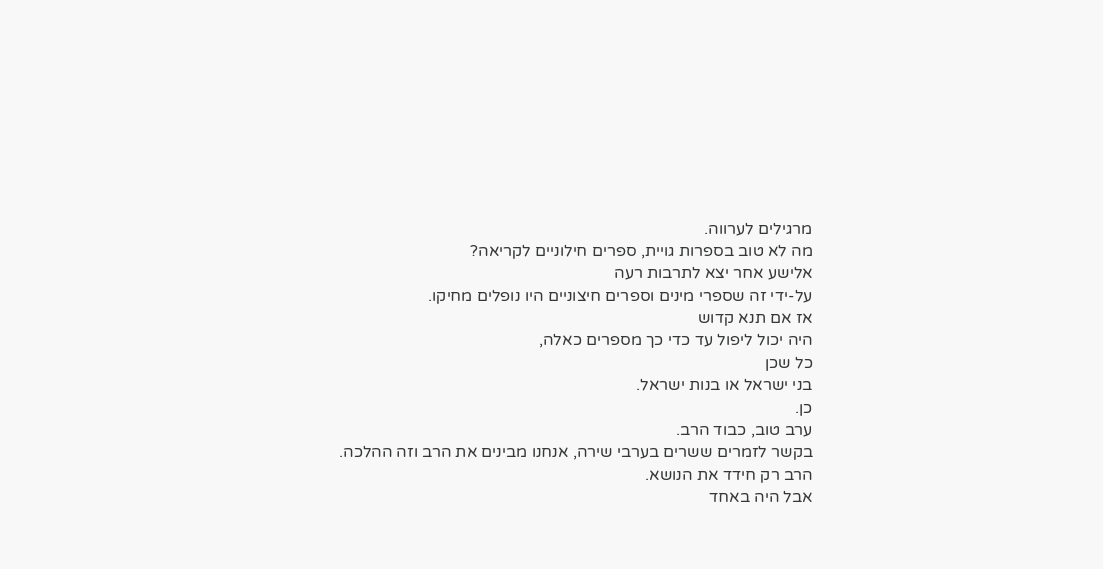מרגילים לערווה.
מה לא טוב בספרות גויית, ספרים חילוניים לקריאה?
אלישע אחר יצא לתרבות רעה
על-ידי זה שספרי מינים וספרים חיצוניים היו נופלים מחיקו.
אז אם תנא קדוש
היה יכול ליפול עד כדי כך מספרים כאלה,
כל שכן
בני ישראל או בנות ישראל.
כן.
ערב טוב, כבוד הרב.
בקשר לזמרים ששרים בערבי שירה, אנחנו מבינים את הרב וזה ההלכה.
הרב רק חידד את הנושא.
אבל היה באחד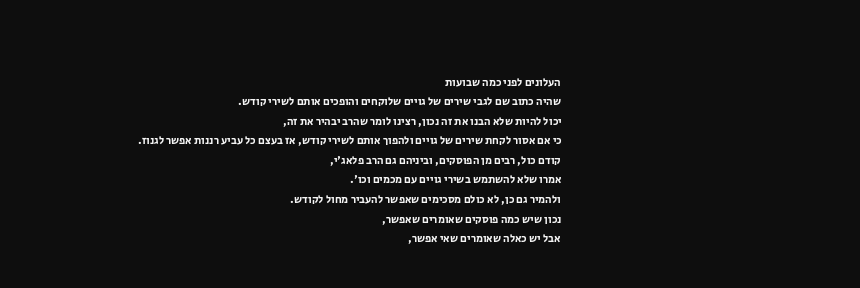העלונים לפני כמה שבועות
שהיה כתוב שם לגבי שירים של גויים שלוקחים והופכים אותם לשירי קודש.
יכול להיות שלא הבנו את זה נכון, רצינו לומר שהרב יבהיר את זה,
כי אם אסור לקחת שירים של גויים ולהפוך אותם לשירי קודש, אז בעצם כל עביע רננות אפשר לגנוז.
קודם כול, רבים מן הפוסקים, וביניהם גם הרב פלאג'י,
אמרו שלא להשתמש בשירי גויים עם מכמים וכו'.
ולהמיר גם כן, לא כולם מסכימים שאפשר להעביר מחול לקודש.
נכון שיש כמה פוסקים שאומרים שאפשר,
אבל יש כאלה שאומרים שאי אפשר,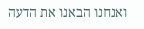ואנחנו הבאנו את הדעה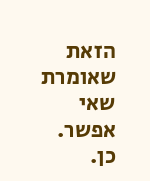הזאת שאומרת שאי אפשר.
כן.